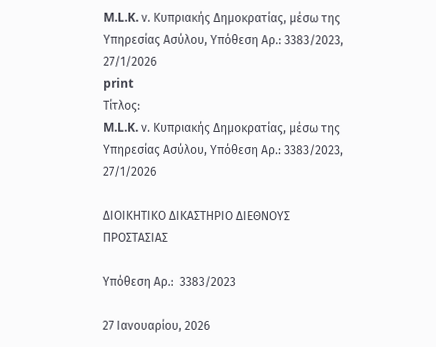M.L.K. ν. Κυπριακής Δημοκρατίας, μέσω της Υπηρεσίας Ασύλου, Υπόθεση Αρ.: 3383/2023, 27/1/2026
print
Τίτλος:
M.L.K. ν. Κυπριακής Δημοκρατίας, μέσω της Υπηρεσίας Ασύλου, Υπόθεση Αρ.: 3383/2023, 27/1/2026

ΔΙΟΙΚΗΤΙΚΟ ΔΙΚΑΣΤΗΡΙΟ ΔΙΕΘΝΟΥΣ ΠΡΟΣΤΑΣΙΑΣ

Υπόθεση Αρ.:  3383/2023

27 Ιανουαρίου, 2026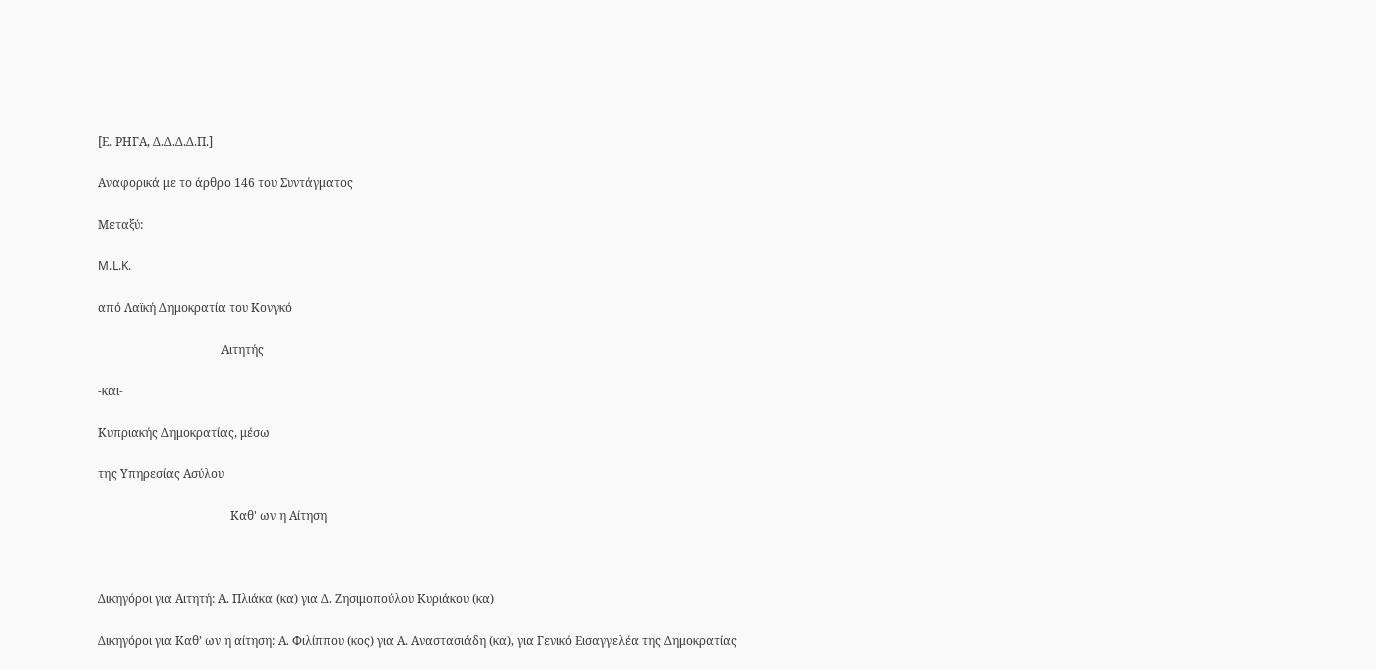[Ε. ΡΗΓΑ, Δ.Δ.Δ.Δ.Π.]

Αναφορικά με το άρθρο 146 του Συντάγματος

Μεταξύ:

M.L.K.

από Λαϊκή Δημοκρατία του Κονγκό

                                         Αιτητής

-και-

Κυπριακής Δημοκρατίας, μέσω

της Υπηρεσίας Ασύλου

                                            Καθ' ων η Αίτηση



Δικηγόροι για Αιτητή: Α. Πλιάκα (κα) για Δ. Ζησιμοπούλου Κυριάκου (κα)

Δικηγόροι για Καθ’ ων η αίτηση: Α. Φιλίππου (κος) για Α. Αναστασιάδη (κα), για Γενικό Εισαγγελέα της Δημοκρατίας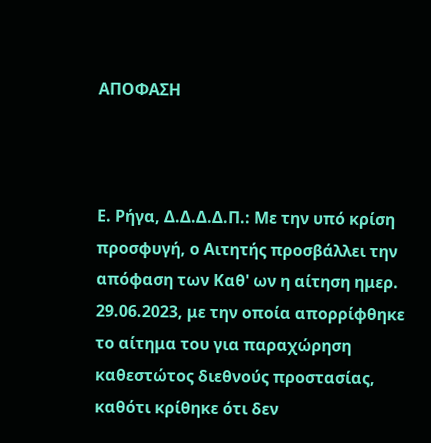ΑΠΟΦΑΣΗ



Ε. Ρήγα, Δ.Δ.Δ.Δ.Π.: Με την υπό κρίση προσφυγή, ο Αιτητής προσβάλλει την απόφαση των Καθ' ων η αίτηση ημερ. 29.06.2023, με την οποία απορρίφθηκε το αίτημα του για παραχώρηση καθεστώτος διεθνούς προστασίας, καθότι κρίθηκε ότι δεν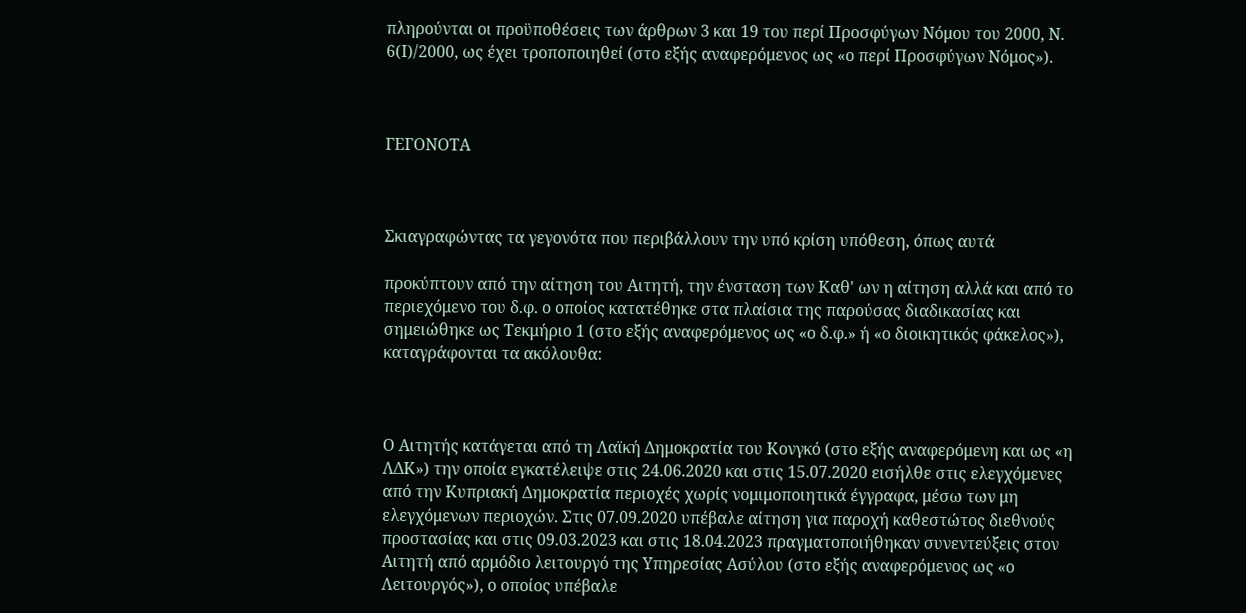πληρούνται οι προϋποθέσεις των άρθρων 3 και 19 του περί Προσφύγων Νόμου του 2000, Ν. 6(Ι)/2000, ως έχει τροποποιηθεί (στο εξής αναφερόμενος ως «ο περί Προσφύγων Νόμος»).



ΓΕΓΟΝΟΤΑ



Σκιαγραφώντας τα γεγονότα που περιβάλλουν την υπό κρίση υπόθεση, όπως αυτά

προκύπτουν από την αίτηση του Αιτητή, την ένσταση των Καθ' ων η αίτηση αλλά και από το περιεχόμενο του δ.φ. ο οποίος κατατέθηκε στα πλαίσια της παρούσας διαδικασίας και σημειώθηκε ως Τεκμήριο 1 (στο εξής αναφερόμενος ως «ο δ.φ.» ή «ο διοικητικός φάκελος»), καταγράφονται τα ακόλουθα:



Ο Αιτητής κατάγεται από τη Λαϊκή Δημοκρατία του Κονγκό (στο εξής αναφερόμενη και ως «η ΛΔΚ») την οποία εγκατέλειψε στις 24.06.2020 και στις 15.07.2020 εισήλθε στις ελεγχόμενες από την Κυπριακή Δημοκρατία περιοχές χωρίς νομιμοποιητικά έγγραφα, μέσω των μη ελεγχόμενων περιοχών. Στις 07.09.2020 υπέβαλε αίτηση για παροχή καθεστώτος διεθνούς προστασίας και στις 09.03.2023 και στις 18.04.2023 πραγματοποιήθηκαν συνεντεύξεις στον Αιτητή από αρμόδιο λειτουργό της Υπηρεσίας Ασύλου (στο εξής αναφερόμενος ως «ο Λειτουργός»), ο οποίος υπέβαλε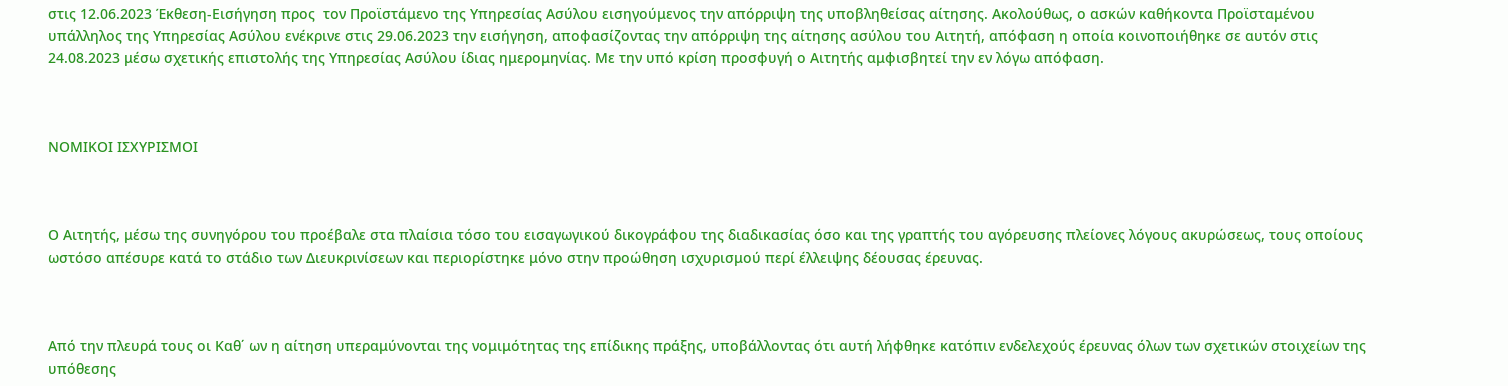στις 12.06.2023 Έκθεση-Εισήγηση προς  τον Προϊστάμενο της Υπηρεσίας Ασύλου εισηγούμενος την απόρριψη της υποβληθείσας αίτησης. Ακολούθως, ο ασκών καθήκοντα Προϊσταμένου υπάλληλος της Υπηρεσίας Ασύλου ενέκρινε στις 29.06.2023 την εισήγηση, αποφασίζοντας την απόρριψη της αίτησης ασύλου του Αιτητή, απόφαση η οποία κοινοποιήθηκε σε αυτόν στις 24.08.2023 μέσω σχετικής επιστολής της Υπηρεσίας Ασύλου ίδιας ημερομηνίας. Με την υπό κρίση προσφυγή ο Αιτητής αμφισβητεί την εν λόγω απόφαση.



ΝΟΜΙΚΟΙ ΙΣΧΥΡΙΣΜΟΙ



Ο Αιτητής, μέσω της συνηγόρου του προέβαλε στα πλαίσια τόσο του εισαγωγικού δικογράφου της διαδικασίας όσο και της γραπτής του αγόρευσης πλείονες λόγους ακυρώσεως, τους οποίους ωστόσο απέσυρε κατά το στάδιο των Διευκρινίσεων και περιορίστηκε μόνο στην προώθηση ισχυρισμού περί έλλειψης δέουσας έρευνας.



Από την πλευρά τους οι Καθ΄ ων η αίτηση υπεραμύνονται της νομιμότητας της επίδικης πράξης, υποβάλλοντας ότι αυτή λήφθηκε κατόπιν ενδελεχούς έρευνας όλων των σχετικών στοιχείων της υπόθεσης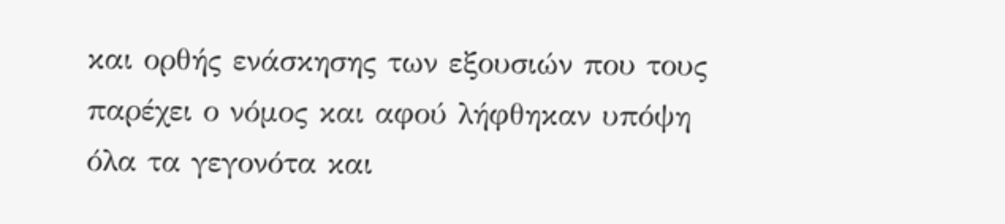και ορθής ενάσκησης των εξουσιών που τους παρέχει ο νόμος και αφού λήφθηκαν υπόψη όλα τα γεγονότα και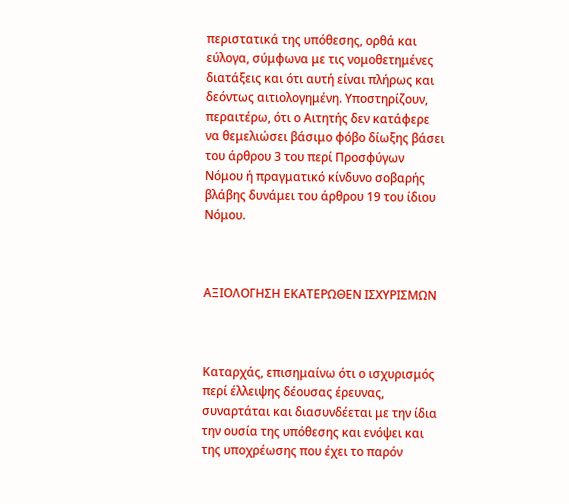περιστατικά της υπόθεσης, ορθά και εύλογα, σύμφωνα με τις νομοθετημένες διατάξεις και ότι αυτή είναι πλήρως και δεόντως αιτιολογημένη. Υποστηρίζουν, περαιτέρω, ότι ο Αιτητής δεν κατάφερε να θεμελιώσει βάσιμο φόβο δίωξης βάσει του άρθρου 3 του περί Προσφύγων Νόμου ή πραγματικό κίνδυνο σοβαρής βλάβης δυνάμει του άρθρου 19 του ίδιου Νόμου.



ΑΞΙΟΛΟΓΗΣΗ ΕΚΑΤΕΡΩΘΕΝ ΙΣΧΥΡΙΣΜΩΝ



Καταρχάς, επισημαίνω ότι ο ισχυρισμός περί έλλειψης δέουσας έρευνας, συναρτάται και διασυνδέεται με την ίδια την ουσία της υπόθεσης και ενόψει και της υποχρέωσης που έχει το παρόν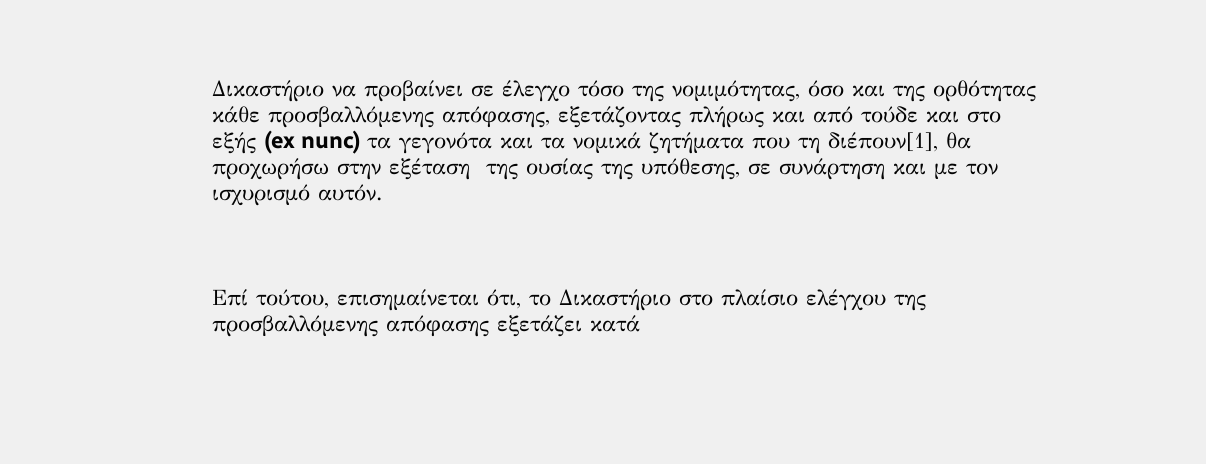Δικαστήριο να προβαίνει σε έλεγχο τόσο της νομιμότητας, όσο και της ορθότητας κάθε προσβαλλόμενης απόφασης, εξετάζοντας πλήρως και από τούδε και στο εξής (ex nunc) τα γεγονότα και τα νομικά ζητήματα που τη διέπουν[1], θα προχωρήσω στην εξέταση  της ουσίας της υπόθεσης, σε συνάρτηση και με τον ισχυρισμό αυτόν.



Επί τούτου, επισημαίνεται ότι, το Δικαστήριο στο πλαίσιο ελέγχου της προσβαλλόμενης απόφασης εξετάζει κατά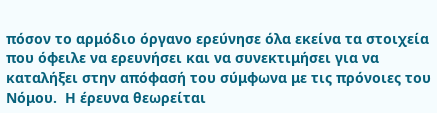πόσον το αρμόδιο όργανο ερεύνησε όλα εκείνα τα στοιχεία που όφειλε να ερευνήσει και να συνεκτιμήσει για να καταλήξει στην απόφασή του σύμφωνα με τις πρόνοιες του Νόμου.  Η έρευνα θεωρείται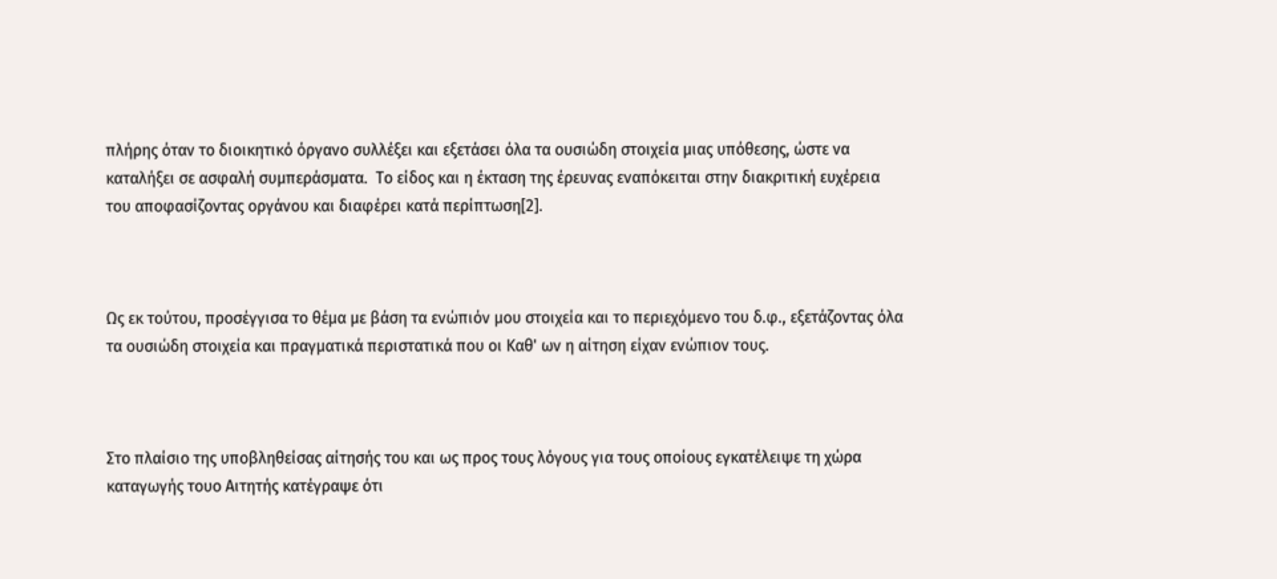πλήρης όταν το διοικητικό όργανο συλλέξει και εξετάσει όλα τα ουσιώδη στοιχεία μιας υπόθεσης, ώστε να καταλήξει σε ασφαλή συμπεράσματα.  Το είδος και η έκταση της έρευνας εναπόκειται στην διακριτική ευχέρεια του αποφασίζοντας οργάνου και διαφέρει κατά περίπτωση[2].



Ως εκ τούτου, προσέγγισα το θέμα με βάση τα ενώπιόν μου στοιχεία και το περιεχόμενο του δ.φ., εξετάζοντας όλα τα ουσιώδη στοιχεία και πραγματικά περιστατικά που οι Καθ' ων η αίτηση είχαν ενώπιον τους.



Στο πλαίσιο της υποβληθείσας αίτησής του και ως προς τους λόγους για τους οποίους εγκατέλειψε τη χώρα καταγωγής τουο Αιτητής κατέγραψε ότι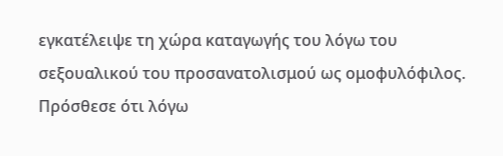εγκατέλειψε τη χώρα καταγωγής του λόγω του σεξουαλικού του προσανατολισμού ως ομοφυλόφιλος. Πρόσθεσε ότι λόγω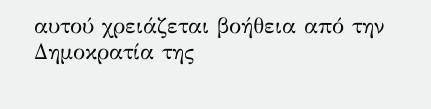αυτού χρειάζεται βοήθεια από την  Δημοκρατία της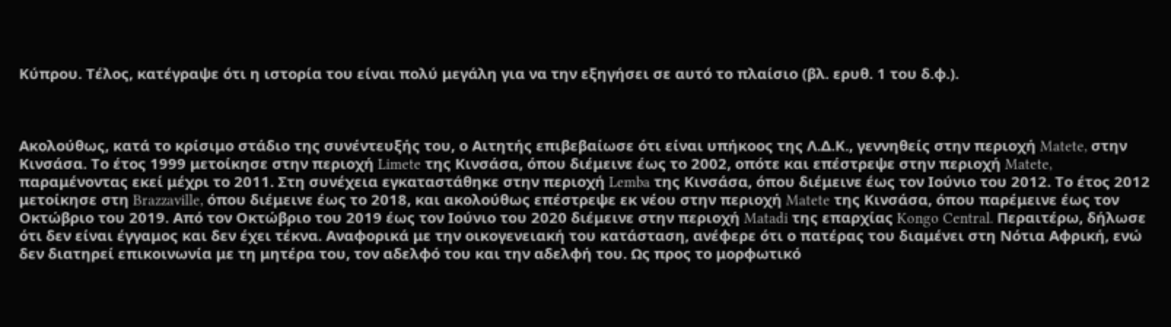Κύπρου. Τέλος, κατέγραψε ότι η ιστορία του είναι πολύ μεγάλη για να την εξηγήσει σε αυτό το πλαίσιο (βλ. ερυθ. 1 του δ.φ.).



Ακολούθως, κατά το κρίσιμο στάδιο της συνέντευξής του, ο Αιτητής επιβεβαίωσε ότι είναι υπήκοος της Λ.Δ.Κ., γεννηθείς στην περιοχή Matete, στην Κινσάσα. Το έτος 1999 μετοίκησε στην περιοχή Limete της Κινσάσα, όπου διέμεινε έως το 2002, οπότε και επέστρεψε στην περιοχή Matete, παραμένοντας εκεί μέχρι το 2011. Στη συνέχεια εγκαταστάθηκε στην περιοχή Lemba της Κινσάσα, όπου διέμεινε έως τον Ιούνιο του 2012. Το έτος 2012 μετοίκησε στη Brazzaville, όπου διέμεινε έως το 2018, και ακολούθως επέστρεψε εκ νέου στην περιοχή Matete της Κινσάσα, όπου παρέμεινε έως τον Οκτώβριο του 2019. Από τον Οκτώβριο του 2019 έως τον Ιούνιο του 2020 διέμεινε στην περιοχή Matadi της επαρχίας Kongo Central. Περαιτέρω, δήλωσε ότι δεν είναι έγγαμος και δεν έχει τέκνα. Αναφορικά με την οικογενειακή του κατάσταση, ανέφερε ότι ο πατέρας του διαμένει στη Νότια Αφρική, ενώ δεν διατηρεί επικοινωνία με τη μητέρα του, τον αδελφό του και την αδελφή του. Ως προς το μορφωτικό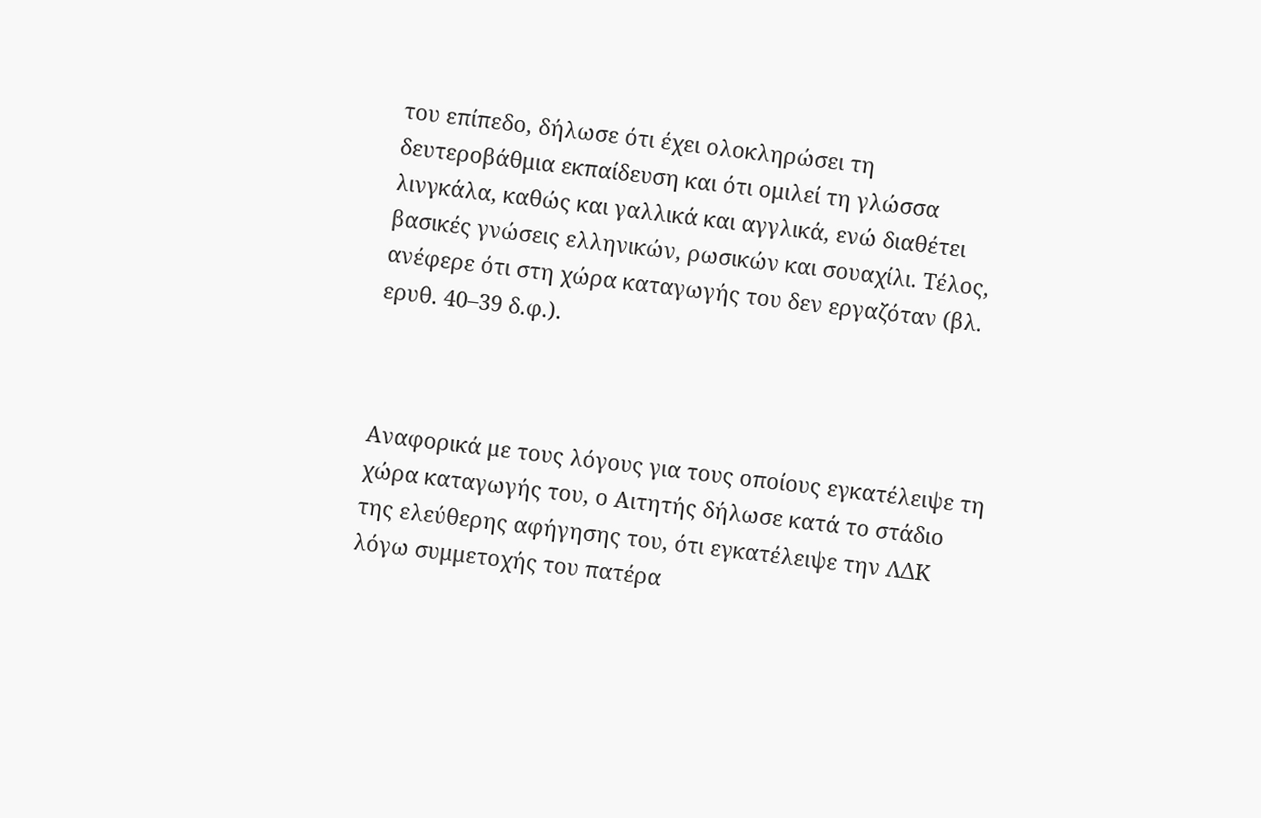του επίπεδο, δήλωσε ότι έχει ολοκληρώσει τη δευτεροβάθμια εκπαίδευση και ότι ομιλεί τη γλώσσα λινγκάλα, καθώς και γαλλικά και αγγλικά, ενώ διαθέτει βασικές γνώσεις ελληνικών, ρωσικών και σουαχίλι. Τέλος, ανέφερε ότι στη χώρα καταγωγής του δεν εργαζόταν (βλ. ερυθ. 40–39 δ.φ.).



Αναφορικά με τους λόγους για τους οποίους εγκατέλειψε τη χώρα καταγωγής του, ο Αιτητής δήλωσε κατά το στάδιο της ελεύθερης αφήγησης του, ότι εγκατέλειψε την ΛΔΚ λόγω συμμετοχής του πατέρα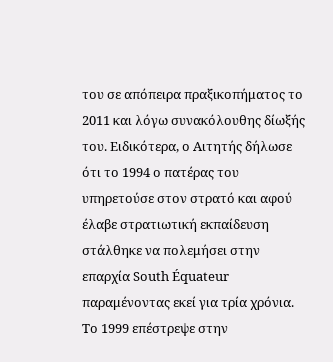του σε απόπειρα πραξικοπήματος το 2011 και λόγω συνακόλουθης δίωξής του. Ειδικότερα, ο Αιτητής δήλωσε ότι το 1994 ο πατέρας του υπηρετούσε στον στρατό και αφού έλαβε στρατιωτική εκπαίδευση στάλθηκε να πολεμήσει στην επαρχία South Équateur παραμένοντας εκεί για τρία χρόνια. Το 1999 επέστρεψε στην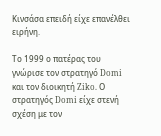Κινσάσα επειδή είχε επανέλθει ειρήνη.

Το 1999 ο πατέρας του γνώρισε τον στρατηγό Domi και τον διοικητή Ziko. Ο στρατηγός Domi είχε στενή σχέση με τον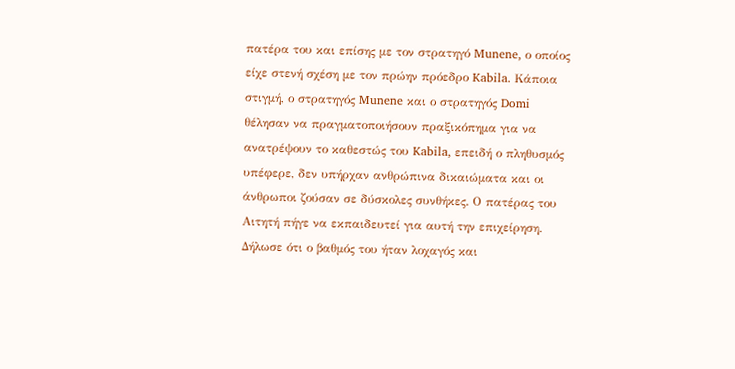πατέρα του και επίσης με τον στρατηγό Munene, ο οποίος είχε στενή σχέση με τον πρώην πρόεδρο Kabila. Κάποια στιγμή, ο στρατηγός Munene και ο στρατηγός Domi θέλησαν να πραγματοποιήσουν πραξικόπημα για να ανατρέψουν το καθεστώς του Kabila, επειδή ο πληθυσμός υπέφερε, δεν υπήρχαν ανθρώπινα δικαιώματα και οι άνθρωποι ζούσαν σε δύσκολες συνθήκες. Ο πατέρας του Αιτητή πήγε να εκπαιδευτεί για αυτή την επιχείρηση. Δήλωσε ότι ο βαθμός του ήταν λοχαγός και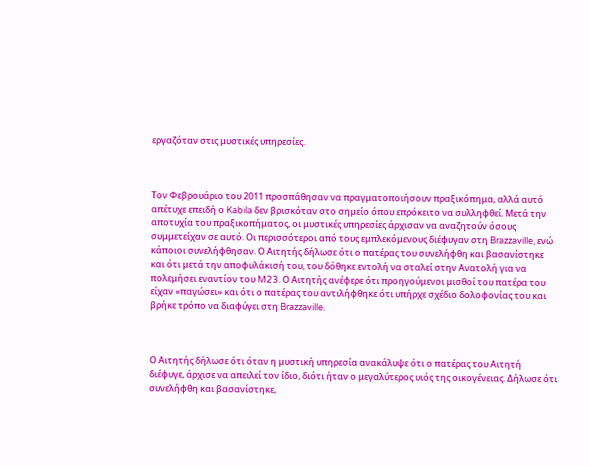εργαζόταν στις μυστικές υπηρεσίες.



Τον Φεβρουάριο του 2011 προσπάθησαν να πραγματοποιήσουν πραξικόπημα, αλλά αυτό απέτυχε επειδή ο Kabila δεν βρισκόταν στο σημείο όπου επρόκειτο να συλληφθεί. Μετά την αποτυχία του πραξικοπήματος, οι μυστικές υπηρεσίες άρχισαν να αναζητούν όσους συμμετείχαν σε αυτό. Οι περισσότεροι από τους εμπλεκόμενους διέφυγαν στη Brazzaville, ενώ κάποιοι συνελήφθησαν. Ο Αιτητής δήλωσε ότι ο πατέρας του συνελήφθη και βασανίστηκε και ότι μετά την αποφυλάκισή του, του δόθηκε εντολή να σταλεί στην Ανατολή για να πολεμήσει εναντίον του M23. Ο Αιτητής ανέφερε ότι προηγούμενοι μισθοί του πατέρα του είχαν «παγώσει» και ότι ο πατέρας του αντιλήφθηκε ότι υπήρχε σχέδιο δολοφονίας του και βρήκε τρόπο να διαφύγει στη Brazzaville.



Ο Αιτητής δήλωσε ότι όταν η μυστική υπηρεσία ανακάλυψε ότι ο πατέρας του Αιτητή διέφυγε, άρχισε να απειλεί τον ίδιο, διότι ήταν ο μεγαλύτερος υιός της οικογένειας. Δήλωσε ότι συνελήφθη και βασανίστηκε,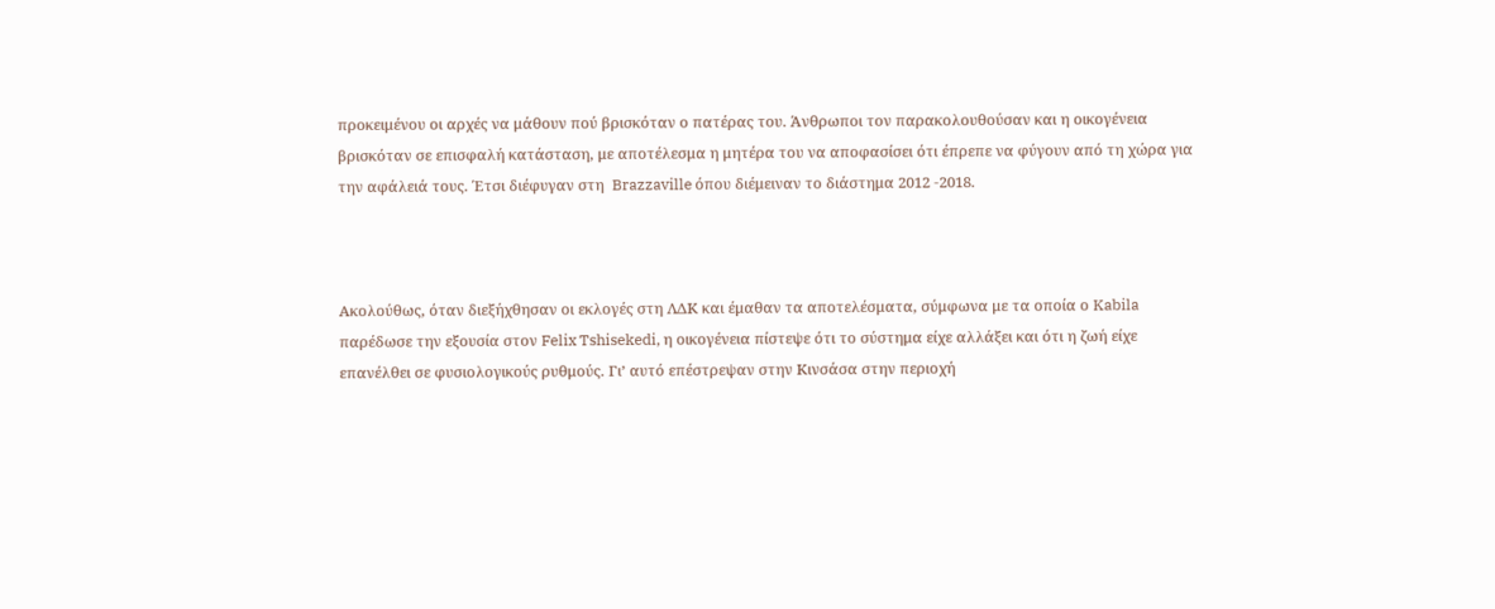προκειμένου οι αρχές να μάθουν πού βρισκόταν ο πατέρας του. Άνθρωποι τον παρακολουθούσαν και η οικογένεια βρισκόταν σε επισφαλή κατάσταση, με αποτέλεσμα η μητέρα του να αποφασίσει ότι έπρεπε να φύγουν από τη χώρα για την αφάλειά τους. Έτσι διέφυγαν στη  Brazzaville όπου διέμειναν το διάστημα 2012 -2018.



Ακολούθως, όταν διεξήχθησαν οι εκλογές στη ΛΔΚ και έμαθαν τα αποτελέσματα, σύμφωνα με τα οποία ο Kabila παρέδωσε την εξουσία στον Felix Tshisekedi, η οικογένεια πίστεψε ότι το σύστημα είχε αλλάξει και ότι η ζωή είχε επανέλθει σε φυσιολογικούς ρυθμούς. Γι’ αυτό επέστρεψαν στην Κινσάσα στην περιοχή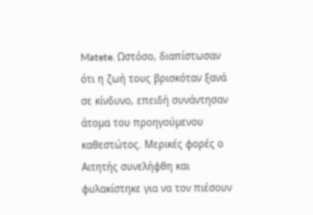Matete. Ωστόσο, διαπίστωσαν ότι η ζωή τους βρισκόταν ξανά σε κίνδυνο, επειδή συνάντησαν άτομα του προηγούμενου καθεστώτος. Μερικές φορές ο Αιτητής συνελήφθη και φυλακίστηκε για να τον πιέσουν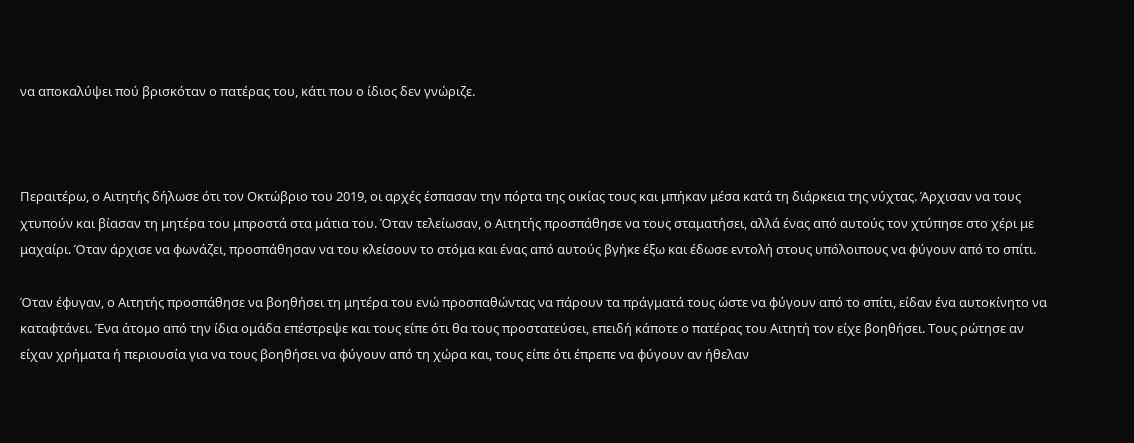να αποκαλύψει πού βρισκόταν ο πατέρας του, κάτι που ο ίδιος δεν γνώριζε.



Περαιτέρω, ο Αιτητής δήλωσε ότι τον Οκτώβριο του 2019, οι αρχές έσπασαν την πόρτα της οικίας τους και μπήκαν μέσα κατά τη διάρκεια της νύχτας. Άρχισαν να τους χτυπούν και βίασαν τη μητέρα του μπροστά στα μάτια του. Όταν τελείωσαν, ο Αιτητής προσπάθησε να τους σταματήσει, αλλά ένας από αυτούς τον χτύπησε στο χέρι με μαχαίρι. Όταν άρχισε να φωνάζει, προσπάθησαν να του κλείσουν το στόμα και ένας από αυτούς βγήκε έξω και έδωσε εντολή στους υπόλοιπους να φύγουν από το σπίτι.

Όταν έφυγαν, ο Αιτητής προσπάθησε να βοηθήσει τη μητέρα του ενώ προσπαθώντας να πάρουν τα πράγματά τους ώστε να φύγουν από το σπίτι, είδαν ένα αυτοκίνητο να καταφτάνει. Ένα άτομο από την ίδια ομάδα επέστρεψε και τους είπε ότι θα τους προστατεύσει, επειδή κάποτε ο πατέρας του Αιτητή τον είχε βοηθήσει. Τους ρώτησε αν είχαν χρήματα ή περιουσία για να τους βοηθήσει να φύγουν από τη χώρα και, τους είπε ότι έπρεπε να φύγουν αν ήθελαν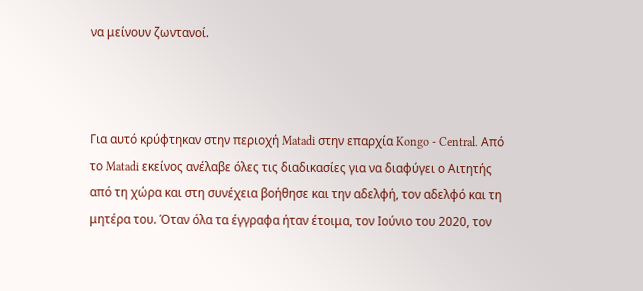να μείνουν ζωντανοί.



Για αυτό κρύφτηκαν στην περιοχή Matadi στην επαρχία Kongo - Central. Από το Matadi εκείνος ανέλαβε όλες τις διαδικασίες για να διαφύγει ο Αιτητής από τη χώρα και στη συνέχεια βοήθησε και την αδελφή, τον αδελφό και τη μητέρα του. Όταν όλα τα έγγραφα ήταν έτοιμα, τον Ιούνιο του 2020, τον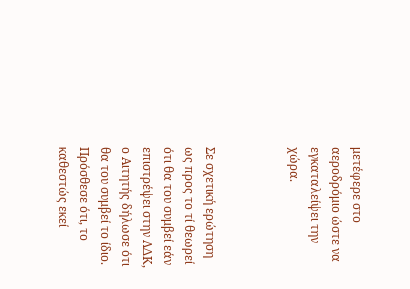μετέφερε στο αεροδρόμιο ώστε να εγκαταλείψει την χώρα.



Σε σχετική ερώτηση ως προς το τί θεωρεί ότι θα του συμβεί εάν επιστρέψει στην ΛΔΚ, ο Αιτητής δήλωσε ότι θα του συμβεί το ίδιο. Πρόσθεσε ότι, το καθεστώς εκεί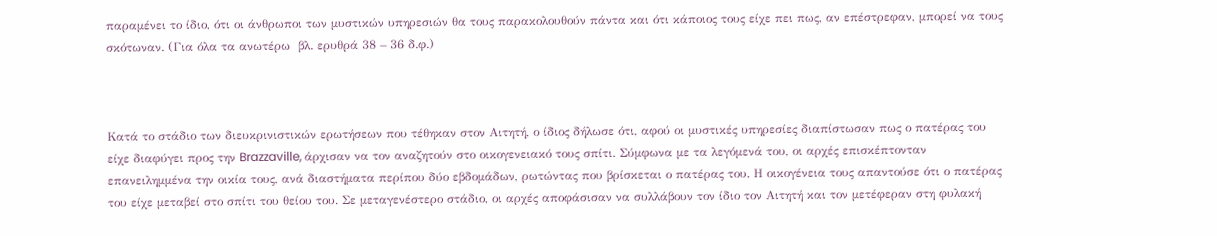παραμένει το ίδιο, ότι οι άνθρωποι των μυστικών υπηρεσιών θα τους παρακολουθούν πάντα και ότι κάποιος τους είχε πει πως, αν επέστρεφαν, μπορεί να τους σκότωναν. (Για όλα τα ανωτέρω  βλ. ερυθρά 38 – 36 δ.φ.)



Κατά το στάδιο των διευκρινιστικών ερωτήσεων που τέθηκαν στον Αιτητή, ο ίδιος δήλωσε ότι, αφού οι μυστικές υπηρεσίες διαπίστωσαν πως ο πατέρας του είχε διαφύγει προς την Brazzaville, άρχισαν να τον αναζητούν στο οικογενειακό τους σπίτι. Σύμφωνα με τα λεγόμενά του, οι αρχές επισκέπτονταν επανειλημμένα την οικία τους, ανά διαστήματα περίπου δύο εβδομάδων, ρωτώντας που βρίσκεται ο πατέρας του. Η οικογένεια τους απαντούσε ότι ο πατέρας του είχε μεταβεί στο σπίτι του θείου του. Σε μεταγενέστερο στάδιο, οι αρχές αποφάσισαν να συλλάβουν τον ίδιο τον Αιτητή και τον μετέφεραν στη φυλακή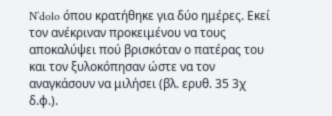N’dolo όπου κρατήθηκε για δύο ημέρες. Εκεί τον ανέκριναν προκειμένου να τους αποκαλύψει πού βρισκόταν ο πατέρας του και τον ξυλοκόπησαν ώστε να τον αναγκάσουν να μιλήσει (βλ. ερυθ. 35 3χ δ.φ.).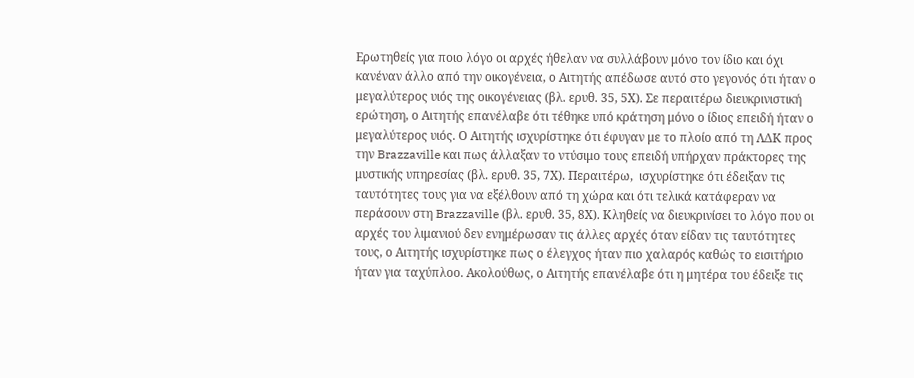Ερωτηθείς για ποιο λόγο οι αρχές ήθελαν να συλλάβουν μόνο τον ίδιο και όχι κανέναν άλλο από την οικογένεια, ο Αιτητής απέδωσε αυτό στο γεγονός ότι ήταν ο μεγαλύτερος υιός της οικογένειας (βλ. ερυθ. 35, 5Χ). Σε περαιτέρω διευκρινιστική ερώτηση, ο Αιτητής επανέλαβε ότι τέθηκε υπό κράτηση μόνο ο ίδιος επειδή ήταν ο μεγαλύτερος υιός. Ο Αιτητής ισχυρίστηκε ότι έφυγαν με το πλοίο από τη ΛΔΚ προς την Brazzaville και πως άλλαξαν το ντύσιμο τους επειδή υπήρχαν πράκτορες της μυστικής υπηρεσίας (βλ. ερυθ. 35, 7Χ). Περαιτέρω,  ισχυρίστηκε ότι έδειξαν τις ταυτότητες τους για να εξέλθουν από τη χώρα και ότι τελικά κατάφεραν να περάσουν στη Brazzaville (βλ. ερυθ. 35, 8Χ). Κληθείς να διευκρινίσει το λόγο που οι αρχές του λιμανιού δεν ενημέρωσαν τις άλλες αρχές όταν είδαν τις ταυτότητες τους, ο Αιτητής ισχυρίστηκε πως ο έλεγχος ήταν πιο χαλαρός καθώς το εισιτήριο ήταν για ταχύπλοο. Ακολούθως, ο Αιτητής επανέλαβε ότι η μητέρα του έδειξε τις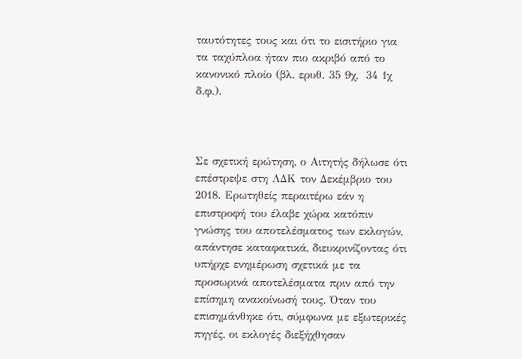ταυτότητες τους και ότι το εισιτήριο για τα ταχύπλοα ήταν πιο ακριβό από το κανονικό πλοίο (βλ. ερυθ. 35 9χ,  34 1χ δ.φ.).



Σε σχετική ερώτηση, ο Αιτητής δήλωσε ότι επέστρεψε στη ΛΔΚ τον Δεκέμβριο του 2018. Ερωτηθείς περαιτέρω εάν η επιστροφή του έλαβε χώρα κατόπιν γνώσης του αποτελέσματος των εκλογών, απάντησε καταφατικά, διευκρινίζοντας ότι υπήρχε ενημέρωση σχετικά με τα προσωρινά αποτελέσματα πριν από την επίσημη ανακοίνωσή τους. Όταν του επισημάνθηκε ότι, σύμφωνα με εξωτερικές πηγές, οι εκλογές διεξήχθησαν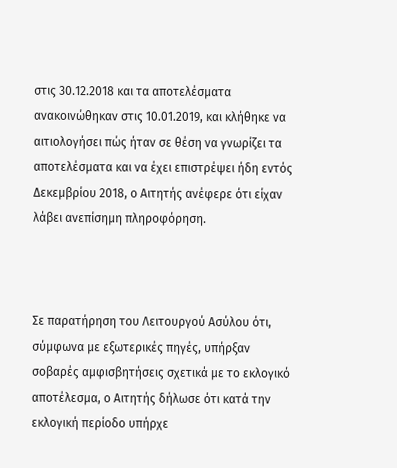στις 30.12.2018 και τα αποτελέσματα ανακοινώθηκαν στις 10.01.2019, και κλήθηκε να αιτιολογήσει πώς ήταν σε θέση να γνωρίζει τα αποτελέσματα και να έχει επιστρέψει ήδη εντός Δεκεμβρίου 2018, ο Αιτητής ανέφερε ότι είχαν λάβει ανεπίσημη πληροφόρηση.



Σε παρατήρηση του Λειτουργού Ασύλου ότι, σύμφωνα με εξωτερικές πηγές, υπήρξαν σοβαρές αμφισβητήσεις σχετικά με το εκλογικό αποτέλεσμα, ο Αιτητής δήλωσε ότι κατά την εκλογική περίοδο υπήρχε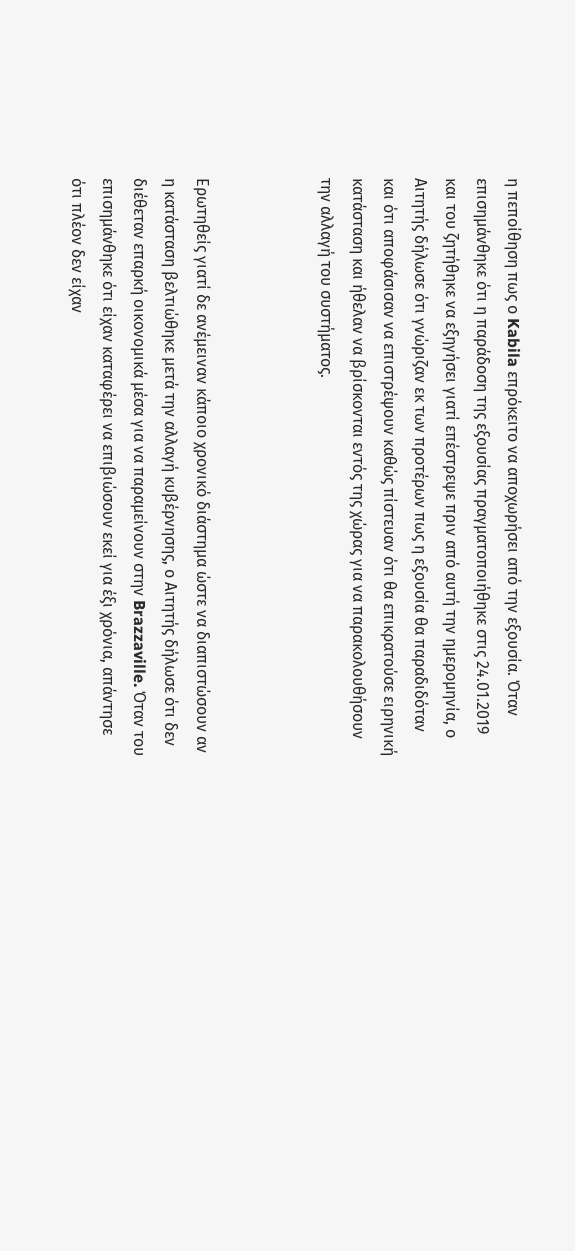η πεποίθηση πως ο Kabila επρόκειτο να αποχωρήσει από την εξουσία. Όταν επισημάνθηκε ότι η παράδοση της εξουσίας πραγματοποιήθηκε στις 24.01.2019 και του ζητήθηκε να εξηγήσει γιατί επέστρεψε πριν από αυτή την ημερομηνία, ο Αιτητής δήλωσε ότι γνώριζαν εκ των προτέρων πως η εξουσία θα παραδιδόταν και ότι αποφάσισαν να επιστρέψουν καθώς πίστευαν ότι θα επικρατούσε ειρηνική κατάσταση και ήθελαν να βρίσκονται εντός της χώρας για να παρακολουθήσουν την αλλαγή του συστήματος.



Ερωτηθείς γιατί δε ανέμειναν κάποιο χρονικό διάστημα ώστε να διαπιστώσουν αν η κατάσταση βελτιώθηκε μετά την αλλαγή κυβέρνησης, ο Αιτητής δήλωσε ότι δεν διέθεταν επαρκή οικονομικά μέσα για να παραμείνουν στην Brazzaville. Όταν του επισημάνθηκε ότι είχαν καταφέρει να επιβιώσουν εκεί για έξι χρόνια, απάντησε ότι πλέον δεν είχαν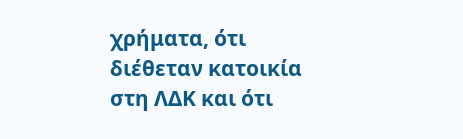χρήματα, ότι διέθεταν κατοικία στη ΛΔΚ και ότι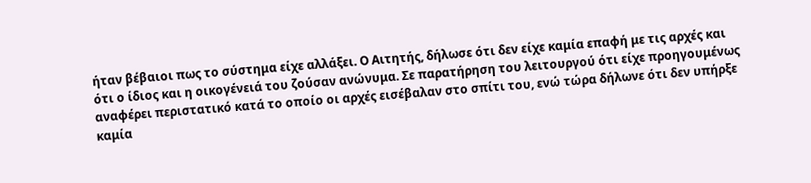ήταν βέβαιοι πως το σύστημα είχε αλλάξει. Ο Αιτητής, δήλωσε ότι δεν είχε καμία επαφή με τις αρχές και ότι ο ίδιος και η οικογένειά του ζούσαν ανώνυμα. Σε παρατήρηση του λειτουργού ότι είχε προηγουμένως αναφέρει περιστατικό κατά το οποίο οι αρχές εισέβαλαν στο σπίτι του, ενώ τώρα δήλωνε ότι δεν υπήρξε καμία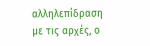αλληλεπίδραση με τις αρχές, ο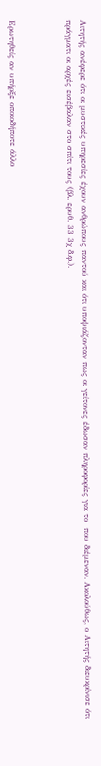Αιτητής ανέφερε ότι οι μυστικές υπηρεσίες έχουν ανθρώπους παντού και ότι υποψιάζονταν πως οι γείτονες έδωσαν πληροφορίες για το  που διέμεναν. Ακολούθως, ο Αιτητής διευκρίνισε ότι πράγματι οι αρχές εισέβαλαν στο σπίτι τους (βλ. ερυθ. 33 3χ δ.φ.).



Ερωτηθείς αν υπήρξε οποιοδήποτε άλλο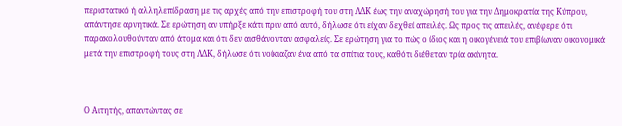περιστατικό ή αλληλεπίδραση με τις αρχές από την επιστροφή του στη ΛΔΚ έως την αναχώρησή του για την Δημοκρατία της Κύπρου, απάντησε αρνητικά. Σε ερώτηση αν υπήρξε κάτι πριν από αυτό, δήλωσε ότι είχαν δεχθεί απειλές. Ως προς τις απειλές, ανέφερε ότι παρακολουθούνταν από άτομα και ότι δεν αισθάνονταν ασφαλείς. Σε ερώτηση για το πώς ο ίδιος και η οικογένειά του επιβίωναν οικονομικά μετά την επιστροφή τους στη ΛΔΚ, δήλωσε ότι νοίκιαζαν ένα από τα σπίτια τους, καθότι διέθεταν τρία ακίνητα.



Ο Αιτητής, απαντώντας σε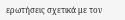ερωτήσεις σχετικά με τον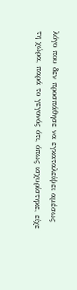λόγο που δεν προσπάθησε να εγκαταλείψει αμέσως τη χώρα, παρά το γεγονός ότι, όπως ισχυρίστηκε, είχε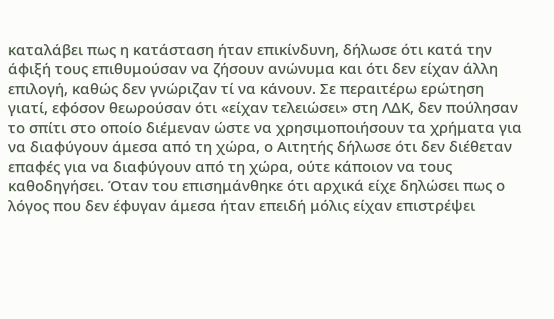καταλάβει πως η κατάσταση ήταν επικίνδυνη, δήλωσε ότι κατά την άφιξή τους επιθυμούσαν να ζήσουν ανώνυμα και ότι δεν είχαν άλλη επιλογή, καθώς δεν γνώριζαν τί να κάνουν. Σε περαιτέρω ερώτηση γιατί, εφόσον θεωρούσαν ότι «είχαν τελειώσει» στη ΛΔΚ, δεν πούλησαν το σπίτι στο οποίο διέμεναν ώστε να χρησιμοποιήσουν τα χρήματα για να διαφύγουν άμεσα από τη χώρα, ο Αιτητής δήλωσε ότι δεν διέθεταν επαφές για να διαφύγουν από τη χώρα, ούτε κάποιον να τους καθοδηγήσει. Όταν του επισημάνθηκε ότι αρχικά είχε δηλώσει πως ο λόγος που δεν έφυγαν άμεσα ήταν επειδή μόλις είχαν επιστρέψει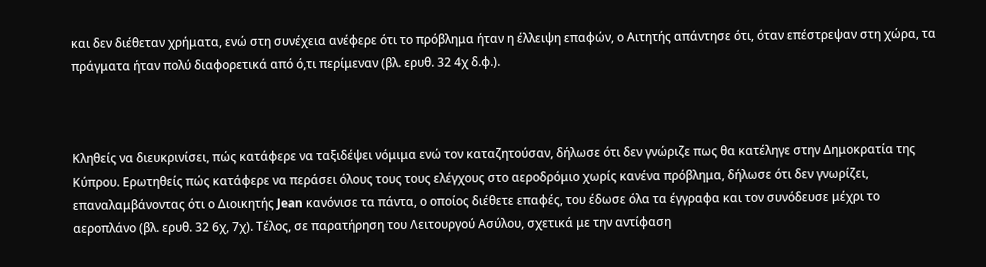και δεν διέθεταν χρήματα, ενώ στη συνέχεια ανέφερε ότι το πρόβλημα ήταν η έλλειψη επαφών, ο Αιτητής απάντησε ότι, όταν επέστρεψαν στη χώρα, τα πράγματα ήταν πολύ διαφορετικά από ό,τι περίμεναν (βλ. ερυθ. 32 4χ δ.φ.).



Κληθείς να διευκρινίσει, πώς κατάφερε να ταξιδέψει νόμιμα ενώ τον καταζητούσαν, δήλωσε ότι δεν γνώριζε πως θα κατέληγε στην Δημοκρατία της Κύπρου. Ερωτηθείς πώς κατάφερε να περάσει όλους τους τους ελέγχους στο αεροδρόμιο χωρίς κανένα πρόβλημα, δήλωσε ότι δεν γνωρίζει, επαναλαμβάνοντας ότι ο Διοικητής Jean κανόνισε τα πάντα, ο οποίος διέθετε επαφές, του έδωσε όλα τα έγγραφα και τον συνόδευσε μέχρι το αεροπλάνο (βλ. ερυθ. 32 6χ, 7χ). Τέλος, σε παρατήρηση του Λειτουργού Ασύλου, σχετικά με την αντίφαση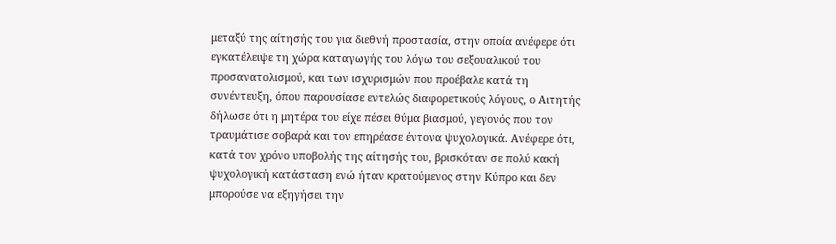μεταξύ της αίτησής του για διεθνή προστασία, στην οποία ανέφερε ότι εγκατέλειψε τη χώρα καταγωγής του λόγω του σεξουαλικού του προσανατολισμού, και των ισχυρισμών που προέβαλε κατά τη συνέντευξη, όπου παρουσίασε εντελώς διαφορετικούς λόγους, ο Αιτητής δήλωσε ότι η μητέρα του είχε πέσει θύμα βιασμού, γεγονός που τον τραυμάτισε σοβαρά και τον επηρέασε έντονα ψυχολογικά. Ανέφερε ότι, κατά τον χρόνο υποβολής της αίτησής του, βρισκόταν σε πολύ κακή ψυχολογική κατάσταση ενώ ήταν κρατούμενος στην Κύπρο και δεν μπορούσε να εξηγήσει την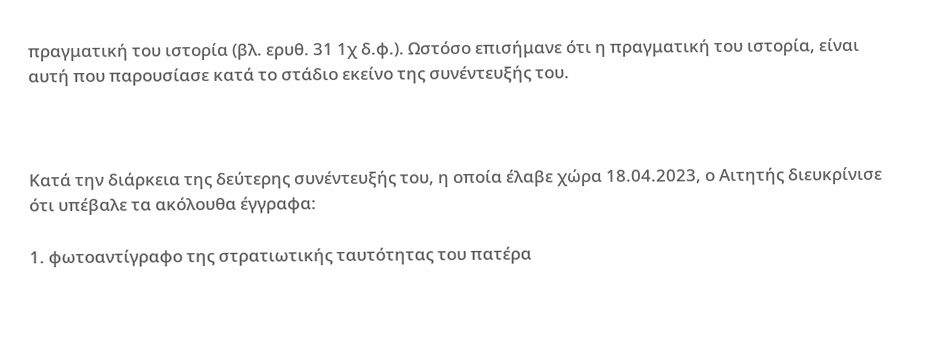πραγματική του ιστορία (βλ. ερυθ. 31 1χ δ.φ.). Ωστόσο επισήμανε ότι η πραγματική του ιστορία, είναι αυτή που παρουσίασε κατά το στάδιο εκείνο της συνέντευξής του.



Κατά την διάρκεια της δεύτερης συνέντευξής του, η οποία έλαβε χώρα 18.04.2023, ο Αιτητής διευκρίνισε ότι υπέβαλε τα ακόλουθα έγγραφα:

1. φωτοαντίγραφο της στρατιωτικής ταυτότητας του πατέρα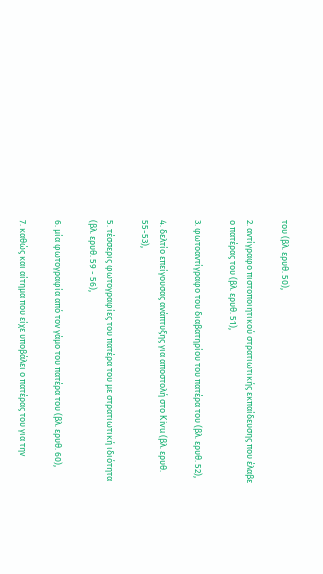του (βλ. ερυθ. 50),

2. αντίγραφο πιστοποιητικού στρατιωτικής εκπαίδευσης που έλαβε ο πατέρας του (βλ. ερυθ. 51),

3. φωτοαντίγραφο του διαβατηρίου του πατέρα του (βλ. ερυθ. 52),

4. δελτίο επείγουσας ανάπτυξης για αποστολή στο Kivu (βλ. ερυθ. 55-53),

5. τέσσερις φωτογραφίες του πατέρα του με στρατιωτική ιδιότητα (βλ. ερυθ. 59 - 56),

6. μία φωτογραφία από τον γάμο του πατέρα του (βλ. ερυθ. 60),

7. καθώς και αίτημα που είχε υποβάλει ο πατέρας του για την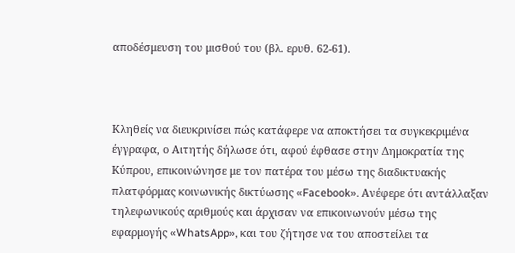αποδέσμευση του μισθού του (βλ. ερυθ. 62-61).



Κληθείς να διευκρινίσει πώς κατάφερε να αποκτήσει τα συγκεκριμένα έγγραφα, ο Αιτητής δήλωσε ότι, αφού έφθασε στην Δημοκρατία της Κύπρου, επικοινώνησε με τον πατέρα του μέσω της διαδικτυακής πλατφόρμας κοινωνικής δικτύωσης «Facebook». Ανέφερε ότι αντάλλαξαν τηλεφωνικούς αριθμούς και άρχισαν να επικοινωνούν μέσω της εφαρμογής «WhatsApp», και του ζήτησε να του αποστείλει τα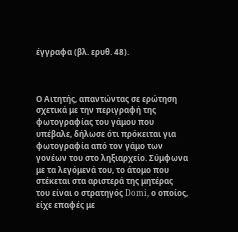έγγραφα (βλ. ερυθ. 48).



Ο Αιτητής, απαντώντας σε ερώτηση σχετικά με την περιγραφή της φωτογραφίας του γάμου που υπέβαλε, δήλωσε ότι πρόκειται για φωτογραφία από τον γάμο των γονέων του στο ληξιαρχείο. Σύμφωνα με τα λεγόμενά του, το άτομο που στέκεται στα αριστερά της μητέρας του είναι ο στρατηγός Domi, ο οποίος,  είχε επαφές με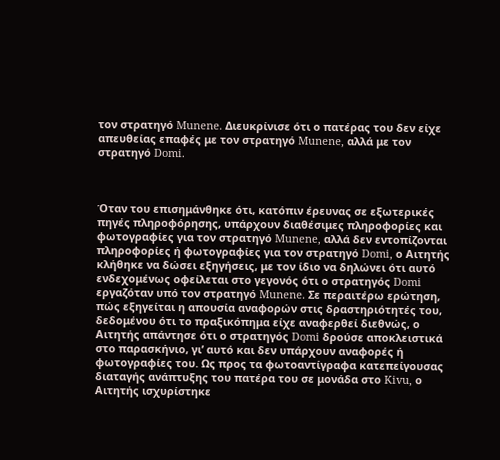τον στρατηγό Munene. Διευκρίνισε ότι ο πατέρας του δεν είχε απευθείας επαφές με τον στρατηγό Munene, αλλά με τον στρατηγό Domi.



Όταν του επισημάνθηκε ότι, κατόπιν έρευνας σε εξωτερικές πηγές πληροφόρησης, υπάρχουν διαθέσιμες πληροφορίες και φωτογραφίες για τον στρατηγό Munene, αλλά δεν εντοπίζονται πληροφορίες ή φωτογραφίες για τον στρατηγό Domi, ο Αιτητής κλήθηκε να δώσει εξηγήσεις, με τον ίδιο να δηλώνει ότι αυτό ενδεχομένως οφείλεται στο γεγονός ότι ο στρατηγός Domi εργαζόταν υπό τον στρατηγό Munene. Σε περαιτέρω ερώτηση, πώς εξηγείται η απουσία αναφορών στις δραστηριότητές του, δεδομένου ότι το πραξικόπημα είχε αναφερθεί διεθνώς, ο Αιτητής απάντησε ότι ο στρατηγός Domi δρούσε αποκλειστικά στο παρασκήνιο, γι’ αυτό και δεν υπάρχουν αναφορές ή φωτογραφίες του. Ως προς τα φωτοαντίγραφα κατεπείγουσας διαταγής ανάπτυξης του πατέρα του σε μονάδα στο Kivu, ο Αιτητής ισχυρίστηκε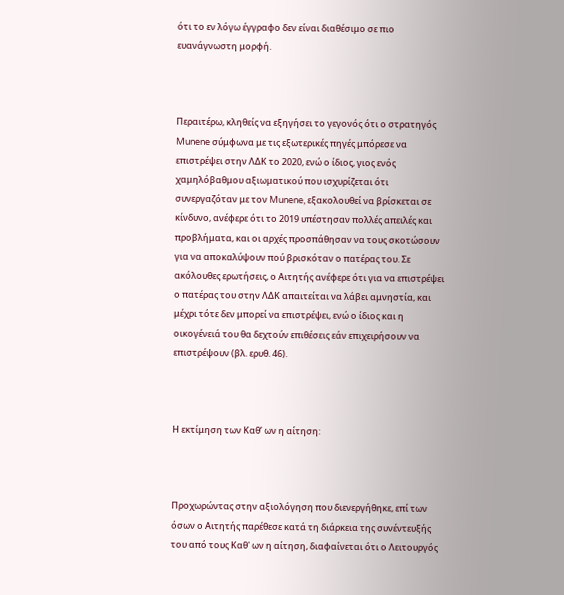ότι το εν λόγω έγγραφο δεν είναι διαθέσιμο σε πιο ευανάγνωστη μορφή.



Περαιτέρω, κληθείς να εξηγήσει το γεγονός ότι ο στρατηγός Munene σύμφωνα με τις εξωτερικές πηγές μπόρεσε να επιστρέψει στην ΛΔΚ το 2020, ενώ ο ίδιος, γιος ενός χαμηλόβαθμου αξιωματικού που ισχυρίζεται ότι συνεργαζόταν με τον Munene, εξακολουθεί να βρίσκεται σε κίνδυνο, ανέφερε ότι το 2019 υπέστησαν πολλές απειλές και προβλήματα, και οι αρχές προσπάθησαν να τους σκοτώσουν για να αποκαλύψουν πού βρισκόταν ο πατέρας του. Σε ακόλουθες ερωτήσεις, ο Αιτητής ανέφερε ότι για να επιστρέψει ο πατέρας του στην ΛΔΚ απαιτείται να λάβει αμνηστία, και μέχρι τότε δεν μπορεί να επιστρέψει, ενώ ο ίδιος και η οικογένειά του θα δεχτούν επιθέσεις εάν επιχειρήσουν να επιστρέψουν (βλ. ερυθ. 46).



Η εκτίμηση των Καθ’ ων η αίτηση:



Προχωρώντας στην αξιολόγηση που διενεργήθηκε, επί των όσων ο Αιτητής παρέθεσε κατά τη διάρκεια της συνέντευξής του από τους Καθ' ων η αίτηση, διαφαίνεται ότι ο Λειτουργός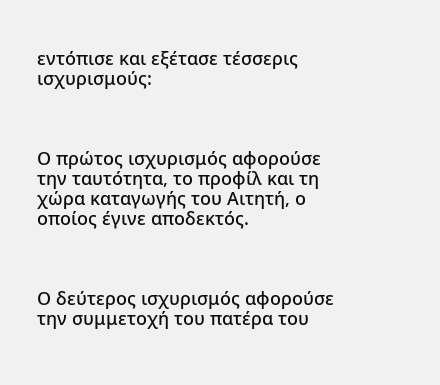εντόπισε και εξέτασε τέσσερις ισχυρισμούς:



Ο πρώτος ισχυρισμός αφορούσε την ταυτότητα, το προφίλ και τη χώρα καταγωγής του Αιτητή, ο οποίος έγινε αποδεκτός.



Ο δεύτερος ισχυρισμός αφορούσε την συμμετοχή του πατέρα του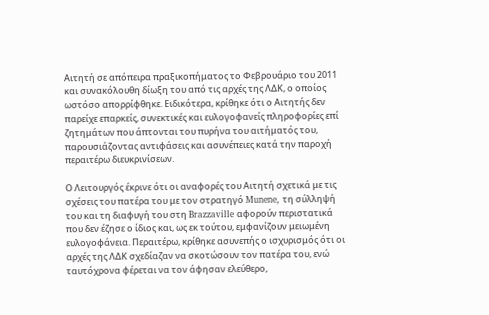Αιτητή σε απόπειρα πραξικοπήματος το Φεβρουάριο του 2011 και συνακόλουθη δίωξη του από τις αρχές της ΛΔΚ, ο οποίος ωστόσο απορρίφθηκε. Ειδικότερα, κρίθηκε ότι ο Αιτητής δεν παρείχε επαρκείς, συνεκτικές και ευλογοφανείς πληροφορίες επί ζητημάτων που άπτονται του πυρήνα του αιτήματός του, παρουσιάζοντας αντιφάσεις και ασυνέπειες κατά την παροχή περαιτέρω διευκρινίσεων.

Ο Λειτουργός έκρινε ότι οι αναφορές του Αιτητή σχετικά με τις σχέσεις του πατέρα του με τον στρατηγό Munene, τη σύλληψή του και τη διαφυγή του στη Brazzaville αφορούν περιστατικά που δεν έζησε ο ίδιος και, ως εκ τούτου, εμφανίζουν μειωμένη ευλογοφάνεια. Περαιτέρω, κρίθηκε ασυνεπής ο ισχυρισμός ότι οι αρχές της ΛΔΚ σχεδίαζαν να σκοτώσουν τον πατέρα του, ενώ ταυτόχρονα φέρεται να τον άφησαν ελεύθερο,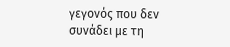γεγονός που δεν συνάδει με τη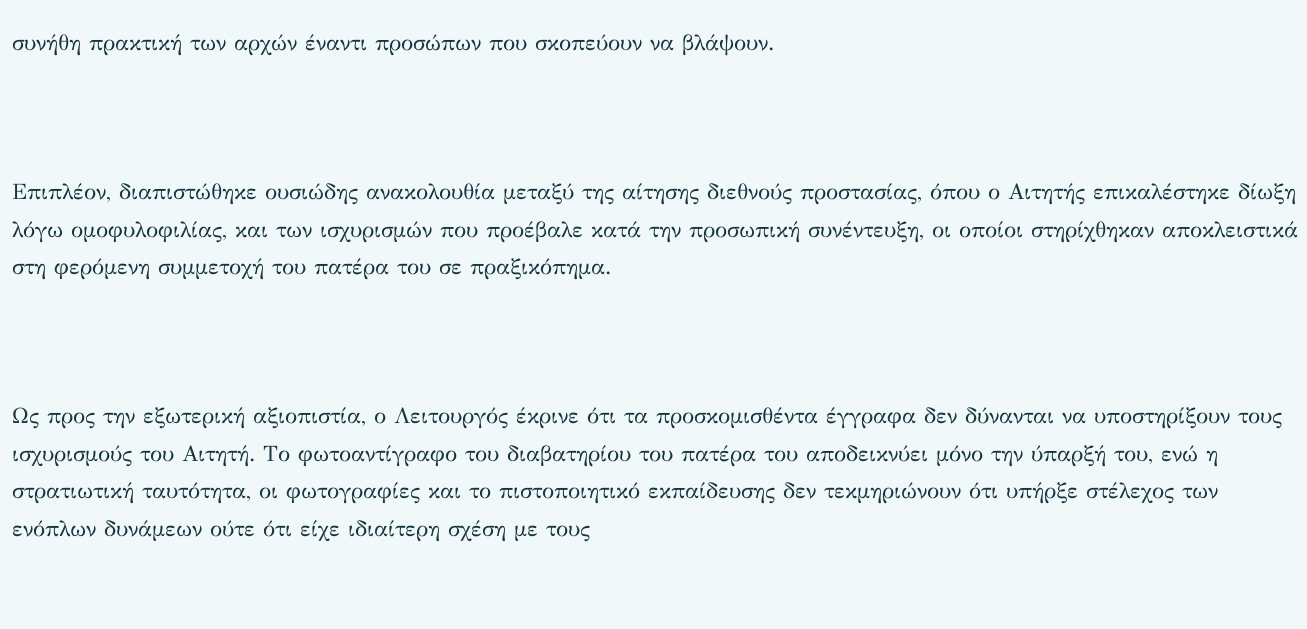συνήθη πρακτική των αρχών έναντι προσώπων που σκοπεύουν να βλάψουν.



Επιπλέον, διαπιστώθηκε ουσιώδης ανακολουθία μεταξύ της αίτησης διεθνούς προστασίας, όπου ο Αιτητής επικαλέστηκε δίωξη λόγω ομοφυλοφιλίας, και των ισχυρισμών που προέβαλε κατά την προσωπική συνέντευξη, οι οποίοι στηρίχθηκαν αποκλειστικά στη φερόμενη συμμετοχή του πατέρα του σε πραξικόπημα.



Ως προς την εξωτερική αξιοπιστία, ο Λειτουργός έκρινε ότι τα προσκομισθέντα έγγραφα δεν δύνανται να υποστηρίξουν τους ισχυρισμούς του Αιτητή. Το φωτοαντίγραφο του διαβατηρίου του πατέρα του αποδεικνύει μόνο την ύπαρξή του, ενώ η στρατιωτική ταυτότητα, οι φωτογραφίες και το πιστοποιητικό εκπαίδευσης δεν τεκμηριώνουν ότι υπήρξε στέλεχος των ενόπλων δυνάμεων ούτε ότι είχε ιδιαίτερη σχέση με τους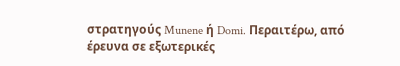στρατηγούς Munene ή Domi. Περαιτέρω, από έρευνα σε εξωτερικές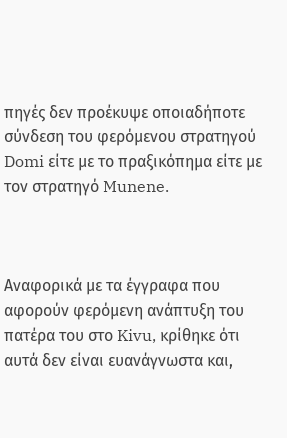πηγές δεν προέκυψε οποιαδήποτε σύνδεση του φερόμενου στρατηγού Domi είτε με το πραξικόπημα είτε με τον στρατηγό Munene.



Αναφορικά με τα έγγραφα που αφορούν φερόμενη ανάπτυξη του πατέρα του στο Kivu, κρίθηκε ότι αυτά δεν είναι ευανάγνωστα και,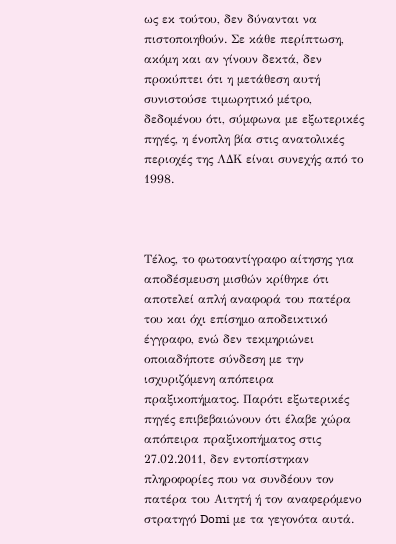ως εκ τούτου, δεν δύνανται να πιστοποιηθούν. Σε κάθε περίπτωση, ακόμη και αν γίνουν δεκτά, δεν προκύπτει ότι η μετάθεση αυτή συνιστούσε τιμωρητικό μέτρο, δεδομένου ότι, σύμφωνα με εξωτερικές πηγές, η ένοπλη βία στις ανατολικές περιοχές της ΛΔΚ είναι συνεχής από το 1998.



Τέλος, το φωτοαντίγραφο αίτησης για αποδέσμευση μισθών κρίθηκε ότι αποτελεί απλή αναφορά του πατέρα του και όχι επίσημο αποδεικτικό έγγραφο, ενώ δεν τεκμηριώνει οποιαδήποτε σύνδεση με την ισχυριζόμενη απόπειρα πραξικοπήματος. Παρότι εξωτερικές πηγές επιβεβαιώνουν ότι έλαβε χώρα απόπειρα πραξικοπήματος στις 27.02.2011, δεν εντοπίστηκαν πληροφορίες που να συνδέουν τον πατέρα του Αιτητή ή τον αναφερόμενο στρατηγό Domi με τα γεγονότα αυτά.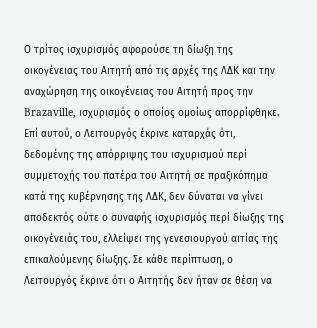Ο τρίτος ισχυρισμός αφορούσε τη δίωξη της οικογένειας του Αιτητή από τις αρχές της ΛΔΚ και την αναχώρηση της οικογένειας του Αιτητή προς την Brazaville, ισχυρισμός ο οποίος ομοίως απορρίφθηκε. Επί αυτού, ο Λειτουργός έκρινε καταρχάς ότι, δεδομένης της απόρριψης του ισχυρισμού περί συμμετοχής του πατέρα του Αιτητή σε πραξικόπημα κατά της κυβέρνησης της ΛΔΚ, δεν δύναται να γίνει αποδεκτός ούτε ο συναφής ισχυρισμός περί δίωξης της οικογένειάς του, ελλείψει της γενεσιουργού αιτίας της επικαλούμενης δίωξης. Σε κάθε περίπτωση, ο Λειτουργός έκρινε ότι ο Αιτητής δεν ήταν σε θέση να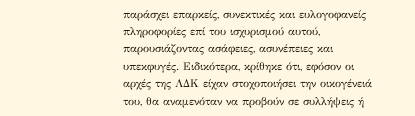παράσχει επαρκείς, συνεκτικές και ευλογοφανείς πληροφορίες επί του ισχυρισμού αυτού, παρουσιάζοντας ασάφειες, ασυνέπειες και υπεκφυγές. Ειδικότερα, κρίθηκε ότι, εφόσον οι αρχές της ΛΔΚ είχαν στοχοποιήσει την οικογένειά του, θα αναμενόταν να προβούν σε συλλήψεις ή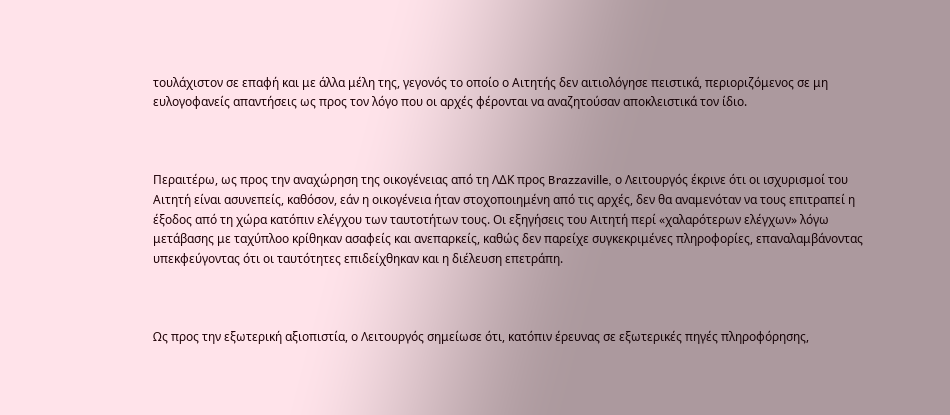τουλάχιστον σε επαφή και με άλλα μέλη της, γεγονός το οποίο ο Αιτητής δεν αιτιολόγησε πειστικά, περιοριζόμενος σε μη ευλογοφανείς απαντήσεις ως προς τον λόγο που οι αρχές φέρονται να αναζητούσαν αποκλειστικά τον ίδιο.



Περαιτέρω, ως προς την αναχώρηση της οικογένειας από τη ΛΔΚ προς Brazzaville, ο Λειτουργός έκρινε ότι οι ισχυρισμοί του Αιτητή είναι ασυνεπείς, καθόσον, εάν η οικογένεια ήταν στοχοποιημένη από τις αρχές, δεν θα αναμενόταν να τους επιτραπεί η έξοδος από τη χώρα κατόπιν ελέγχου των ταυτοτήτων τους. Οι εξηγήσεις του Αιτητή περί «χαλαρότερων ελέγχων» λόγω μετάβασης με ταχύπλοο κρίθηκαν ασαφείς και ανεπαρκείς, καθώς δεν παρείχε συγκεκριμένες πληροφορίες, επαναλαμβάνοντας υπεκφεύγοντας ότι οι ταυτότητες επιδείχθηκαν και η διέλευση επετράπη.



Ως προς την εξωτερική αξιοπιστία, ο Λειτουργός σημείωσε ότι, κατόπιν έρευνας σε εξωτερικές πηγές πληροφόρησης,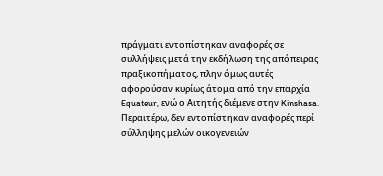πράγματι εντοπίστηκαν αναφορές σε συλλήψεις μετά την εκδήλωση της απόπειρας πραξικοπήματος, πλην όμως αυτές αφορούσαν κυρίως άτομα από την επαρχία Equateur, ενώ ο Αιτητής διέμενε στην Kinshasa. Περαιτέρω, δεν εντοπίστηκαν αναφορές περί σύλληψης μελών οικογενειών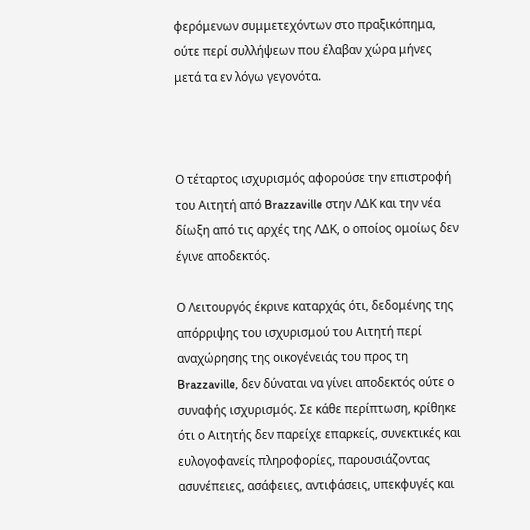φερόμενων συμμετεχόντων στο πραξικόπημα, ούτε περί συλλήψεων που έλαβαν χώρα μήνες μετά τα εν λόγω γεγονότα.



Ο τέταρτος ισχυρισμός αφορούσε την επιστροφή του Αιτητή από Brazzaville στην ΛΔΚ και την νέα δίωξη από τις αρχές της ΛΔΚ, ο οποίος ομοίως δεν έγινε αποδεκτός.

Ο Λειτουργός έκρινε καταρχάς ότι, δεδομένης της απόρριψης του ισχυρισμού του Αιτητή περί αναχώρησης της οικογένειάς του προς τη Brazzaville, δεν δύναται να γίνει αποδεκτός ούτε ο συναφής ισχυρισμός. Σε κάθε περίπτωση, κρίθηκε ότι ο Αιτητής δεν παρείχε επαρκείς, συνεκτικές και ευλογοφανείς πληροφορίες, παρουσιάζοντας ασυνέπειες, ασάφειες, αντιφάσεις, υπεκφυγές και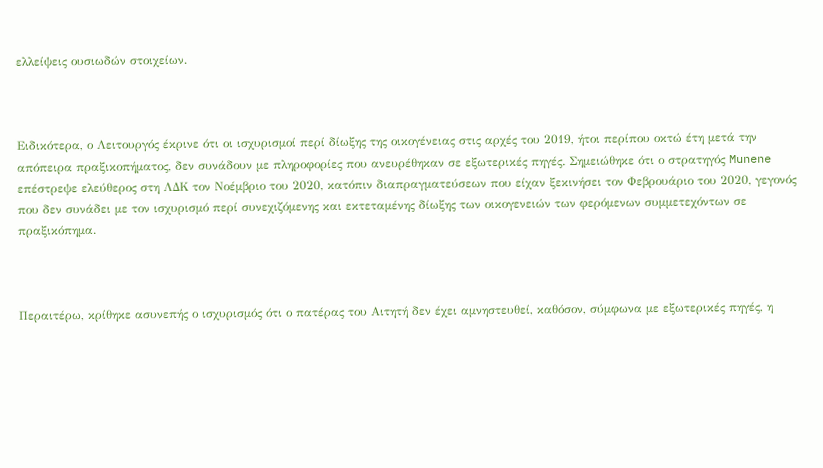ελλείψεις ουσιωδών στοιχείων.



Ειδικότερα, ο Λειτουργός έκρινε ότι οι ισχυρισμοί περί δίωξης της οικογένειας στις αρχές του 2019, ήτοι περίπου οκτώ έτη μετά την απόπειρα πραξικοπήματος, δεν συνάδουν με πληροφορίες που ανευρέθηκαν σε εξωτερικές πηγές. Σημειώθηκε ότι ο στρατηγός Munene επέστρεψε ελεύθερος στη ΛΔΚ τον Νοέμβριο του 2020, κατόπιν διαπραγματεύσεων που είχαν ξεκινήσει τον Φεβρουάριο του 2020, γεγονός που δεν συνάδει με τον ισχυρισμό περί συνεχιζόμενης και εκτεταμένης δίωξης των οικογενειών των φερόμενων συμμετεχόντων σε πραξικόπημα.



Περαιτέρω, κρίθηκε ασυνεπής ο ισχυρισμός ότι ο πατέρας του Αιτητή δεν έχει αμνηστευθεί, καθόσον, σύμφωνα με εξωτερικές πηγές, η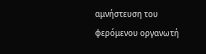αμνήστευση του φερόμενου οργανωτή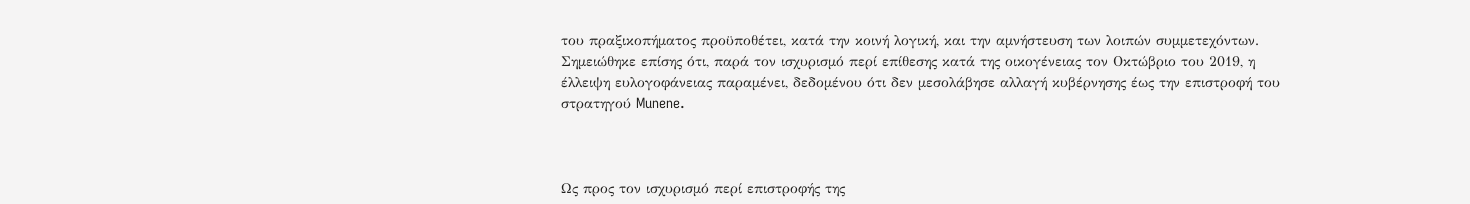του πραξικοπήματος προϋποθέτει, κατά την κοινή λογική, και την αμνήστευση των λοιπών συμμετεχόντων. Σημειώθηκε επίσης ότι, παρά τον ισχυρισμό περί επίθεσης κατά της οικογένειας τον Οκτώβριο του 2019, η έλλειψη ευλογοφάνειας παραμένει, δεδομένου ότι δεν μεσολάβησε αλλαγή κυβέρνησης έως την επιστροφή του στρατηγού Munene.



Ως προς τον ισχυρισμό περί επιστροφής της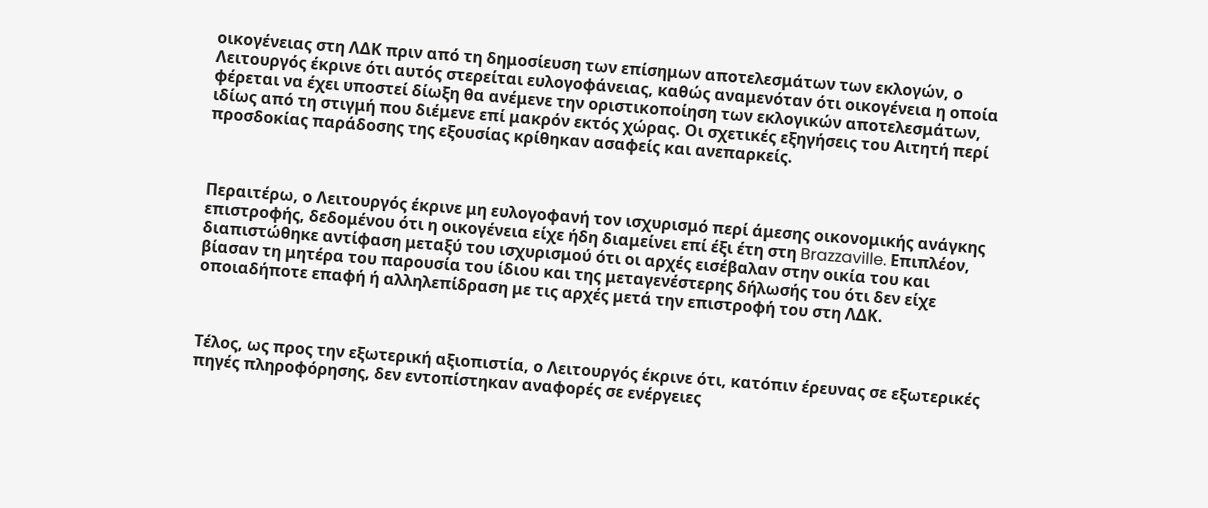οικογένειας στη ΛΔΚ πριν από τη δημοσίευση των επίσημων αποτελεσμάτων των εκλογών, ο Λειτουργός έκρινε ότι αυτός στερείται ευλογοφάνειας, καθώς αναμενόταν ότι οικογένεια η οποία φέρεται να έχει υποστεί δίωξη θα ανέμενε την οριστικοποίηση των εκλογικών αποτελεσμάτων, ιδίως από τη στιγμή που διέμενε επί μακρόν εκτός χώρας. Οι σχετικές εξηγήσεις του Αιτητή περί προσδοκίας παράδοσης της εξουσίας κρίθηκαν ασαφείς και ανεπαρκείς.



Περαιτέρω, ο Λειτουργός έκρινε μη ευλογοφανή τον ισχυρισμό περί άμεσης οικονομικής ανάγκης επιστροφής, δεδομένου ότι η οικογένεια είχε ήδη διαμείνει επί έξι έτη στη Brazzaville. Επιπλέον, διαπιστώθηκε αντίφαση μεταξύ του ισχυρισμού ότι οι αρχές εισέβαλαν στην οικία του και βίασαν τη μητέρα του παρουσία του ίδιου και της μεταγενέστερης δήλωσής του ότι δεν είχε οποιαδήποτε επαφή ή αλληλεπίδραση με τις αρχές μετά την επιστροφή του στη ΛΔΚ.



Τέλος, ως προς την εξωτερική αξιοπιστία, ο Λειτουργός έκρινε ότι, κατόπιν έρευνας σε εξωτερικές πηγές πληροφόρησης, δεν εντοπίστηκαν αναφορές σε ενέργειες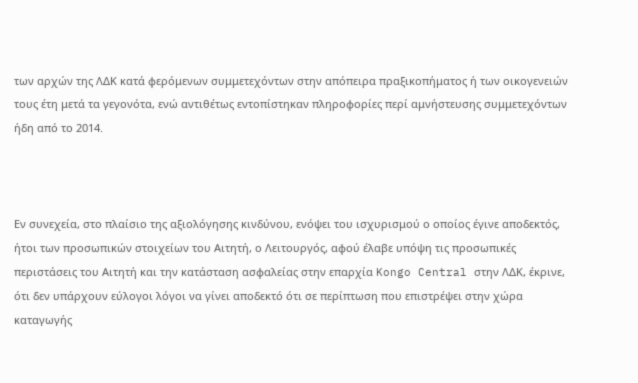των αρχών της ΛΔΚ κατά φερόμενων συμμετεχόντων στην απόπειρα πραξικοπήματος ή των οικογενειών τους έτη μετά τα γεγονότα, ενώ αντιθέτως εντοπίστηκαν πληροφορίες περί αμνήστευσης συμμετεχόντων ήδη από το 2014.



Εν συνεχεία, στο πλαίσιο της αξιολόγησης κινδύνου, ενόψει του ισχυρισμού ο οποίος έγινε αποδεκτός, ήτοι των προσωπικών στοιχείων του Αιτητή, ο Λειτουργός, αφού έλαβε υπόψη τις προσωπικές περιστάσεις του Αιτητή και την κατάσταση ασφαλείας στην επαρχία Kongo Central στην ΛΔΚ, έκρινε, ότι δεν υπάρχουν εύλογοι λόγοι να γίνει αποδεκτό ότι σε περίπτωση που επιστρέψει στην χώρα καταγωγής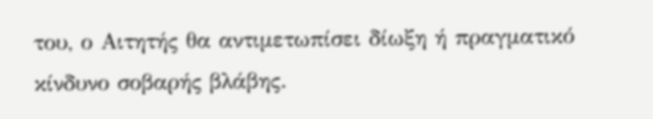του, ο Αιτητής θα αντιμετωπίσει δίωξη ή πραγματικό κίνδυνο σοβαρής βλάβης.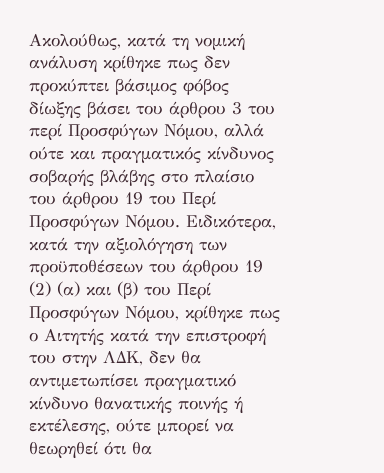Ακολούθως, κατά τη νομική ανάλυση κρίθηκε πως δεν προκύπτει βάσιμος φόβος δίωξης βάσει του άρθρου 3 του περί Προσφύγων Νόμου, αλλά ούτε και πραγματικός κίνδυνος σοβαρής βλάβης στο πλαίσιο του άρθρου 19 του Περί Προσφύγων Νόμου. Ειδικότερα, κατά την αξιολόγηση των προϋποθέσεων του άρθρου 19 (2) (α) και (β) του Περί Προσφύγων Νόμου, κρίθηκε πως ο Αιτητής κατά την επιστροφή του στην ΛΔΚ, δεν θα αντιμετωπίσει πραγματικό κίνδυνο θανατικής ποινής ή εκτέλεσης, ούτε μπορεί να θεωρηθεί ότι θα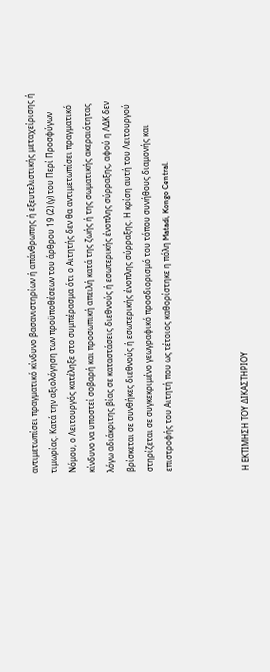αντιμετωπίσει πραγματικό κίνδυνο βασανιστηρίων ή απάνθρωπης ή εξευτελιστικής μεταχείρισης ή τιμωρίας. Κατά την αξιολόγηση των προϋποθέσεων του άρθρου 19 (2) (γ) του Περί Προσφύγων Νόμου, ο Λειτουργός κατέληξε στο συμπέρασμα ότι ο Αιτητής δεν θα αντιμετωπίσει πραγματικό κίνδυνο να υποστεί σοβαρή και προσωπική απειλή κατά της ζωής ή της σωματικής ακεραιότητας λόγω αδιάκριτης βίας σε καταστάσεις διεθνούς ή εσωτερικής ένοπλης σύρραξης, αφού η ΛΔΚ δεν βρίσκεται σε συνθήκες διεθνούς ή εσωτερικής ένοπλης σύρραξης. Η κρίση αυτή του Λειτουργού στηρίζεται σε συγκεκριμένο γεωγραφικό προσδιορισμό του τόπου συνήθους διαμονής και επιστροφής του Αιτητή που ως τέτοιος καθορίστηκε η πόλη Matadi, Kongo Central.



Η ΕΚΤΙΜΗΣΗ ΤΟΥ ΔΙΚΑΣΤΗΡΙΟΥ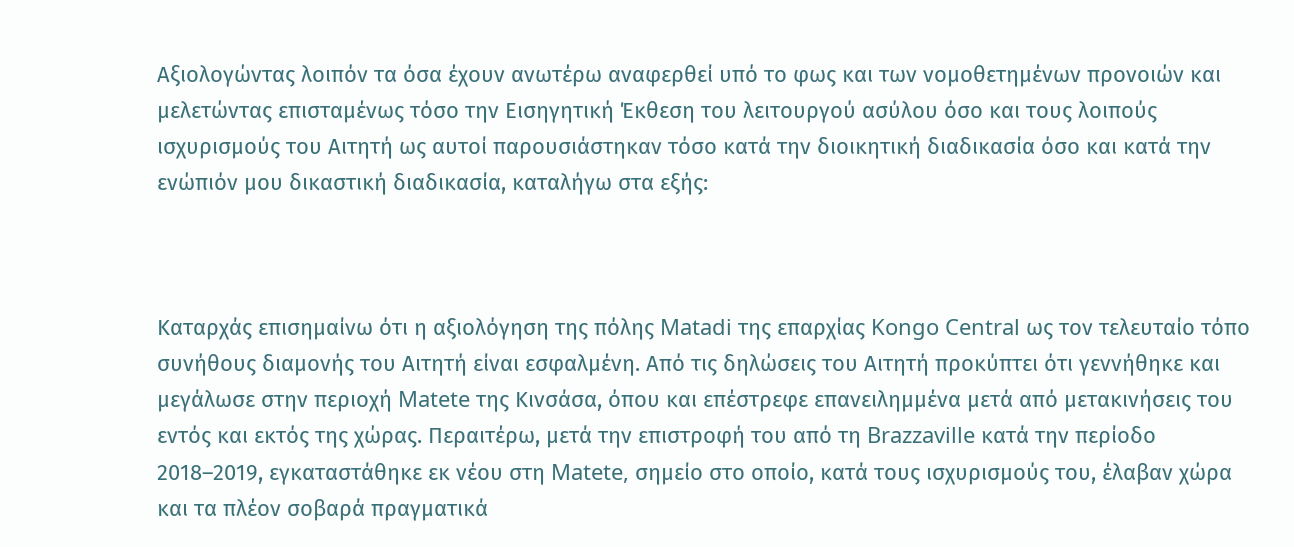Αξιολογώντας λοιπόν τα όσα έχουν ανωτέρω αναφερθεί υπό το φως και των νομοθετημένων προνοιών και μελετώντας επισταμένως τόσο την Εισηγητική Έκθεση του λειτουργού ασύλου όσο και τους λοιπούς ισχυρισμούς του Αιτητή ως αυτοί παρουσιάστηκαν τόσο κατά την διοικητική διαδικασία όσο και κατά την ενώπιόν μου δικαστική διαδικασία, καταλήγω στα εξής:



Καταρχάς επισημαίνω ότι η αξιολόγηση της πόλης Matadi της επαρχίας Kongo Central ως τον τελευταίο τόπο συνήθους διαμονής του Αιτητή είναι εσφαλμένη. Από τις δηλώσεις του Αιτητή προκύπτει ότι γεννήθηκε και μεγάλωσε στην περιοχή Matete της Κινσάσα, όπου και επέστρεφε επανειλημμένα μετά από μετακινήσεις του εντός και εκτός της χώρας. Περαιτέρω, μετά την επιστροφή του από τη Brazzaville κατά την περίοδο 2018–2019, εγκαταστάθηκε εκ νέου στη Matete, σημείο στο οποίο, κατά τους ισχυρισμούς του, έλαβαν χώρα και τα πλέον σοβαρά πραγματικά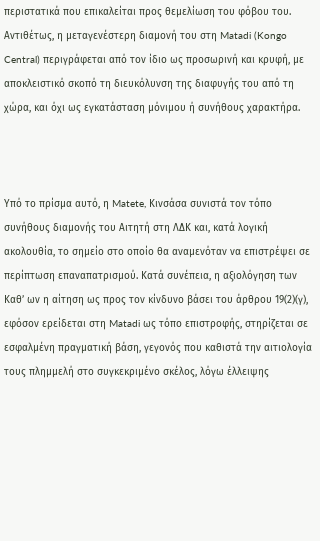περιστατικά που επικαλείται προς θεμελίωση του φόβου του. Αντιθέτως, η μεταγενέστερη διαμονή του στη Matadi (Kongo Central) περιγράφεται από τον ίδιο ως προσωρινή και κρυφή, με αποκλειστικό σκοπό τη διευκόλυνση της διαφυγής του από τη χώρα, και όχι ως εγκατάσταση μόνιμου ή συνήθους χαρακτήρα.



Υπό το πρίσμα αυτό, η Matete, Κινσάσα συνιστά τον τόπο συνήθους διαμονής του Αιτητή στη ΛΔΚ και, κατά λογική ακολουθία, το σημείο στο οποίο θα αναμενόταν να επιστρέψει σε περίπτωση επαναπατρισμού. Κατά συνέπεια, η αξιολόγηση των Καθ’ ων η αίτηση ως προς τον κίνδυνο βάσει του άρθρου 19(2)(γ), εφόσον ερείδεται στη Matadi ως τόπο επιστροφής, στηρίζεται σε εσφαλμένη πραγματική βάση, γεγονός που καθιστά την αιτιολογία τους πλημμελή στο συγκεκριμένο σκέλος, λόγω έλλειψης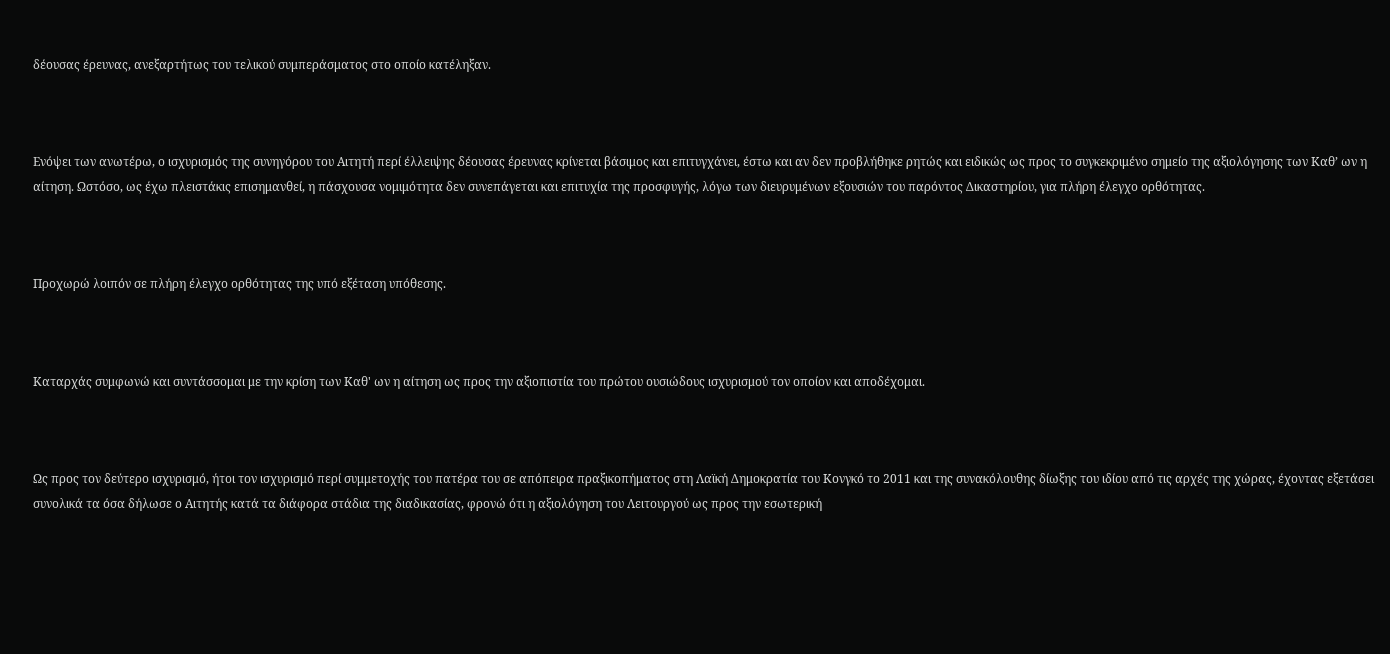δέουσας έρευνας, ανεξαρτήτως του τελικού συμπεράσματος στο οποίο κατέληξαν.



Ενόψει των ανωτέρω, ο ισχυρισμός της συνηγόρου του Αιτητή περί έλλειψης δέουσας έρευνας κρίνεται βάσιμος και επιτυγχάνει, έστω και αν δεν προβλήθηκε ρητώς και ειδικώς ως προς το συγκεκριμένο σημείο της αξιολόγησης των Καθ’ ων η αίτηση. Ωστόσο, ως έχω πλειστάκις επισημανθεί, η πάσχουσα νομιμότητα δεν συνεπάγεται και επιτυχία της προσφυγής, λόγω των διευρυμένων εξουσιών του παρόντος Δικαστηρίου, για πλήρη έλεγχο ορθότητας.



Προχωρώ λοιπόν σε πλήρη έλεγχο ορθότητας της υπό εξέταση υπόθεσης.



Καταρχάς συμφωνώ και συντάσσομαι με την κρίση των Καθ' ων η αίτηση ως προς την αξιοπιστία του πρώτου ουσιώδους ισχυρισμού τον οποίον και αποδέχομαι.



Ως προς τον δεύτερο ισχυρισμό, ήτοι τον ισχυρισμό περί συμμετοχής του πατέρα του σε απόπειρα πραξικοπήματος στη Λαϊκή Δημοκρατία του Κονγκό το 2011 και της συνακόλουθης δίωξης του ιδίου από τις αρχές της χώρας, έχοντας εξετάσει συνολικά τα όσα δήλωσε ο Αιτητής κατά τα διάφορα στάδια της διαδικασίας, φρονώ ότι η αξιολόγηση του Λειτουργού ως προς την εσωτερική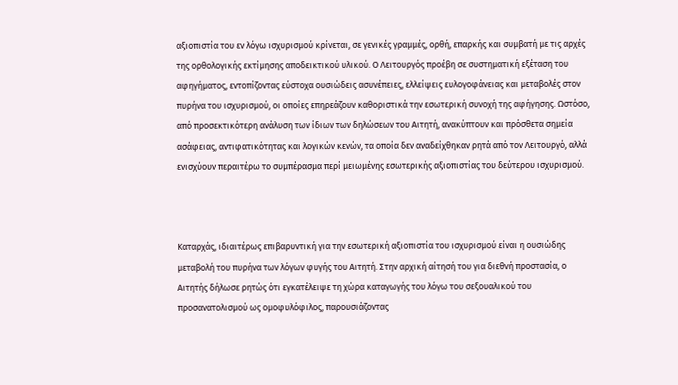αξιοπιστία του εν λόγω ισχυρισμού κρίνεται, σε γενικές γραμμές, ορθή, επαρκής και συμβατή με τις αρχές της ορθολογικής εκτίμησης αποδεικτικού υλικού. Ο Λειτουργός προέβη σε συστηματική εξέταση του αφηγήματος, εντοπίζοντας εύστοχα ουσιώδεις ασυνέπειες, ελλείψεις ευλογοφάνειας και μεταβολές στον πυρήνα του ισχυρισμού, οι οποίες επηρεάζουν καθοριστικά την εσωτερική συνοχή της αφήγησης. Ωστόσο, από προσεκτικότερη ανάλυση των ίδιων των δηλώσεων του Αιτητή, ανακύπτουν και πρόσθετα σημεία ασάφειας, αντιφατικότητας και λογικών κενών, τα οποία δεν αναδείχθηκαν ρητά από τον Λειτουργό, αλλά ενισχύουν περαιτέρω το συμπέρασμα περί μειωμένης εσωτερικής αξιοπιστίας του δεύτερου ισχυρισμού.



Καταρχάς, ιδιαιτέρως επιβαρυντική για την εσωτερική αξιοπιστία του ισχυρισμού είναι η ουσιώδης μεταβολή του πυρήνα των λόγων φυγής του Αιτητή. Στην αρχική αίτησή του για διεθνή προστασία, ο Αιτητής δήλωσε ρητώς ότι εγκατέλειψε τη χώρα καταγωγής του λόγω του σεξουαλικού του προσανατολισμού ως ομοφυλόφιλος, παρουσιάζοντας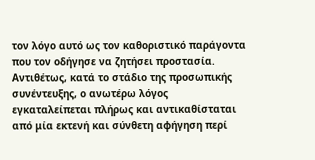τον λόγο αυτό ως τον καθοριστικό παράγοντα που τον οδήγησε να ζητήσει προστασία. Αντιθέτως, κατά το στάδιο της προσωπικής συνέντευξης, ο ανωτέρω λόγος εγκαταλείπεται πλήρως και αντικαθίσταται από μία εκτενή και σύνθετη αφήγηση περί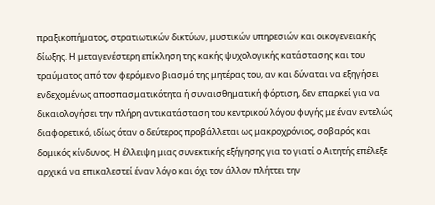πραξικοπήματος, στρατιωτικών δικτύων, μυστικών υπηρεσιών και οικογενειακής δίωξης. Η μεταγενέστερη επίκληση της κακής ψυχολογικής κατάστασης και του τραύματος από τον φερόμενο βιασμό της μητέρας του, αν και δύναται να εξηγήσει ενδεχομένως αποσπασματικότητα ή συναισθηματική φόρτιση, δεν επαρκεί για να δικαιολογήσει την πλήρη αντικατάσταση του κεντρικού λόγου φυγής με έναν εντελώς διαφορετικό, ιδίως όταν ο δεύτερος προβάλλεται ως μακροχρόνιος, σοβαρός και δομικός κίνδυνος. Η έλλειψη μιας συνεκτικής εξήγησης για το γιατί ο Αιτητής επέλεξε αρχικά να επικαλεστεί έναν λόγο και όχι τον άλλον πλήττει την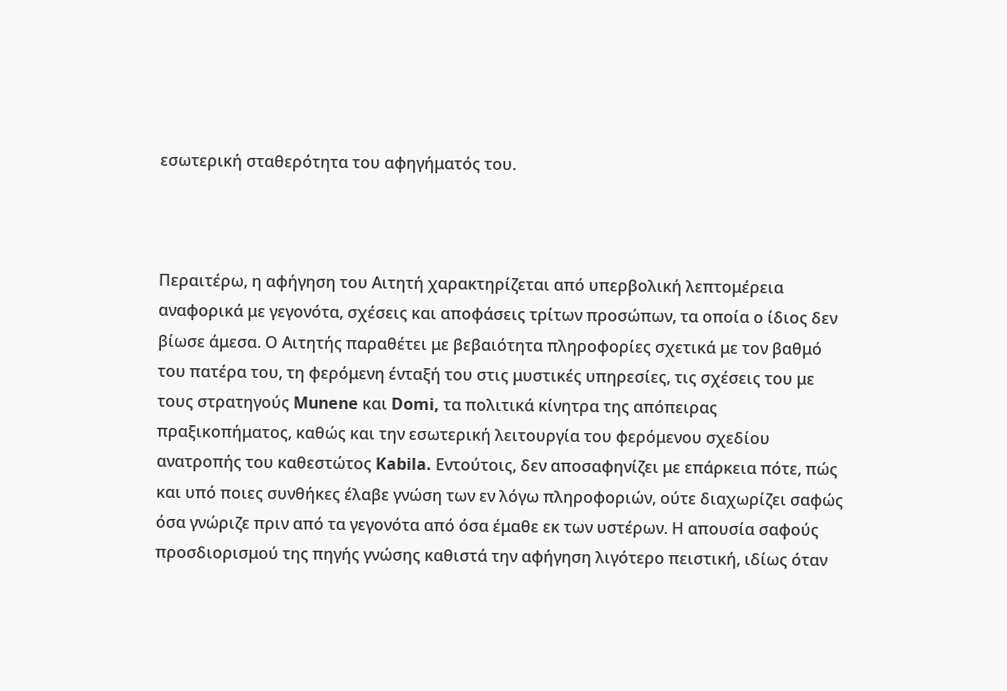εσωτερική σταθερότητα του αφηγήματός του.



Περαιτέρω, η αφήγηση του Αιτητή χαρακτηρίζεται από υπερβολική λεπτομέρεια αναφορικά με γεγονότα, σχέσεις και αποφάσεις τρίτων προσώπων, τα οποία ο ίδιος δεν βίωσε άμεσα. Ο Αιτητής παραθέτει με βεβαιότητα πληροφορίες σχετικά με τον βαθμό του πατέρα του, τη φερόμενη ένταξή του στις μυστικές υπηρεσίες, τις σχέσεις του με τους στρατηγούς Munene και Domi, τα πολιτικά κίνητρα της απόπειρας πραξικοπήματος, καθώς και την εσωτερική λειτουργία του φερόμενου σχεδίου ανατροπής του καθεστώτος Kabila. Εντούτοις, δεν αποσαφηνίζει με επάρκεια πότε, πώς και υπό ποιες συνθήκες έλαβε γνώση των εν λόγω πληροφοριών, ούτε διαχωρίζει σαφώς όσα γνώριζε πριν από τα γεγονότα από όσα έμαθε εκ των υστέρων. Η απουσία σαφούς προσδιορισμού της πηγής γνώσης καθιστά την αφήγηση λιγότερο πειστική, ιδίως όταν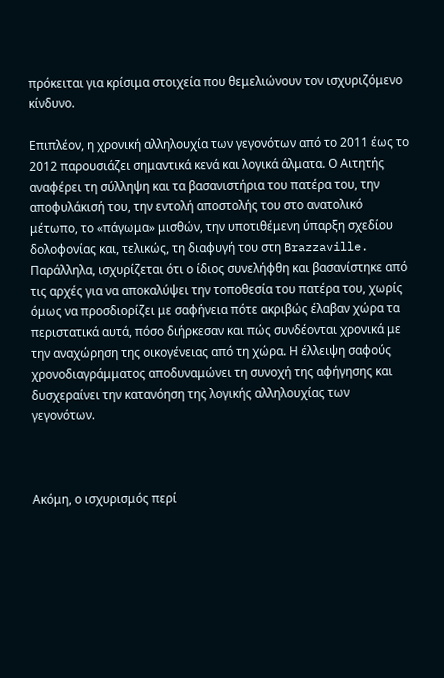πρόκειται για κρίσιμα στοιχεία που θεμελιώνουν τον ισχυριζόμενο κίνδυνο.

Επιπλέον, η χρονική αλληλουχία των γεγονότων από το 2011 έως το 2012 παρουσιάζει σημαντικά κενά και λογικά άλματα. Ο Αιτητής αναφέρει τη σύλληψη και τα βασανιστήρια του πατέρα του, την αποφυλάκισή του, την εντολή αποστολής του στο ανατολικό μέτωπο, το «πάγωμα» μισθών, την υποτιθέμενη ύπαρξη σχεδίου δολοφονίας και, τελικώς, τη διαφυγή του στη Brazzaville. Παράλληλα, ισχυρίζεται ότι ο ίδιος συνελήφθη και βασανίστηκε από τις αρχές για να αποκαλύψει την τοποθεσία του πατέρα του, χωρίς όμως να προσδιορίζει με σαφήνεια πότε ακριβώς έλαβαν χώρα τα περιστατικά αυτά, πόσο διήρκεσαν και πώς συνδέονται χρονικά με την αναχώρηση της οικογένειας από τη χώρα. Η έλλειψη σαφούς χρονοδιαγράμματος αποδυναμώνει τη συνοχή της αφήγησης και δυσχεραίνει την κατανόηση της λογικής αλληλουχίας των γεγονότων.



Ακόμη, ο ισχυρισμός περί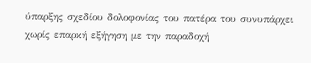ύπαρξης σχεδίου δολοφονίας του πατέρα του συνυπάρχει χωρίς επαρκή εξήγηση με την παραδοχή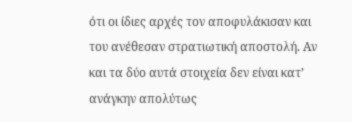ότι οι ίδιες αρχές τον αποφυλάκισαν και του ανέθεσαν στρατιωτική αποστολή. Αν και τα δύο αυτά στοιχεία δεν είναι κατ’ ανάγκην απολύτως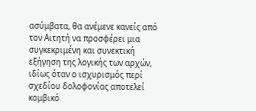ασύμβατα, θα ανέμενε κανείς από τον Αιτητή να προσφέρει μια συγκεκριμένη και συνεκτική εξήγηση της λογικής των αρχών, ιδίως όταν ο ισχυρισμός περί σχεδίου δολοφονίας αποτελεί κομβικό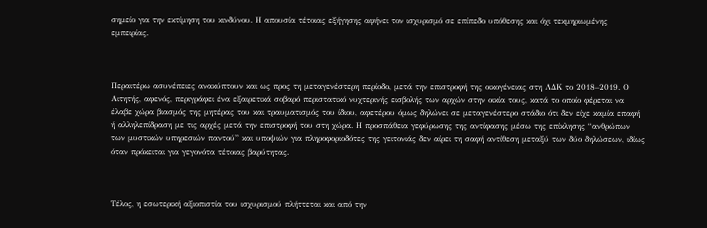σημείο για την εκτίμηση του κινδύνου. Η απουσία τέτοιας εξήγησης αφήνει τον ισχυρισμό σε επίπεδο υπόθεσης και όχι τεκμηριωμένης εμπειρίας.



Περαιτέρω ασυνέπειες ανακύπτουν και ως προς τη μεταγενέστερη περίοδο, μετά την επιστροφή της οικογένειας στη ΛΔΚ το 2018–2019. Ο Αιτητής, αφενός, περιγράφει ένα εξαιρετικά σοβαρό περιστατικό νυχτερινής εισβολής των αρχών στην οικία τους, κατά το οποίο φέρεται να έλαβε χώρα βιασμός της μητέρας του και τραυματισμός του ίδιου, αφετέρου όμως δηλώνει σε μεταγενέστερο στάδιο ότι δεν είχε καμία επαφή ή αλληλεπίδραση με τις αρχές μετά την επιστροφή του στη χώρα. Η προσπάθεια γεφύρωσης της αντίφασης μέσω της επίκλησης “ανθρώπων των μυστικών υπηρεσιών παντού” και υποψιών για πληροφοριοδότες της γειτονιάς δεν αίρει τη σαφή αντίθεση μεταξύ των δύο δηλώσεων, ιδίως όταν πρόκειται για γεγονότα τέτοιας βαρύτητας.



Τέλος, η εσωτερική αξιοπιστία του ισχυρισμού πλήττεται και από την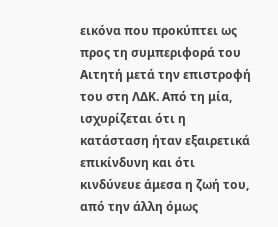εικόνα που προκύπτει ως προς τη συμπεριφορά του Αιτητή μετά την επιστροφή του στη ΛΔΚ. Από τη μία, ισχυρίζεται ότι η κατάσταση ήταν εξαιρετικά επικίνδυνη και ότι κινδύνευε άμεσα η ζωή του, από την άλλη όμως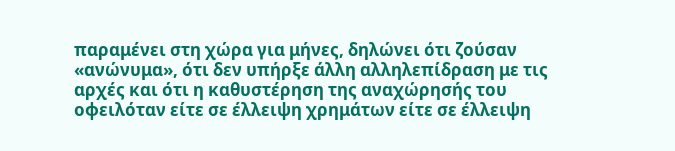παραμένει στη χώρα για μήνες, δηλώνει ότι ζούσαν «ανώνυμα», ότι δεν υπήρξε άλλη αλληλεπίδραση με τις αρχές και ότι η καθυστέρηση της αναχώρησής του οφειλόταν είτε σε έλλειψη χρημάτων είτε σε έλλειψη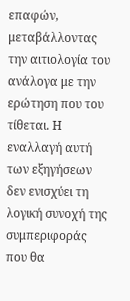επαφών, μεταβάλλοντας την αιτιολογία του ανάλογα με την ερώτηση που του τίθεται. Η εναλλαγή αυτή των εξηγήσεων δεν ενισχύει τη λογική συνοχή της συμπεριφοράς που θα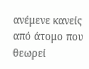ανέμενε κανείς από άτομο που θεωρεί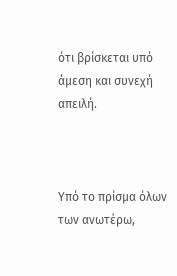ότι βρίσκεται υπό άμεση και συνεχή απειλή.



Υπό το πρίσμα όλων των ανωτέρω,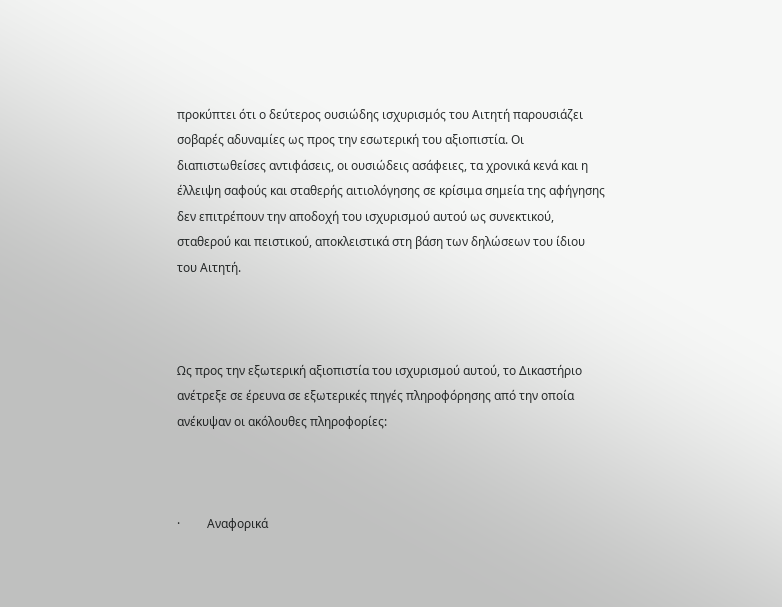προκύπτει ότι ο δεύτερος ουσιώδης ισχυρισμός του Αιτητή παρουσιάζει σοβαρές αδυναμίες ως προς την εσωτερική του αξιοπιστία. Οι διαπιστωθείσες αντιφάσεις, οι ουσιώδεις ασάφειες, τα χρονικά κενά και η έλλειψη σαφούς και σταθερής αιτιολόγησης σε κρίσιμα σημεία της αφήγησης δεν επιτρέπουν την αποδοχή του ισχυρισμού αυτού ως συνεκτικού, σταθερού και πειστικού, αποκλειστικά στη βάση των δηλώσεων του ίδιου του Αιτητή.



Ως προς την εξωτερική αξιοπιστία του ισχυρισμού αυτού, το Δικαστήριο ανέτρεξε σε έρευνα σε εξωτερικές πηγές πληροφόρησης από την οποία ανέκυψαν οι ακόλουθες πληροφορίες:



·         Αναφορικά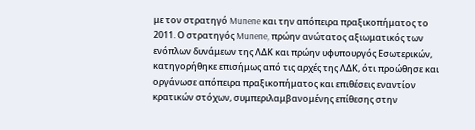με τον στρατηγό Munene και την απόπειρα πραξικοπήματος το 2011. Ο στρατηγός Munene, πρώην ανώτατος αξιωματικός των ενόπλων δυνάμεων της ΛΔΚ και πρώην υφυπουργός Εσωτερικών, κατηγορήθηκε επισήμως από τις αρχές της ΛΔΚ, ότι προώθησε και οργάνωσε απόπειρα πραξικοπήματος και επιθέσεις εναντίον κρατικών στόχων, συμπεριλαμβανομένης επίθεσης στην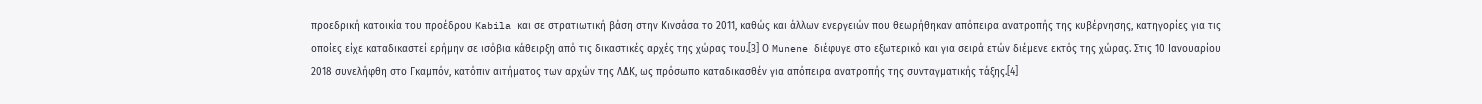προεδρική κατοικία του προέδρου Kabila και σε στρατιωτική βάση στην Κινσάσα το 2011, καθώς και άλλων ενεργειών που θεωρήθηκαν απόπειρα ανατροπής της κυβέρνησης, κατηγορίες για τις οποίες είχε καταδικαστεί ερήμην σε ισόβια κάθειρξη από τις δικαστικές αρχές της χώρας του.[3] Ο Munene διέφυγε στο εξωτερικό και για σειρά ετών διέμενε εκτός της χώρας. Στις 10 Ιανουαρίου 2018 συνελήφθη στο Γκαμπόν, κατόπιν αιτήματος των αρχών της ΛΔΚ, ως πρόσωπο καταδικασθέν για απόπειρα ανατροπής της συνταγματικής τάξης.[4]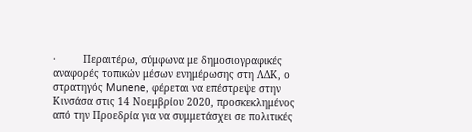·         Περαιτέρω, σύμφωνα με δημοσιογραφικές αναφορές τοπικών μέσων ενημέρωσης στη ΛΔΚ, ο στρατηγός Munene, φέρεται να επέστρεψε στην Κινσάσα στις 14 Νοεμβρίου 2020, προσκεκλημένος από την Προεδρία για να συμμετάσχει σε πολιτικές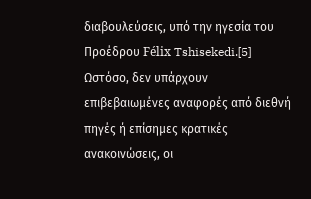διαβουλεύσεις, υπό την ηγεσία του Προέδρου Félix Tshisekedi.[5] Ωστόσο, δεν υπάρχουν επιβεβαιωμένες αναφορές από διεθνή πηγές ή επίσημες κρατικές ανακοινώσεις, οι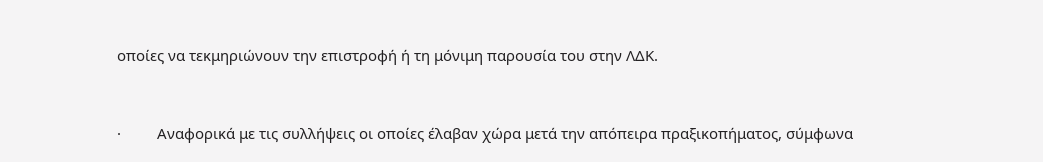οποίες να τεκμηριώνουν την επιστροφή ή τη μόνιμη παρουσία του στην ΛΔΚ.



·         Αναφορικά με τις συλλήψεις οι οποίες έλαβαν χώρα μετά την απόπειρα πραξικοπήματος, σύμφωνα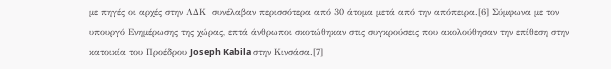με πηγές οι αρχές στην ΛΔΚ  συνέλαβαν περισσότερα από 30 άτομα μετά από την απόπειρα.[6] Σύμφωνα με τον υπουργό Ενημέρωσης της χώρας, επτά άνθρωποι σκοτώθηκαν στις συγκρούσεις που ακολούθησαν την επίθεση στην κατοικία του Προέδρου Joseph Kabila στην Κινσάσα.[7]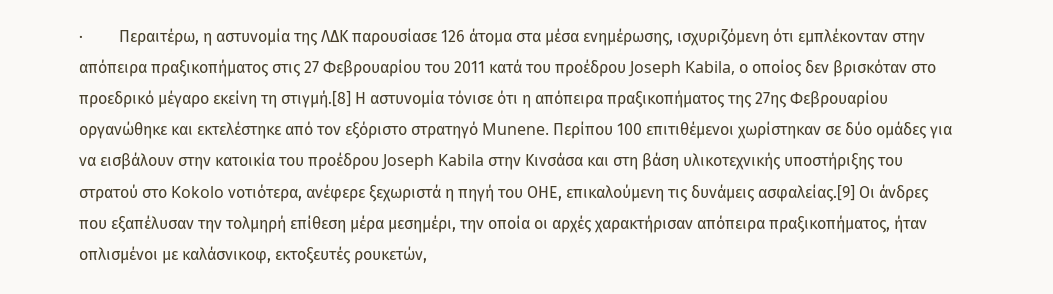·         Περαιτέρω, η αστυνομία της ΛΔΚ παρουσίασε 126 άτομα στα μέσα ενημέρωσης, ισχυριζόμενη ότι εμπλέκονταν στην απόπειρα πραξικοπήματος στις 27 Φεβρουαρίου του 2011 κατά του προέδρου Joseph Kabila, ο οποίος δεν βρισκόταν στο προεδρικό μέγαρο εκείνη τη στιγμή.[8] Η αστυνομία τόνισε ότι η απόπειρα πραξικοπήματος της 27ης Φεβρουαρίου οργανώθηκε και εκτελέστηκε από τον εξόριστο στρατηγό Munene. Περίπου 100 επιτιθέμενοι χωρίστηκαν σε δύο ομάδες για να εισβάλουν στην κατοικία του προέδρου Joseph Kabila στην Κινσάσα και στη βάση υλικοτεχνικής υποστήριξης του στρατού στο Kokolo νοτιότερα, ανέφερε ξεχωριστά η πηγή του ΟΗΕ, επικαλούμενη τις δυνάμεις ασφαλείας.[9] Οι άνδρες που εξαπέλυσαν την τολμηρή επίθεση μέρα μεσημέρι, την οποία οι αρχές χαρακτήρισαν απόπειρα πραξικοπήματος, ήταν οπλισμένοι με καλάσνικοφ, εκτοξευτές ρουκετών,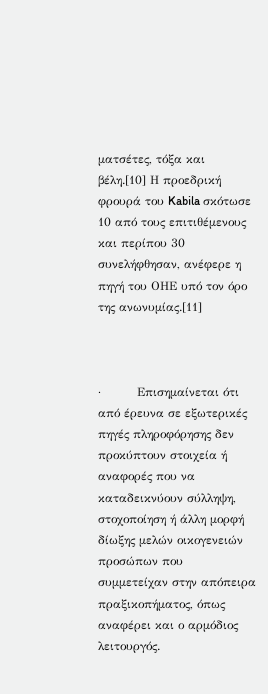ματσέτες, τόξα και βέλη.[10] Η προεδρική φρουρά του Kabila σκότωσε 10 από τους επιτιθέμενους και περίπου 30 συνελήφθησαν, ανέφερε η πηγή του ΟΗΕ υπό τον όρο της ανωνυμίας.[11]



·         Επισημαίνεται ότι από έρευνα σε εξωτερικές πηγές πληροφόρησης δεν προκύπτουν στοιχεία ή αναφορές που να καταδεικνύουν σύλληψη, στοχοποίηση ή άλλη μορφή δίωξης μελών οικογενειών προσώπων που συμμετείχαν στην απόπειρα πραξικοπήματος, όπως αναφέρει και ο αρμόδιος λειτουργός.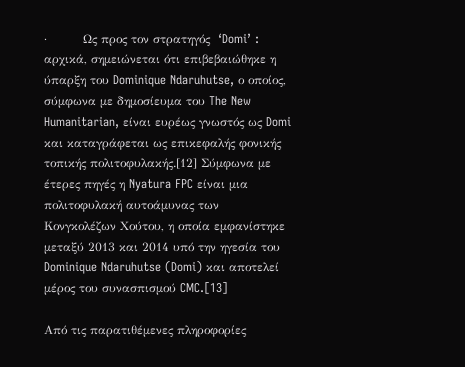·         Ως προς τον στρατηγός  ‘Domi’ : αρχικά, σημειώνεται ότι επιβεβαιώθηκε η ύπαρξη του Dominique Ndaruhutse, ο οποίος, σύμφωνα με δημοσίευμα του The New Humanitarian, είναι ευρέως γνωστός ως Domi και καταγράφεται ως επικεφαλής φονικής τοπικής πολιτοφυλακής.[12] Σύμφωνα με έτερες πηγές η Nyatura FPC είναι μια πολιτοφυλακή αυτοάμυνας των Κονγκολέζων Χούτου, η οποία εμφανίστηκε μεταξύ 2013 και 2014 υπό την ηγεσία του Dominique Ndaruhutse (Domi) και αποτελεί μέρος του συνασπισμού CMC.[13]

Από τις παρατιθέμενες πληροφορίες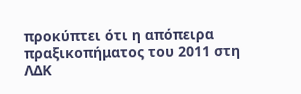προκύπτει ότι η απόπειρα πραξικοπήματος του 2011 στη ΛΔΚ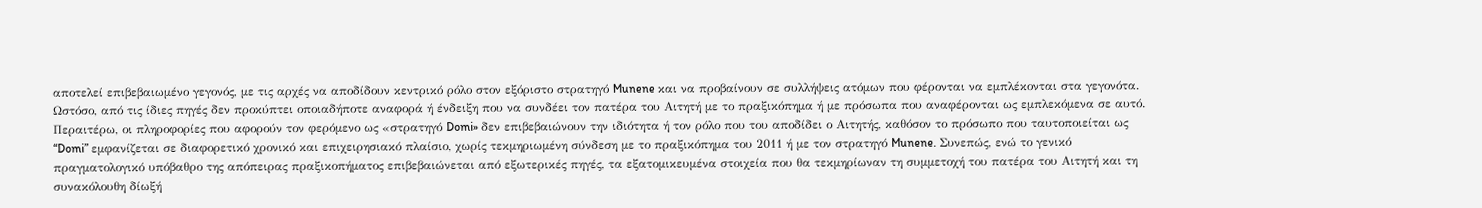αποτελεί επιβεβαιωμένο γεγονός, με τις αρχές να αποδίδουν κεντρικό ρόλο στον εξόριστο στρατηγό Munene και να προβαίνουν σε συλλήψεις ατόμων που φέρονται να εμπλέκονται στα γεγονότα. Ωστόσο, από τις ίδιες πηγές δεν προκύπτει οποιαδήποτε αναφορά ή ένδειξη που να συνδέει τον πατέρα του Αιτητή με το πραξικόπημα ή με πρόσωπα που αναφέρονται ως εμπλεκόμενα σε αυτό. Περαιτέρω, οι πληροφορίες που αφορούν τον φερόμενο ως «στρατηγό Domi» δεν επιβεβαιώνουν την ιδιότητα ή τον ρόλο που του αποδίδει ο Αιτητής, καθόσον το πρόσωπο που ταυτοποιείται ως “Domi” εμφανίζεται σε διαφορετικό χρονικό και επιχειρησιακό πλαίσιο, χωρίς τεκμηριωμένη σύνδεση με το πραξικόπημα του 2011 ή με τον στρατηγό Munene. Συνεπώς, ενώ το γενικό πραγματολογικό υπόβαθρο της απόπειρας πραξικοπήματος επιβεβαιώνεται από εξωτερικές πηγές, τα εξατομικευμένα στοιχεία που θα τεκμηρίωναν τη συμμετοχή του πατέρα του Αιτητή και τη συνακόλουθη δίωξή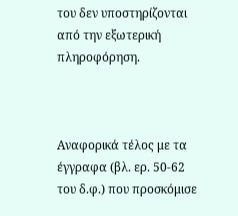του δεν υποστηρίζονται από την εξωτερική πληροφόρηση.



Αναφορικά τέλος με τα έγγραφα (βλ. ερ. 50-62 του δ.φ.) που προσκόμισε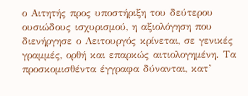ο Αιτητής προς υποστήριξη του δεύτερου ουσιώδους ισχυρισμού, η αξιολόγηση που διενήργησε ο Λειτουργός κρίνεται, σε γενικές γραμμές, ορθή και επαρκώς αιτιολογημένη. Τα προσκομισθέντα έγγραφα δύνανται, κατ’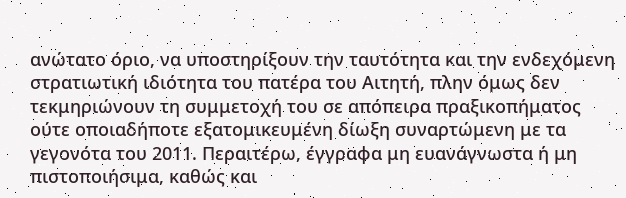ανώτατο όριο, να υποστηρίξουν την ταυτότητα και την ενδεχόμενη στρατιωτική ιδιότητα του πατέρα του Αιτητή, πλην όμως δεν τεκμηριώνουν τη συμμετοχή του σε απόπειρα πραξικοπήματος ούτε οποιαδήποτε εξατομικευμένη δίωξη συναρτώμενη με τα γεγονότα του 2011. Περαιτέρω, έγγραφα μη ευανάγνωστα ή μη πιστοποιήσιμα, καθώς και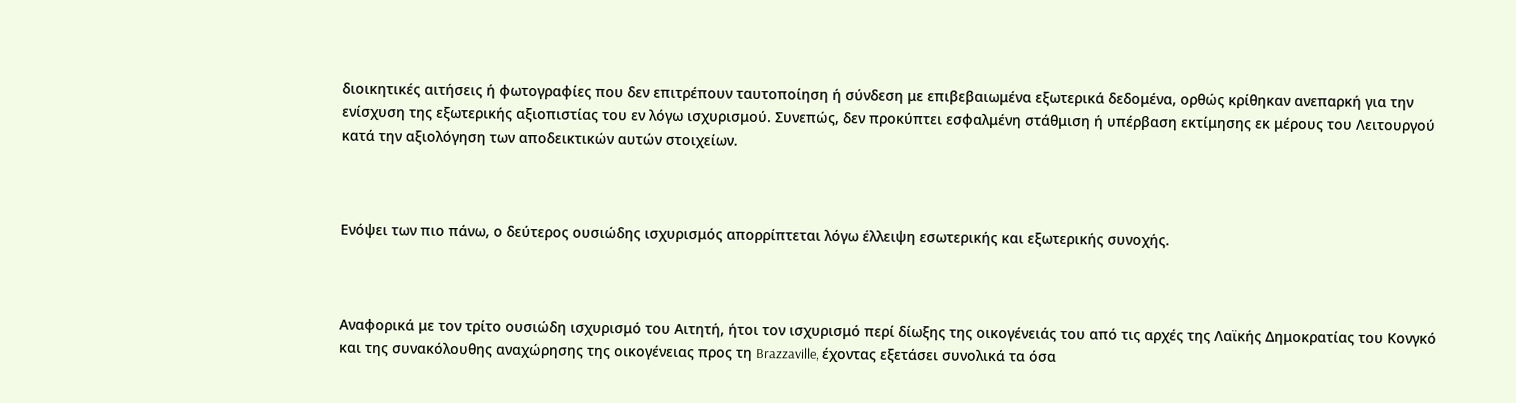διοικητικές αιτήσεις ή φωτογραφίες που δεν επιτρέπουν ταυτοποίηση ή σύνδεση με επιβεβαιωμένα εξωτερικά δεδομένα, ορθώς κρίθηκαν ανεπαρκή για την ενίσχυση της εξωτερικής αξιοπιστίας του εν λόγω ισχυρισμού. Συνεπώς, δεν προκύπτει εσφαλμένη στάθμιση ή υπέρβαση εκτίμησης εκ μέρους του Λειτουργού κατά την αξιολόγηση των αποδεικτικών αυτών στοιχείων.



Ενόψει των πιο πάνω, ο δεύτερος ουσιώδης ισχυρισμός απορρίπτεται λόγω έλλειψη εσωτερικής και εξωτερικής συνοχής.



Αναφορικά με τον τρίτο ουσιώδη ισχυρισμό του Αιτητή, ήτοι τον ισχυρισμό περί δίωξης της οικογένειάς του από τις αρχές της Λαϊκής Δημοκρατίας του Κονγκό και της συνακόλουθης αναχώρησης της οικογένειας προς τη Brazzaville, έχοντας εξετάσει συνολικά τα όσα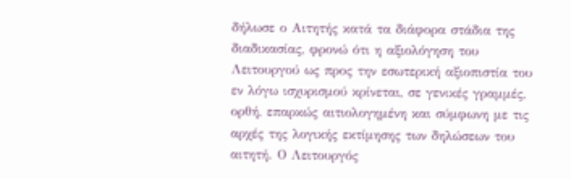δήλωσε ο Αιτητής κατά τα διάφορα στάδια της διαδικασίας, φρονώ ότι η αξιολόγηση του Λειτουργού ως προς την εσωτερική αξιοπιστία του εν λόγω ισχυρισμού κρίνεται, σε γενικές γραμμές, ορθή, επαρκώς αιτιολογημένη και σύμφωνη με τις αρχές της λογικής εκτίμησης των δηλώσεων του αιτητή. Ο Λειτουργός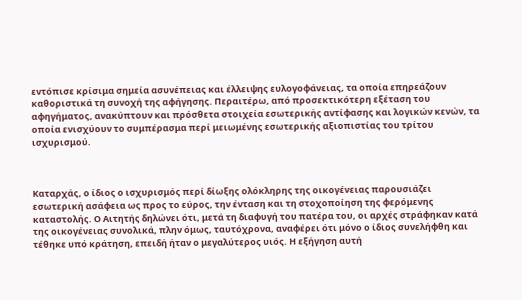εντόπισε κρίσιμα σημεία ασυνέπειας και έλλειψης ευλογοφάνειας, τα οποία επηρεάζουν καθοριστικά τη συνοχή της αφήγησης. Περαιτέρω, από προσεκτικότερη εξέταση του αφηγήματος, ανακύπτουν και πρόσθετα στοιχεία εσωτερικής αντίφασης και λογικών κενών, τα οποία ενισχύουν το συμπέρασμα περί μειωμένης εσωτερικής αξιοπιστίας του τρίτου ισχυρισμού.



Καταρχάς, ο ίδιος ο ισχυρισμός περί δίωξης ολόκληρης της οικογένειας παρουσιάζει εσωτερική ασάφεια ως προς το εύρος, την ένταση και τη στοχοποίηση της φερόμενης καταστολής. Ο Αιτητής δηλώνει ότι, μετά τη διαφυγή του πατέρα του, οι αρχές στράφηκαν κατά της οικογένειας συνολικά, πλην όμως, ταυτόχρονα, αναφέρει ότι μόνο ο ίδιος συνελήφθη και τέθηκε υπό κράτηση, επειδή ήταν ο μεγαλύτερος υιός. Η εξήγηση αυτή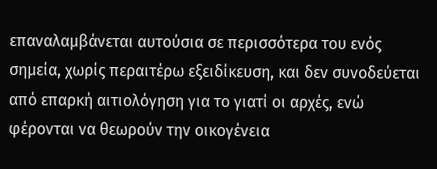επαναλαμβάνεται αυτούσια σε περισσότερα του ενός σημεία, χωρίς περαιτέρω εξειδίκευση, και δεν συνοδεύεται από επαρκή αιτιολόγηση για το γιατί οι αρχές, ενώ φέρονται να θεωρούν την οικογένεια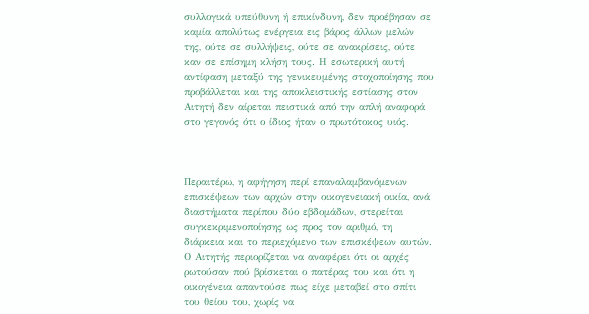συλλογικά υπεύθυνη ή επικίνδυνη, δεν προέβησαν σε καμία απολύτως ενέργεια εις βάρος άλλων μελών της, ούτε σε συλλήψεις, ούτε σε ανακρίσεις, ούτε καν σε επίσημη κλήση τους. Η εσωτερική αυτή αντίφαση μεταξύ της γενικευμένης στοχοποίησης που προβάλλεται και της αποκλειστικής εστίασης στον Αιτητή δεν αίρεται πειστικά από την απλή αναφορά στο γεγονός ότι ο ίδιος ήταν ο πρωτότοκος υιός.



Περαιτέρω, η αφήγηση περί επαναλαμβανόμενων επισκέψεων των αρχών στην οικογενειακή οικία, ανά διαστήματα περίπου δύο εβδομάδων, στερείται συγκεκριμενοποίησης ως προς τον αριθμό, τη διάρκεια και το περιεχόμενο των επισκέψεων αυτών. Ο Αιτητής περιορίζεται να αναφέρει ότι οι αρχές ρωτούσαν πού βρίσκεται ο πατέρας του και ότι η οικογένεια απαντούσε πως είχε μεταβεί στο σπίτι του θείου του, χωρίς να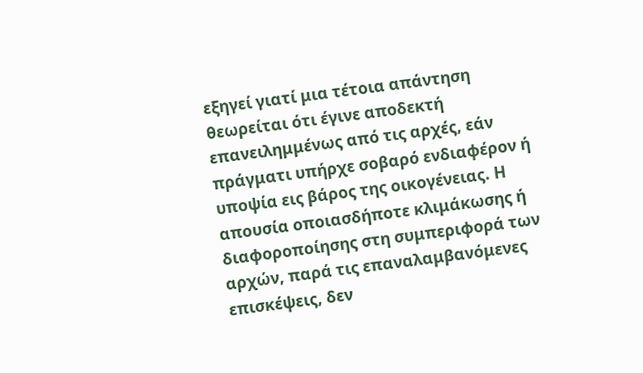εξηγεί γιατί μια τέτοια απάντηση θεωρείται ότι έγινε αποδεκτή επανειλημμένως από τις αρχές, εάν πράγματι υπήρχε σοβαρό ενδιαφέρον ή υποψία εις βάρος της οικογένειας. Η απουσία οποιασδήποτε κλιμάκωσης ή διαφοροποίησης στη συμπεριφορά των αρχών, παρά τις επαναλαμβανόμενες επισκέψεις, δεν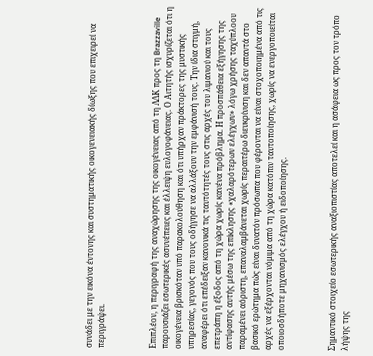συνάδει με την εικόνα έντονης και συστηματικής οικογενειακής δίωξης που επιχειρεί να περιγράψει.



Επιπλέον, η περιγραφή της αναχώρησης της οικογένειας από τη ΛΔΚ προς τη Brazzaville παρουσιάζει εσωτερικές ασυνέπειες και έλλειψη ευλογοφάνειας. Ο Αιτητής ισχυρίζεται ότι η οικογένεια βρισκόταν υπό παρακολούθηση και ότι υπήρχαν πράκτορες της μυστικής υπηρεσίας, γεγονός που τους οδήγησε να αλλάξουν την εμφάνισή τους. Την ίδια στιγμή, αναφέρει ότι επέδειξαν κανονικά τις ταυτότητές τους στις αρχές του λιμανιού και τους επετράπη η έξοδος από τη χώρα χωρίς κανένα πρόβλημα. Η προσπάθεια εξήγησης της αντίφασης αυτής μέσω της επίκλησης «χαλαρότερων ελέγχων» λόγω χρήσης ταχύπλοου παραμένει αόριστη, επαναλαμβάνεται χωρίς περαιτέρω διευκρίνιση και δεν απαντά στο βασικό ερώτημα πώς είναι δυνατόν πρόσωπα που φέρονται να είναι στοχοποιημένα από τις αρχές να εξέρχονται νόμιμα από τη χώρα κατόπιν ταυτοποίησης, χωρίς να ενεργοποιείται οποιοσδήποτε μηχανισμός ελέγχου ή ειδοποίησης.



Σημαντικό στοιχείο εσωτερικής αναξιοπιστίας αποτελεί και η ασάφεια ως προς τον τρόπο λήψης της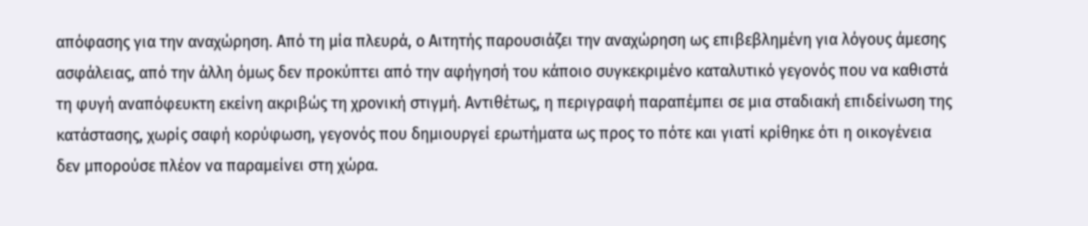απόφασης για την αναχώρηση. Από τη μία πλευρά, ο Αιτητής παρουσιάζει την αναχώρηση ως επιβεβλημένη για λόγους άμεσης ασφάλειας, από την άλλη όμως δεν προκύπτει από την αφήγησή του κάποιο συγκεκριμένο καταλυτικό γεγονός που να καθιστά τη φυγή αναπόφευκτη εκείνη ακριβώς τη χρονική στιγμή. Αντιθέτως, η περιγραφή παραπέμπει σε μια σταδιακή επιδείνωση της κατάστασης, χωρίς σαφή κορύφωση, γεγονός που δημιουργεί ερωτήματα ως προς το πότε και γιατί κρίθηκε ότι η οικογένεια δεν μπορούσε πλέον να παραμείνει στη χώρα.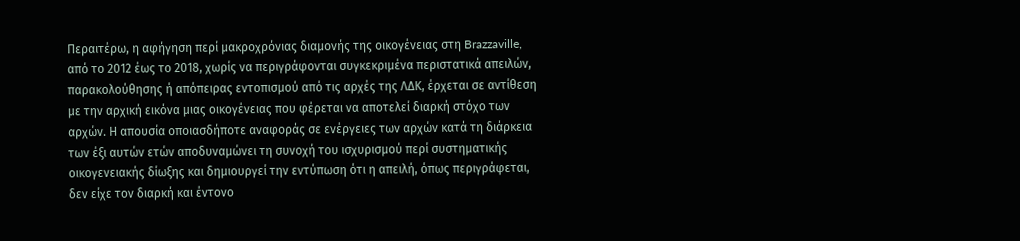Περαιτέρω, η αφήγηση περί μακροχρόνιας διαμονής της οικογένειας στη Brazzaville, από το 2012 έως το 2018, χωρίς να περιγράφονται συγκεκριμένα περιστατικά απειλών, παρακολούθησης ή απόπειρας εντοπισμού από τις αρχές της ΛΔΚ, έρχεται σε αντίθεση με την αρχική εικόνα μιας οικογένειας που φέρεται να αποτελεί διαρκή στόχο των αρχών. Η απουσία οποιασδήποτε αναφοράς σε ενέργειες των αρχών κατά τη διάρκεια των έξι αυτών ετών αποδυναμώνει τη συνοχή του ισχυρισμού περί συστηματικής οικογενειακής δίωξης και δημιουργεί την εντύπωση ότι η απειλή, όπως περιγράφεται, δεν είχε τον διαρκή και έντονο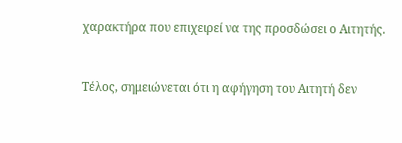χαρακτήρα που επιχειρεί να της προσδώσει ο Αιτητής.



Τέλος, σημειώνεται ότι η αφήγηση του Αιτητή δεν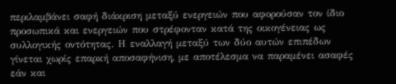περιλαμβάνει σαφή διάκριση μεταξύ ενεργειών που αφορούσαν τον ίδιο προσωπικά και ενεργειών που στρέφονταν κατά της οικογένειας ως συλλογικής οντότητας. Η εναλλαγή μεταξύ των δύο αυτών επιπέδων γίνεται χωρίς επαρκή αποσαφήνιση, με αποτέλεσμα να παραμένει ασαφές εάν και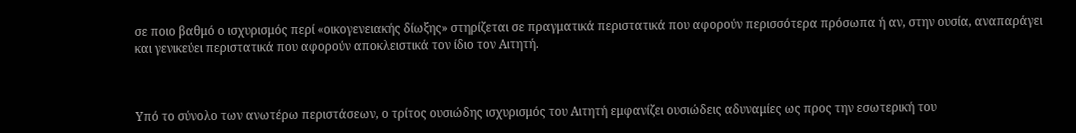σε ποιο βαθμό ο ισχυρισμός περί «οικογενειακής δίωξης» στηρίζεται σε πραγματικά περιστατικά που αφορούν περισσότερα πρόσωπα ή αν, στην ουσία, αναπαράγει και γενικεύει περιστατικά που αφορούν αποκλειστικά τον ίδιο τον Αιτητή.



Υπό το σύνολο των ανωτέρω περιστάσεων, ο τρίτος ουσιώδης ισχυρισμός του Αιτητή εμφανίζει ουσιώδεις αδυναμίες ως προς την εσωτερική του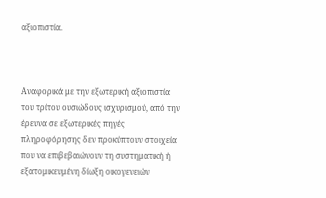αξιοπιστία.



Αναφορικά με την εξωτερική αξιοπιστία του τρίτου ουσιώδους ισχυρισμού, από την έρευνα σε εξωτερικές πηγές πληροφόρησης δεν προκύπτουν στοιχεία που να επιβεβαιώνουν τη συστηματική ή εξατομικευμένη δίωξη οικογενειών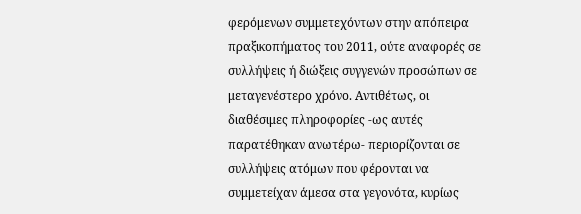φερόμενων συμμετεχόντων στην απόπειρα πραξικοπήματος του 2011, ούτε αναφορές σε συλλήψεις ή διώξεις συγγενών προσώπων σε μεταγενέστερο χρόνο. Αντιθέτως, οι διαθέσιμες πληροφορίες -ως αυτές παρατέθηκαν ανωτέρω- περιορίζονται σε συλλήψεις ατόμων που φέρονται να συμμετείχαν άμεσα στα γεγονότα, κυρίως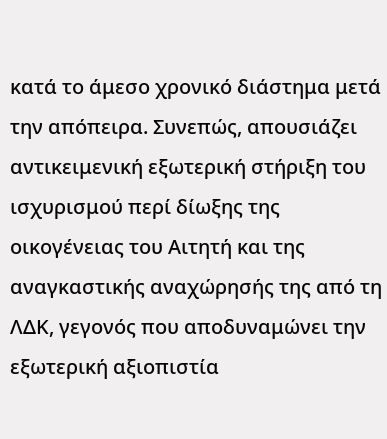κατά το άμεσο χρονικό διάστημα μετά την απόπειρα. Συνεπώς, απουσιάζει αντικειμενική εξωτερική στήριξη του ισχυρισμού περί δίωξης της οικογένειας του Αιτητή και της αναγκαστικής αναχώρησής της από τη ΛΔΚ, γεγονός που αποδυναμώνει την εξωτερική αξιοπιστία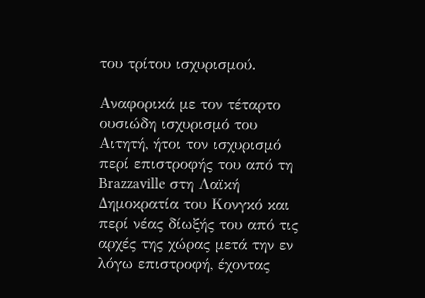του τρίτου ισχυρισμού.

Αναφορικά με τον τέταρτο ουσιώδη ισχυρισμό του Αιτητή, ήτοι τον ισχυρισμό περί επιστροφής του από τη Brazzaville στη Λαϊκή Δημοκρατία του Κονγκό και περί νέας δίωξής του από τις αρχές της χώρας μετά την εν λόγω επιστροφή, έχοντας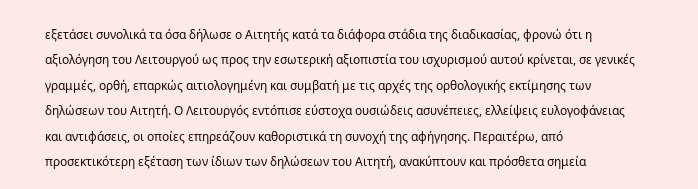εξετάσει συνολικά τα όσα δήλωσε ο Αιτητής κατά τα διάφορα στάδια της διαδικασίας, φρονώ ότι η αξιολόγηση του Λειτουργού ως προς την εσωτερική αξιοπιστία του ισχυρισμού αυτού κρίνεται, σε γενικές γραμμές, ορθή, επαρκώς αιτιολογημένη και συμβατή με τις αρχές της ορθολογικής εκτίμησης των δηλώσεων του Αιτητή. Ο Λειτουργός εντόπισε εύστοχα ουσιώδεις ασυνέπειες, ελλείψεις ευλογοφάνειας και αντιφάσεις, οι οποίες επηρεάζουν καθοριστικά τη συνοχή της αφήγησης. Περαιτέρω, από προσεκτικότερη εξέταση των ίδιων των δηλώσεων του Αιτητή, ανακύπτουν και πρόσθετα σημεία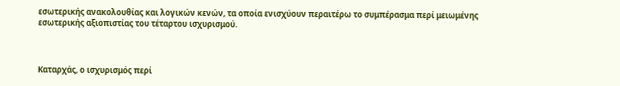εσωτερικής ανακολουθίας και λογικών κενών, τα οποία ενισχύουν περαιτέρω το συμπέρασμα περί μειωμένης εσωτερικής αξιοπιστίας του τέταρτου ισχυρισμού.



Καταρχάς, ο ισχυρισμός περί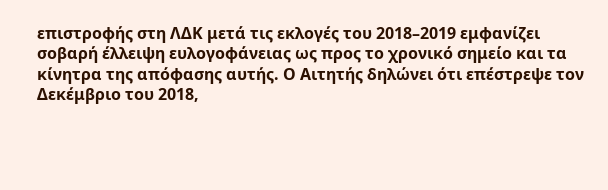επιστροφής στη ΛΔΚ μετά τις εκλογές του 2018–2019 εμφανίζει σοβαρή έλλειψη ευλογοφάνειας ως προς το χρονικό σημείο και τα κίνητρα της απόφασης αυτής. Ο Αιτητής δηλώνει ότι επέστρεψε τον Δεκέμβριο του 2018,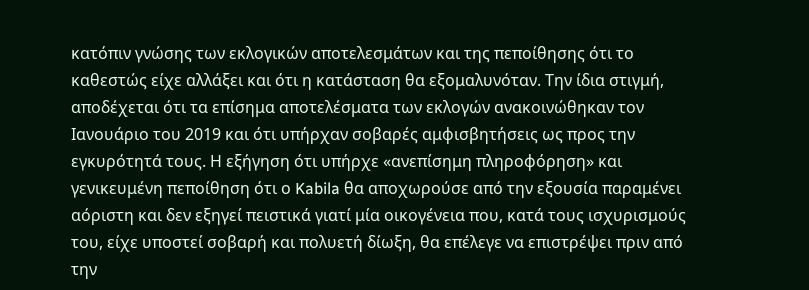κατόπιν γνώσης των εκλογικών αποτελεσμάτων και της πεποίθησης ότι το καθεστώς είχε αλλάξει και ότι η κατάσταση θα εξομαλυνόταν. Την ίδια στιγμή, αποδέχεται ότι τα επίσημα αποτελέσματα των εκλογών ανακοινώθηκαν τον Ιανουάριο του 2019 και ότι υπήρχαν σοβαρές αμφισβητήσεις ως προς την εγκυρότητά τους. Η εξήγηση ότι υπήρχε «ανεπίσημη πληροφόρηση» και γενικευμένη πεποίθηση ότι ο Kabila θα αποχωρούσε από την εξουσία παραμένει αόριστη και δεν εξηγεί πειστικά γιατί μία οικογένεια που, κατά τους ισχυρισμούς του, είχε υποστεί σοβαρή και πολυετή δίωξη, θα επέλεγε να επιστρέψει πριν από την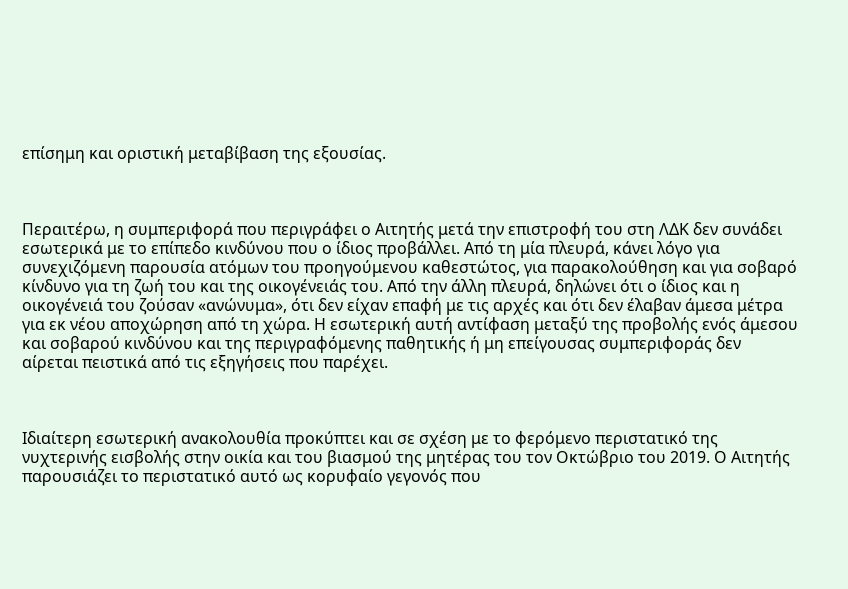επίσημη και οριστική μεταβίβαση της εξουσίας.



Περαιτέρω, η συμπεριφορά που περιγράφει ο Αιτητής μετά την επιστροφή του στη ΛΔΚ δεν συνάδει εσωτερικά με το επίπεδο κινδύνου που ο ίδιος προβάλλει. Από τη μία πλευρά, κάνει λόγο για συνεχιζόμενη παρουσία ατόμων του προηγούμενου καθεστώτος, για παρακολούθηση και για σοβαρό κίνδυνο για τη ζωή του και της οικογένειάς του. Από την άλλη πλευρά, δηλώνει ότι ο ίδιος και η οικογένειά του ζούσαν «ανώνυμα», ότι δεν είχαν επαφή με τις αρχές και ότι δεν έλαβαν άμεσα μέτρα για εκ νέου αποχώρηση από τη χώρα. Η εσωτερική αυτή αντίφαση μεταξύ της προβολής ενός άμεσου και σοβαρού κινδύνου και της περιγραφόμενης παθητικής ή μη επείγουσας συμπεριφοράς δεν αίρεται πειστικά από τις εξηγήσεις που παρέχει.



Ιδιαίτερη εσωτερική ανακολουθία προκύπτει και σε σχέση με το φερόμενο περιστατικό της νυχτερινής εισβολής στην οικία και του βιασμού της μητέρας του τον Οκτώβριο του 2019. Ο Αιτητής παρουσιάζει το περιστατικό αυτό ως κορυφαίο γεγονός που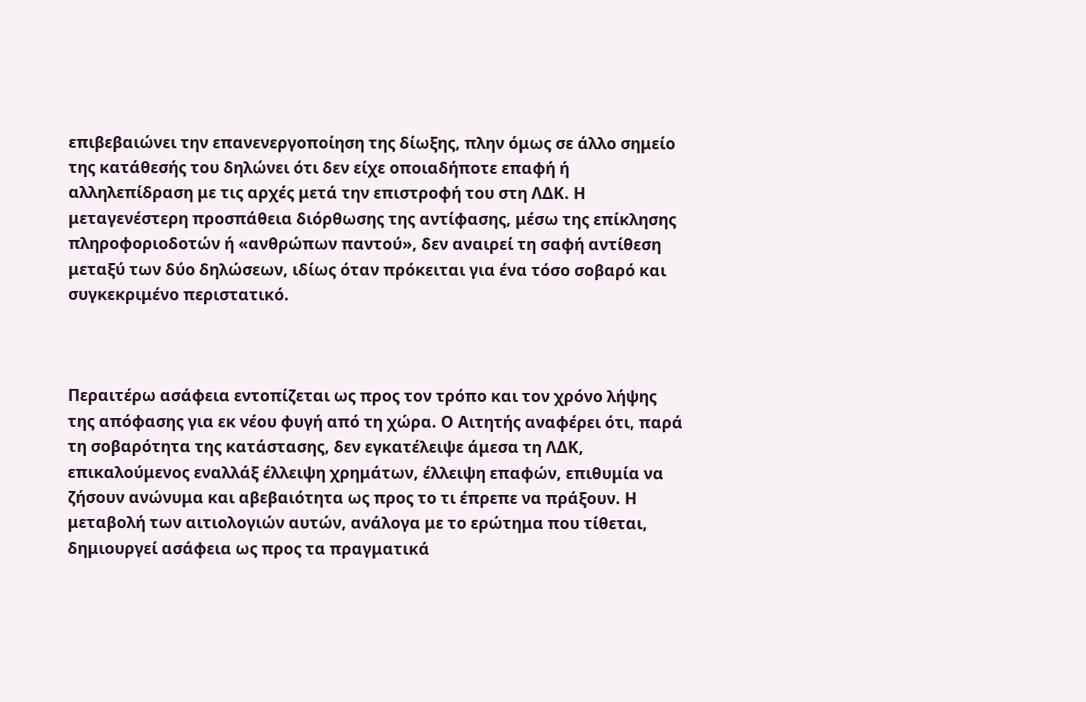επιβεβαιώνει την επανενεργοποίηση της δίωξης, πλην όμως σε άλλο σημείο της κατάθεσής του δηλώνει ότι δεν είχε οποιαδήποτε επαφή ή αλληλεπίδραση με τις αρχές μετά την επιστροφή του στη ΛΔΚ. Η μεταγενέστερη προσπάθεια διόρθωσης της αντίφασης, μέσω της επίκλησης πληροφοριοδοτών ή «ανθρώπων παντού», δεν αναιρεί τη σαφή αντίθεση μεταξύ των δύο δηλώσεων, ιδίως όταν πρόκειται για ένα τόσο σοβαρό και συγκεκριμένο περιστατικό.



Περαιτέρω ασάφεια εντοπίζεται ως προς τον τρόπο και τον χρόνο λήψης της απόφασης για εκ νέου φυγή από τη χώρα. Ο Αιτητής αναφέρει ότι, παρά τη σοβαρότητα της κατάστασης, δεν εγκατέλειψε άμεσα τη ΛΔΚ, επικαλούμενος εναλλάξ έλλειψη χρημάτων, έλλειψη επαφών, επιθυμία να ζήσουν ανώνυμα και αβεβαιότητα ως προς το τι έπρεπε να πράξουν. Η μεταβολή των αιτιολογιών αυτών, ανάλογα με το ερώτημα που τίθεται, δημιουργεί ασάφεια ως προς τα πραγματικά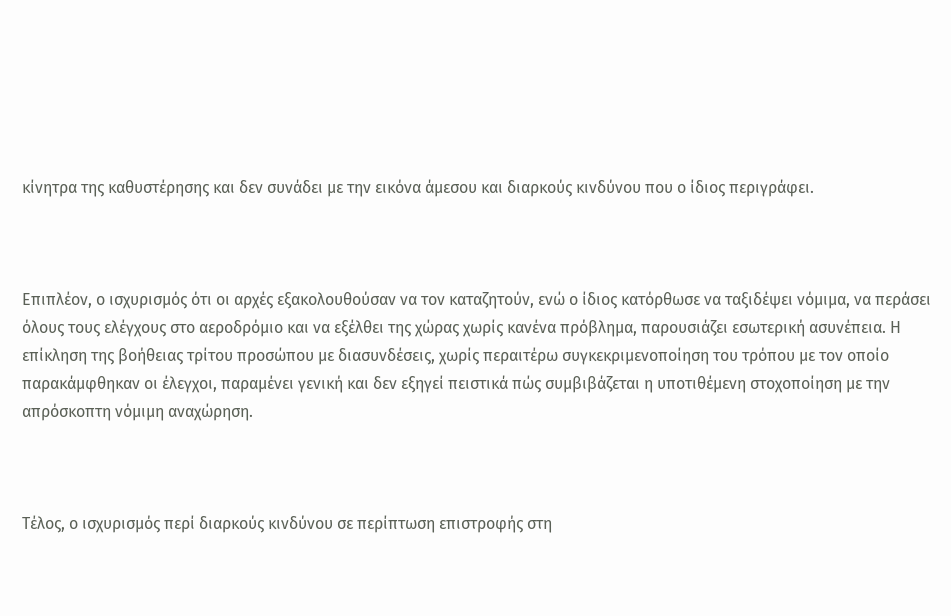κίνητρα της καθυστέρησης και δεν συνάδει με την εικόνα άμεσου και διαρκούς κινδύνου που ο ίδιος περιγράφει.



Επιπλέον, ο ισχυρισμός ότι οι αρχές εξακολουθούσαν να τον καταζητούν, ενώ ο ίδιος κατόρθωσε να ταξιδέψει νόμιμα, να περάσει όλους τους ελέγχους στο αεροδρόμιο και να εξέλθει της χώρας χωρίς κανένα πρόβλημα, παρουσιάζει εσωτερική ασυνέπεια. Η επίκληση της βοήθειας τρίτου προσώπου με διασυνδέσεις, χωρίς περαιτέρω συγκεκριμενοποίηση του τρόπου με τον οποίο παρακάμφθηκαν οι έλεγχοι, παραμένει γενική και δεν εξηγεί πειστικά πώς συμβιβάζεται η υποτιθέμενη στοχοποίηση με την απρόσκοπτη νόμιμη αναχώρηση.



Τέλος, ο ισχυρισμός περί διαρκούς κινδύνου σε περίπτωση επιστροφής στη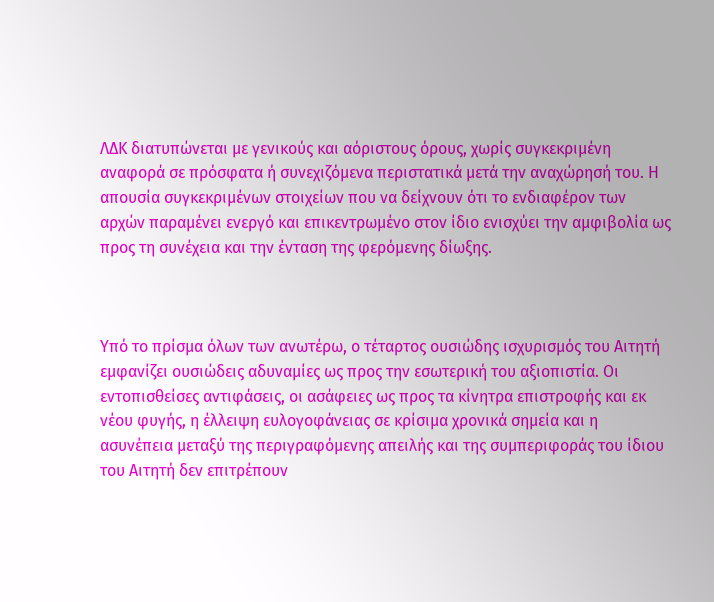ΛΔΚ διατυπώνεται με γενικούς και αόριστους όρους, χωρίς συγκεκριμένη αναφορά σε πρόσφατα ή συνεχιζόμενα περιστατικά μετά την αναχώρησή του. Η απουσία συγκεκριμένων στοιχείων που να δείχνουν ότι το ενδιαφέρον των αρχών παραμένει ενεργό και επικεντρωμένο στον ίδιο ενισχύει την αμφιβολία ως προς τη συνέχεια και την ένταση της φερόμενης δίωξης.



Υπό το πρίσμα όλων των ανωτέρω, ο τέταρτος ουσιώδης ισχυρισμός του Αιτητή εμφανίζει ουσιώδεις αδυναμίες ως προς την εσωτερική του αξιοπιστία. Οι εντοπισθείσες αντιφάσεις, οι ασάφειες ως προς τα κίνητρα επιστροφής και εκ νέου φυγής, η έλλειψη ευλογοφάνειας σε κρίσιμα χρονικά σημεία και η ασυνέπεια μεταξύ της περιγραφόμενης απειλής και της συμπεριφοράς του ίδιου του Αιτητή δεν επιτρέπουν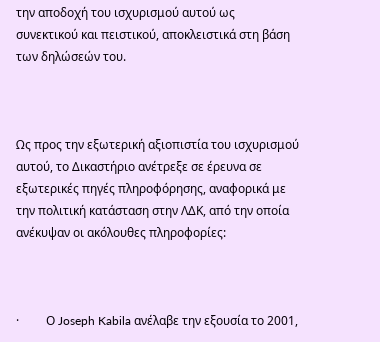την αποδοχή του ισχυρισμού αυτού ως συνεκτικού και πειστικού, αποκλειστικά στη βάση των δηλώσεών του.



Ως προς την εξωτερική αξιοπιστία του ισχυρισμού αυτού, το Δικαστήριο ανέτρεξε σε έρευνα σε εξωτερικές πηγές πληροφόρησης, αναφορικά με την πολιτική κατάσταση στην ΛΔΚ, από την οποία ανέκυψαν οι ακόλουθες πληροφορίες:



·         Ο Joseph Kabila ανέλαβε την εξουσία το 2001,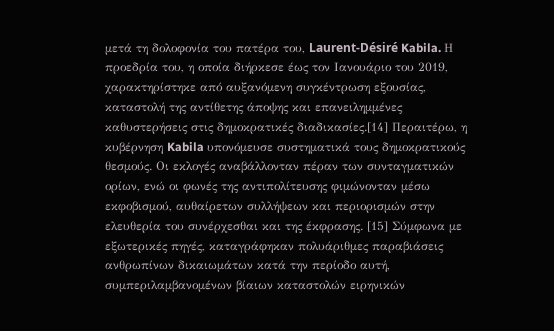μετά τη δολοφονία του πατέρα του, Laurent-Désiré Kabila. Η προεδρία του, η οποία διήρκεσε έως τον Ιανουάριο του 2019, χαρακτηρίστηκε από αυξανόμενη συγκέντρωση εξουσίας, καταστολή της αντίθετης άποψης και επανειλημμένες καθυστερήσεις στις δημοκρατικές διαδικασίες.[14] Περαιτέρω, η κυβέρνηση Kabila υπονόμευσε συστηματικά τους δημοκρατικούς θεσμούς. Οι εκλογές αναβάλλονταν πέραν των συνταγματικών ορίων, ενώ οι φωνές της αντιπολίτευσης φιμώνονταν μέσω εκφοβισμού, αυθαίρετων συλλήψεων και περιορισμών στην ελευθερία του συνέρχεσθαι και της έκφρασης. [15] Σύμφωνα με εξωτερικές πηγές, καταγράφηκαν πολυάριθμες παραβιάσεις ανθρωπίνων δικαιωμάτων κατά την περίοδο αυτή, συμπεριλαμβανομένων βίαιων καταστολών ειρηνικών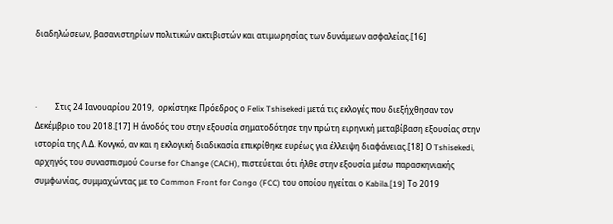διαδηλώσεων, βασανιστηρίων πολιτικών ακτιβιστών και ατιμωρησίας των δυνάμεων ασφαλείας.[16]



·         Στις 24 Ιανουαρίου 2019,  ορκίστηκε Πρόεδρος ο Felix Tshisekedi μετά τις εκλογές που διεξήχθησαν τον Δεκέμβριο του 2018.[17] Η άνοδός του στην εξουσία σηματοδότησε την πρώτη ειρηνική μεταβίβαση εξουσίας στην ιστορία της Λ.Δ. Κονγκό, αν και η εκλογική διαδικασία επικρίθηκε ευρέως για έλλειψη διαφάνειας.[18] Ο Tshisekedi, αρχηγός του συνασπισμού Course for Change (CACH), πιστεύεται ότι ήλθε στην εξουσία μέσω παρασκηνιακής συμφωνίας, συμμαχώντας με το Common Front for Congo (FCC) του οποίου ηγείται ο Kabila.[19] Το 2019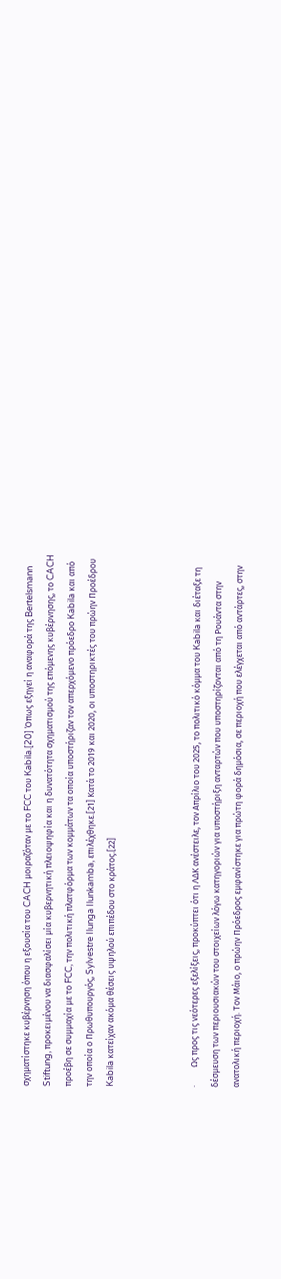σχηματίστηκε κυβέρνηση όπου η εξουσία του CACH μοιραζόταν με το FCC του Kabila.[20] Όπως εξηγεί η αναφορά της Bertelsmann Stiftung, προκειμένου να διασφαλίσει μία κυβερνητική πλειοψηφία και η δυνατότητα σχηματισμού της επόμενης κυβέρνησης, το CACH προέβη σε συμμαχία με το FCC, την πολιτική πλατφόρμα των κομμάτων τα οποία υποστήριζαν τον απερχόμενο πρόεδρο Kabila και από την οποία ο Πρωθυπουργός, Sylvestre Ilunga Ilunkamba, επιλέχθηκε.[21] Κατά το 2019 και 2020, οι υποστηρικτές του πρώην Προέδρου Kabila κατείχαν ακόμα θέσεις υψηλού επιπέδου στο κράτος.[22]



·         Ως προς τις νεότερες εξελίξεις, προκύπτει ότι η ΛΔΚ ανέστειλε, τον Απρίλιο του 2025, το πολιτικό κόμμα του Kabila και διέταξε τη δέσμευση των περιουσιακών του στοιχείων λόγω κατηγοριών για υποστήριξη ανταρτών που υποστηρίζονται από τη Ρουάντα στην ανατολική περιοχή. Τον Μάιο, ο πρώην Πρόεδρος εμφανίστηκε για πρώτη φορά δημόσια, σε περιοχή που ελέγχεται από αντάρτες, στην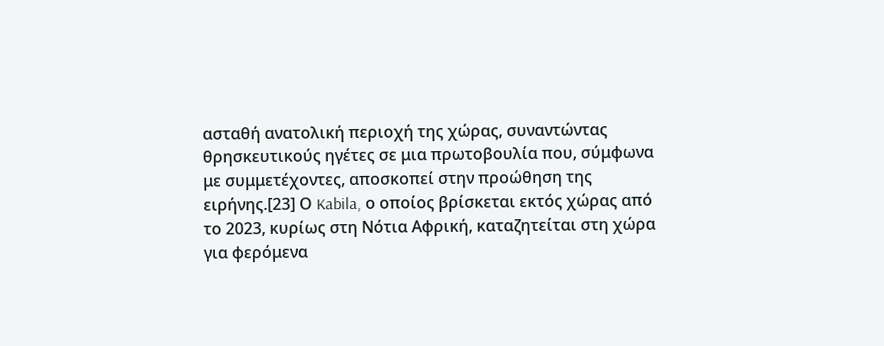ασταθή ανατολική περιοχή της χώρας, συναντώντας θρησκευτικούς ηγέτες σε μια πρωτοβουλία που, σύμφωνα με συμμετέχοντες, αποσκοπεί στην προώθηση της ειρήνης.[23] Ο Kabila, ο οποίος βρίσκεται εκτός χώρας από το 2023, κυρίως στη Νότια Αφρική, καταζητείται στη χώρα για φερόμενα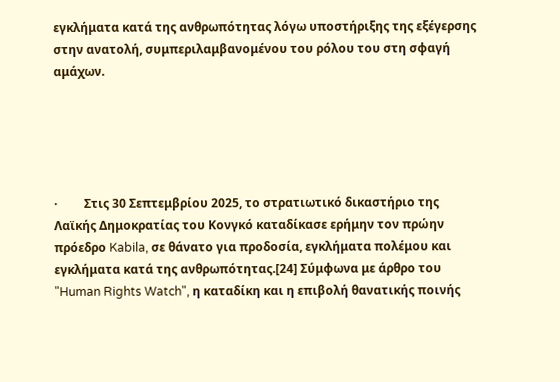εγκλήματα κατά της ανθρωπότητας λόγω υποστήριξης της εξέγερσης στην ανατολή, συμπεριλαμβανομένου του ρόλου του στη σφαγή αμάχων.





·         Στις 30 Σεπτεμβρίου 2025, το στρατιωτικό δικαστήριο της Λαϊκής Δημοκρατίας του Κονγκό καταδίκασε ερήμην τον πρώην πρόεδρο Kabila, σε θάνατο για προδοσία, εγκλήματα πολέμου και εγκλήματα κατά της ανθρωπότητας.[24] Σύμφωνα με άρθρο του  "Human Rights Watch", η καταδίκη και η επιβολή θανατικής ποινής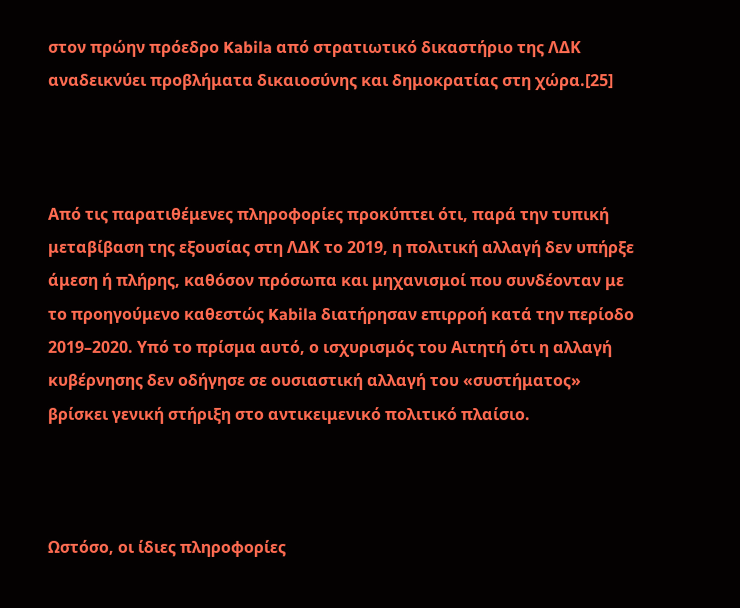στον πρώην πρόεδρο Kabila από στρατιωτικό δικαστήριο της ΛΔΚ αναδεικνύει προβλήματα δικαιοσύνης και δημοκρατίας στη χώρα.[25]



Από τις παρατιθέμενες πληροφορίες προκύπτει ότι, παρά την τυπική μεταβίβαση της εξουσίας στη ΛΔΚ το 2019, η πολιτική αλλαγή δεν υπήρξε άμεση ή πλήρης, καθόσον πρόσωπα και μηχανισμοί που συνδέονταν με το προηγούμενο καθεστώς Kabila διατήρησαν επιρροή κατά την περίοδο 2019–2020. Υπό το πρίσμα αυτό, ο ισχυρισμός του Αιτητή ότι η αλλαγή κυβέρνησης δεν οδήγησε σε ουσιαστική αλλαγή του «συστήματος» βρίσκει γενική στήριξη στο αντικειμενικό πολιτικό πλαίσιο.



Ωστόσο, οι ίδιες πληροφορίες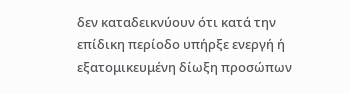δεν καταδεικνύουν ότι κατά την επίδικη περίοδο υπήρξε ενεργή ή εξατομικευμένη δίωξη προσώπων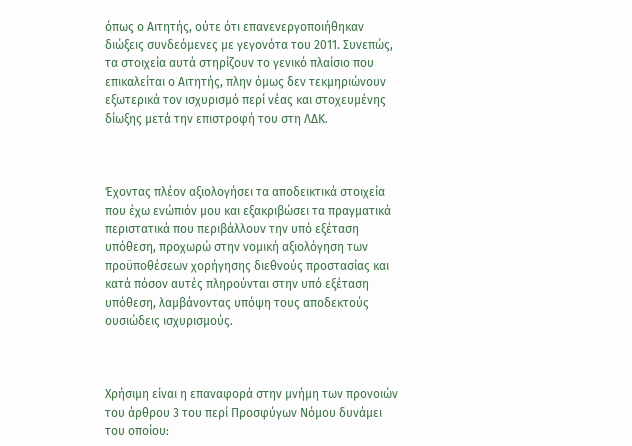όπως ο Αιτητής, ούτε ότι επανενεργοποιήθηκαν διώξεις συνδεόμενες με γεγονότα του 2011. Συνεπώς, τα στοιχεία αυτά στηρίζουν το γενικό πλαίσιο που επικαλείται ο Αιτητής, πλην όμως δεν τεκμηριώνουν εξωτερικά τον ισχυρισμό περί νέας και στοχευμένης δίωξης μετά την επιστροφή του στη ΛΔΚ.



Έχοντας πλέον αξιολογήσει τα αποδεικτικά στοιχεία που έχω ενώπιόν μου και εξακριβώσει τα πραγματικά περιστατικά που περιβάλλουν την υπό εξέταση υπόθεση, προχωρώ στην νομική αξιολόγηση των προϋποθέσεων χορήγησης διεθνούς προστασίας και κατά πόσον αυτές πληρούνται στην υπό εξέταση υπόθεση, λαμβάνοντας υπόψη τους αποδεκτούς ουσιώδεις ισχυρισμούς.



Χρήσιμη είναι η επαναφορά στην μνήμη των προνοιών του άρθρου 3 του περί Προσφύγων Νόμου δυνάμει του οποίου: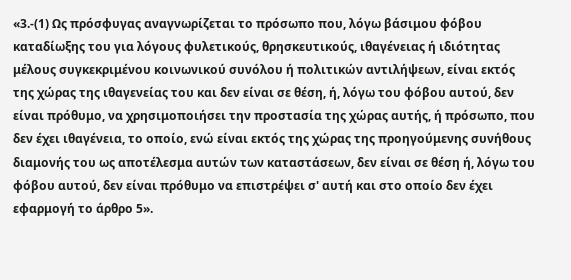«3.-(1) Ως πρόσφυγας αναγνωρίζεται το πρόσωπο που, λόγω βάσιμου φόβου καταδίωξης του για λόγους φυλετικούς, θρησκευτικούς, ιθαγένειας ή ιδιότητας μέλους συγκεκριμένου κοινωνικού συνόλου ή πολιτικών αντιλήψεων, είναι εκτός της χώρας της ιθαγενείας του και δεν είναι σε θέση, ή, λόγω του φόβου αυτού, δεν είναι πρόθυμο, να χρησιμοποιήσει την προστασία της χώρας αυτής, ή πρόσωπο, που δεν έχει ιθαγένεια, το οποίο, ενώ είναι εκτός της χώρας της προηγούμενης συνήθους διαμονής του ως αποτέλεσμα αυτών των καταστάσεων, δεν είναι σε θέση ή, λόγω του φόβου αυτού, δεν είναι πρόθυμο να επιστρέψει σ' αυτή και στο οποίο δεν έχει εφαρμογή το άρθρο 5».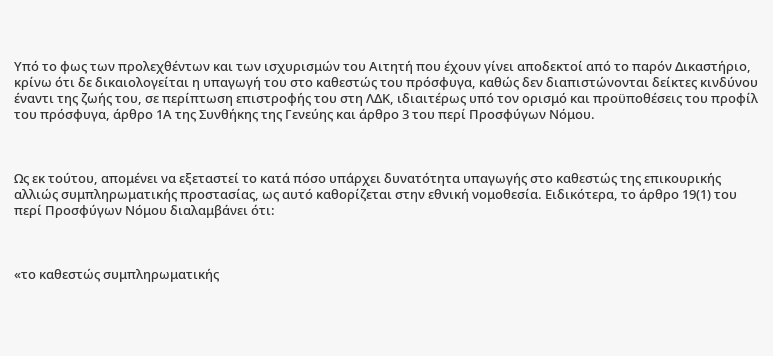Υπό το φως των προλεχθέντων και των ισχυρισμών του Αιτητή που έχουν γίνει αποδεκτοί από το παρόν Δικαστήριο, κρίνω ότι δε δικαιολογείται η υπαγωγή του στο καθεστώς του πρόσφυγα, καθώς δεν διαπιστώνονται δείκτες κινδύνου έναντι της ζωής του, σε περίπτωση επιστροφής του στη ΛΔΚ, ιδιαιτέρως υπό τον ορισμό και προϋποθέσεις του προφίλ του πρόσφυγα, άρθρο 1Α της Συνθήκης της Γενεύης και άρθρο 3 του περί Προσφύγων Νόμου.



Ως εκ τούτου, απομένει να εξεταστεί το κατά πόσο υπάρχει δυνατότητα υπαγωγής στο καθεστώς της επικουρικής αλλιώς συμπληρωματικής προστασίας, ως αυτό καθορίζεται στην εθνική νομοθεσία. Ειδικότερα, το άρθρο 19(1) του περί Προσφύγων Νόμου διαλαμβάνει ότι:



«το καθεστώς συμπληρωματικής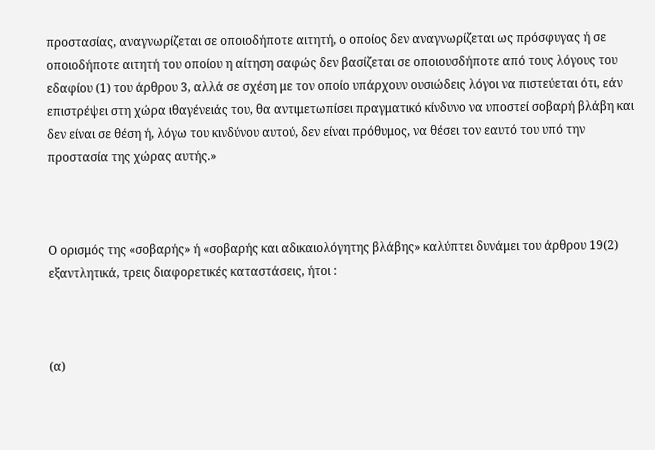προστασίας, αναγνωρίζεται σε οποιοδήποτε αιτητή, ο οποίος δεν αναγνωρίζεται ως πρόσφυγας ή σε οποιοδήποτε αιτητή του οποίου η αίτηση σαφώς δεν βασίζεται σε οποιουσδήποτε από τους λόγους του εδαφίου (1) του άρθρου 3, αλλά σε σχέση με τον οποίο υπάρχουν ουσιώδεις λόγοι να πιστεύεται ότι, εάν επιστρέψει στη χώρα ιθαγένειάς του, θα αντιμετωπίσει πραγματικό κίνδυνο να υποστεί σοβαρή βλάβη και δεν είναι σε θέση ή, λόγω του κινδύνου αυτού, δεν είναι πρόθυμος, να θέσει τον εαυτό του υπό την προστασία της χώρας αυτής.»



Ο ορισμός της «σοβαρής» ή «σοβαρής και αδικαιολόγητης βλάβης» καλύπτει δυνάμει του άρθρου 19(2) εξαντλητικά, τρεις διαφορετικές καταστάσεις, ήτοι :



(α)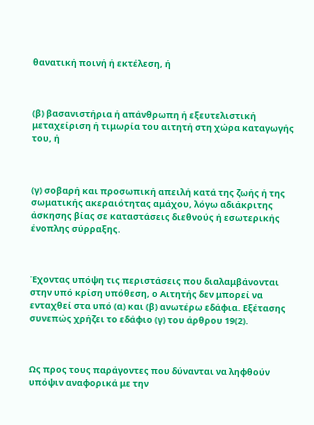θανατική ποινή ή εκτέλεση, ή



(β) βασανιστήρια ή απάνθρωπη ή εξευτελιστική μεταχείριση ή τιμωρία του αιτητή στη χώρα καταγωγής του, ή



(γ) σοβαρή και προσωπική απειλή κατά της ζωής ή της σωματικής ακεραιότητας αμάχου, λόγω αδιάκριτης άσκησης βίας σε καταστάσεις διεθνούς ή εσωτερικής ένοπλης σύρραξης.



Έχοντας υπόψη τις περιστάσεις που διαλαμβάνονται στην υπό κρίση υπόθεση, ο Αιτητής δεν μπορεί να ενταχθεί στα υπό (α) και (β) ανωτέρω εδάφια. Εξέτασης συνεπώς χρήζει το εδάφιο (γ) του άρθρου 19(2).



Ως προς τους παράγοντες που δύνανται να ληφθούν υπόψιν αναφορικά με την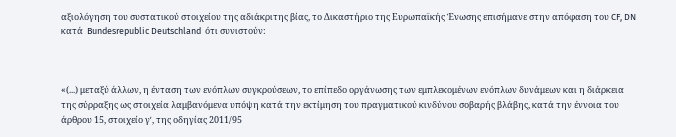αξιολόγηση του συστατικού στοιχείου της αδιάκριτης βίας, το Δικαστήριο της Ευρωπαϊκής Ένωσης επισήμανε στην απόφαση του CF, DN κατά  Bundesrepublic Deutschland  ότι συνιστούν:



«(...) μεταξύ άλλων, η ένταση των ενόπλων συγκρούσεων, το επίπεδο οργάνωσης των εμπλεκομένων ενόπλων δυνάμεων και η διάρκεια της σύρραξης ως στοιχεία λαμβανόμενα υπόψη κατά την εκτίμηση του πραγματικού κινδύνου σοβαρής βλάβης, κατά την έννοια του άρθρου 15, στοιχείο γʹ, της οδηγίας 2011/95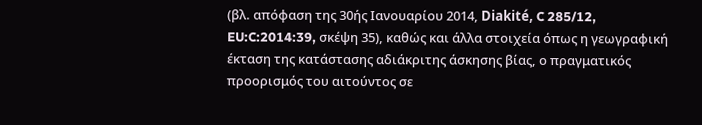(βλ. απόφαση της 30ής Ιανουαρίου 2014, Diakité, C 285/12, EU:C:2014:39, σκέψη 35), καθώς και άλλα στοιχεία όπως η γεωγραφική έκταση της κατάστασης αδιάκριτης άσκησης βίας, ο πραγματικός προορισμός του αιτούντος σε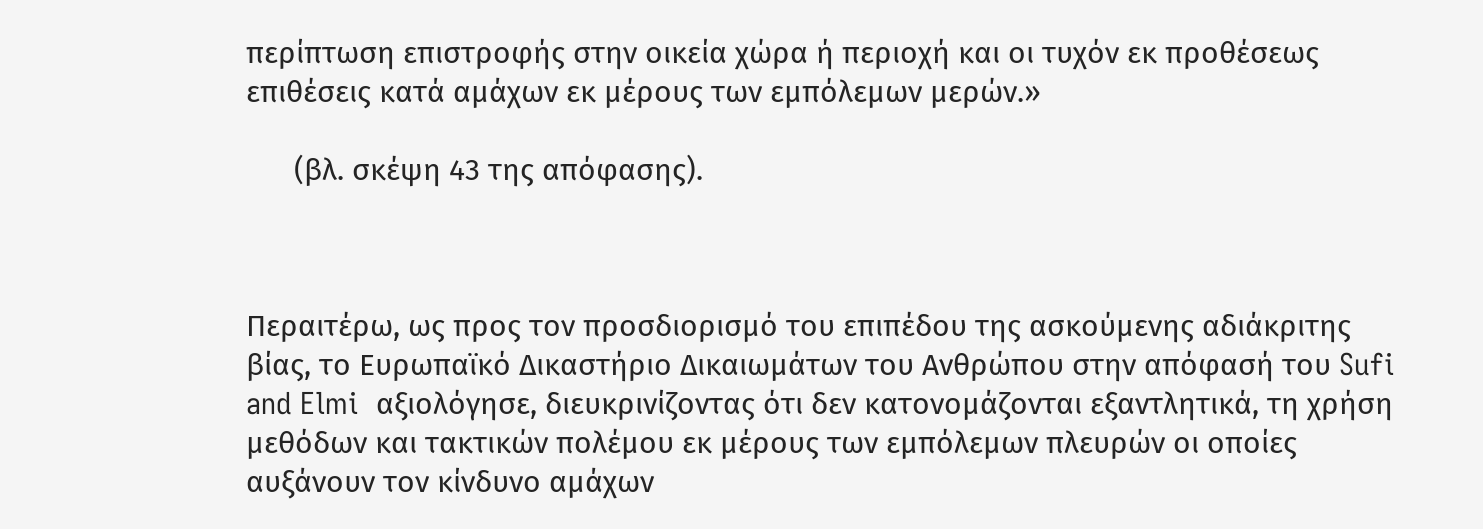περίπτωση επιστροφής στην οικεία χώρα ή περιοχή και οι τυχόν εκ προθέσεως επιθέσεις κατά αμάχων εκ μέρους των εμπόλεμων μερών.»

      (βλ. σκέψη 43 της απόφασης).



Περαιτέρω, ως προς τον προσδιορισμό του επιπέδου της ασκούμενης αδιάκριτης βίας, το Ευρωπαϊκό Δικαστήριο Δικαιωμάτων του Ανθρώπου στην απόφασή του Sufi and Elmi  αξιολόγησε, διευκρινίζοντας ότι δεν κατονομάζονται εξαντλητικά, τη χρήση μεθόδων και τακτικών πολέμου εκ μέρους των εμπόλεμων πλευρών οι οποίες αυξάνουν τον κίνδυνο αμάχων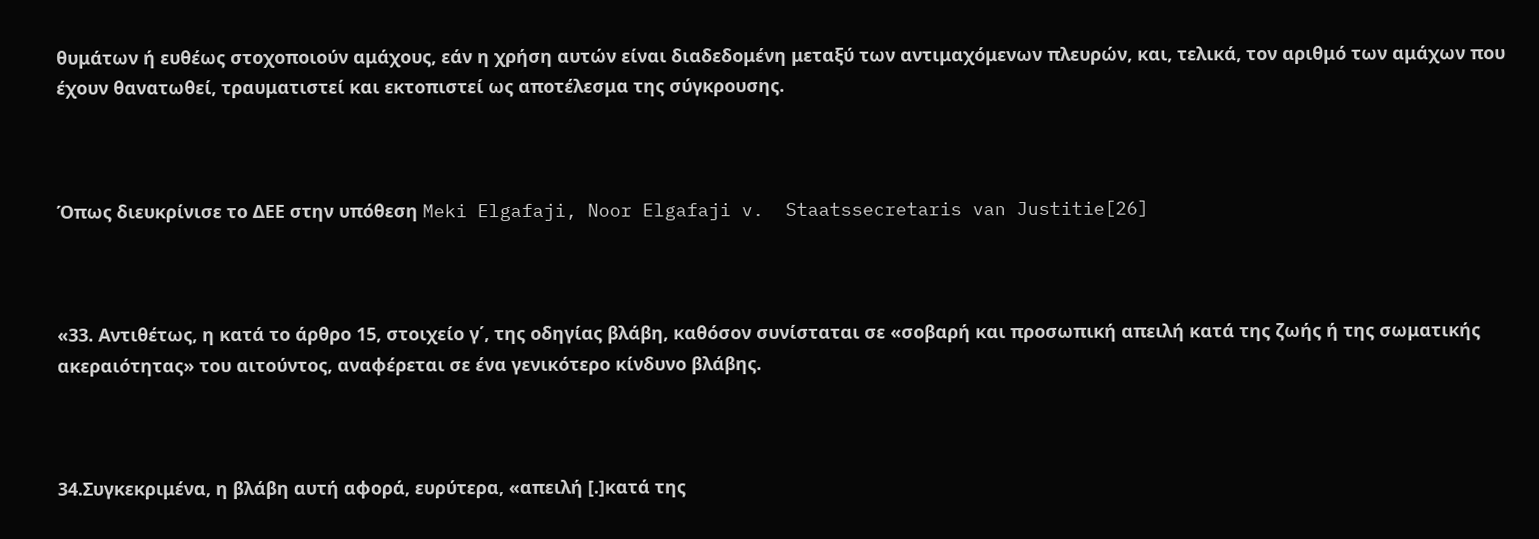θυμάτων ή ευθέως στοχοποιούν αμάχους, εάν η χρήση αυτών είναι διαδεδομένη μεταξύ των αντιμαχόμενων πλευρών, και, τελικά, τον αριθμό των αμάχων που έχουν θανατωθεί, τραυματιστεί και εκτοπιστεί ως αποτέλεσμα της σύγκρουσης.



Όπως διευκρίνισε το ΔΕΕ στην υπόθεση Meki Elgafaji, Noor Elgafaji v.  Staatssecretaris van Justitie[26]



«33. Αντιθέτως, η κατά το άρθρο 15, στοιχείο γ΄, της οδηγίας βλάβη, καθόσον συνίσταται σε «σοβαρή και προσωπική απειλή κατά της ζωής ή της σωματικής ακεραιότητας» του αιτούντος, αναφέρεται σε ένα γενικότερο κίνδυνο βλάβης.



34.Συγκεκριμένα, η βλάβη αυτή αφορά, ευρύτερα, «απειλή [.]κατά της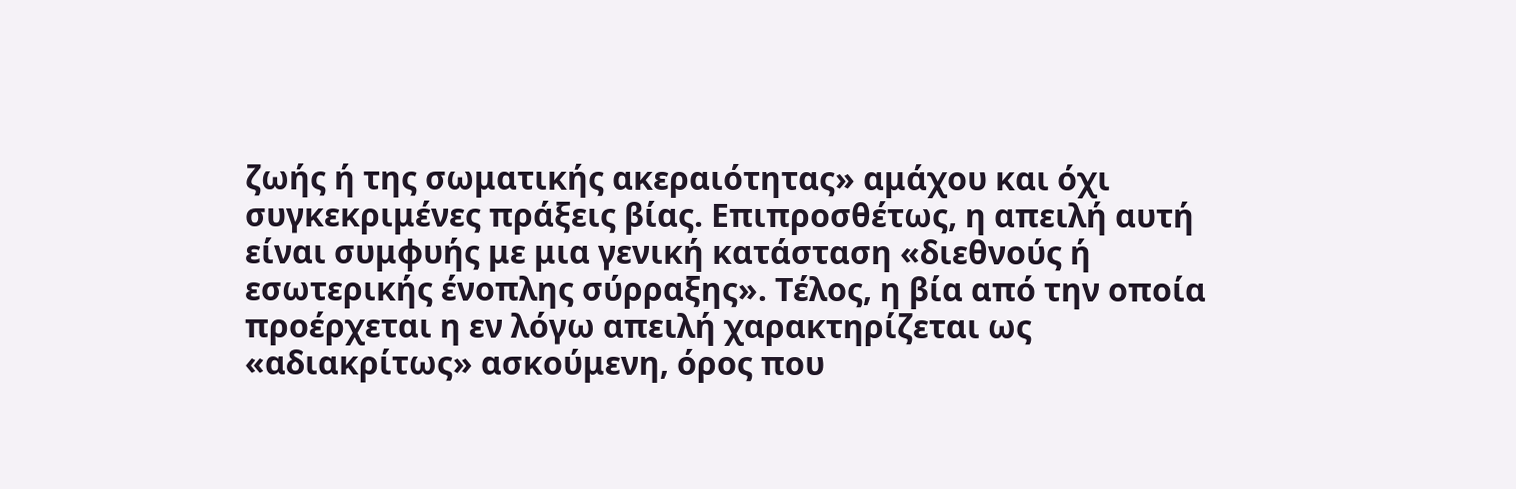ζωής ή της σωματικής ακεραιότητας» αμάχου και όχι συγκεκριμένες πράξεις βίας. Επιπροσθέτως, η απειλή αυτή είναι συμφυής με μια γενική κατάσταση «διεθνούς ή εσωτερικής ένοπλης σύρραξης». Τέλος, η βία από την οποία προέρχεται η εν λόγω απειλή χαρακτηρίζεται ως «αδιακρίτως» ασκούμενη, όρος που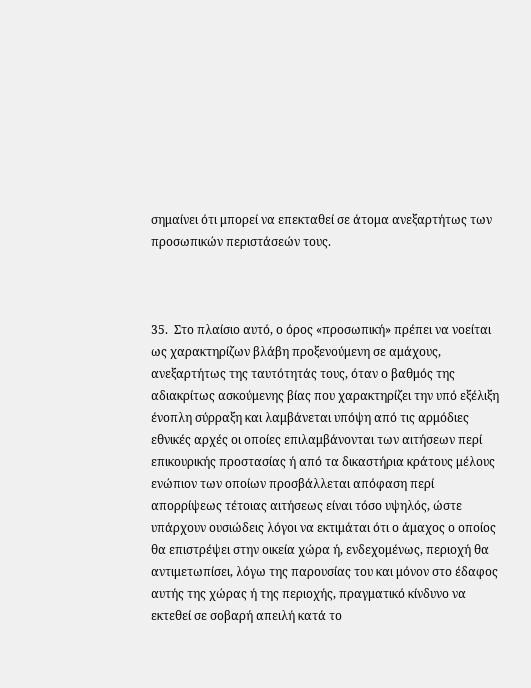σημαίνει ότι μπορεί να επεκταθεί σε άτομα ανεξαρτήτως των προσωπικών περιστάσεών τους.



35.  Στο πλαίσιο αυτό, ο όρος «προσωπική» πρέπει να νοείται ως χαρακτηρίζων βλάβη προξενούμενη σε αμάχους, ανεξαρτήτως της ταυτότητάς τους, όταν ο βαθμός της αδιακρίτως ασκούμενης βίας που χαρακτηρίζει την υπό εξέλιξη ένοπλη σύρραξη και λαμβάνεται υπόψη από τις αρμόδιες εθνικές αρχές οι οποίες επιλαμβάνονται των αιτήσεων περί επικουρικής προστασίας ή από τα δικαστήρια κράτους μέλους ενώπιον των οποίων προσβάλλεται απόφαση περί απορρίψεως τέτοιας αιτήσεως είναι τόσο υψηλός, ώστε υπάρχουν ουσιώδεις λόγοι να εκτιμάται ότι ο άμαχος ο οποίος θα επιστρέψει στην οικεία χώρα ή, ενδεχομένως, περιοχή θα αντιμετωπίσει, λόγω της παρουσίας του και μόνον στο έδαφος αυτής της χώρας ή της περιοχής, πραγματικό κίνδυνο να εκτεθεί σε σοβαρή απειλή κατά το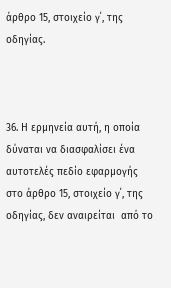άρθρο 15, στοιχείο γ΄, της οδηγίας.



36. Η ερμηνεία αυτή, η οποία δύναται να διασφαλίσει ένα αυτοτελές πεδίο εφαρμογής στο άρθρο 15, στοιχείο γ΄, της οδηγίας, δεν αναιρείται  από το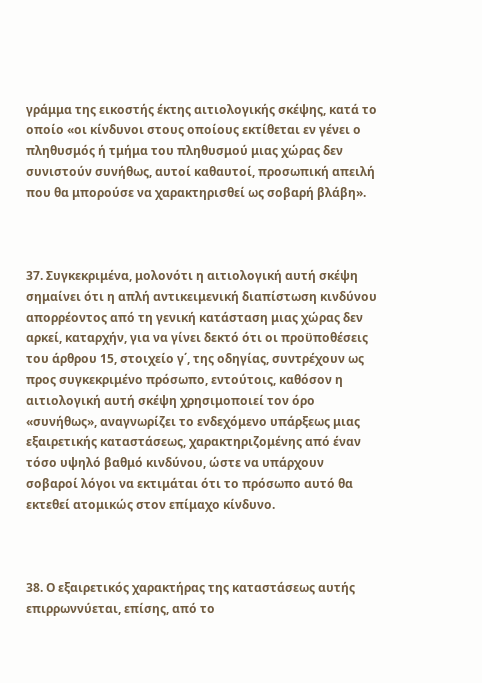γράμμα της εικοστής έκτης αιτιολογικής σκέψης, κατά το οποίο «οι κίνδυνοι στους οποίους εκτίθεται εν γένει ο πληθυσμός ή τμήμα του πληθυσμού μιας χώρας δεν συνιστούν συνήθως, αυτοί καθαυτοί, προσωπική απειλή που θα μπορούσε να χαρακτηρισθεί ως σοβαρή βλάβη».



37. Συγκεκριμένα, μολονότι η αιτιολογική αυτή σκέψη σημαίνει ότι η απλή αντικειμενική διαπίστωση κινδύνου απορρέοντος από τη γενική κατάσταση μιας χώρας δεν αρκεί, καταρχήν, για να γίνει δεκτό ότι οι προϋποθέσεις του άρθρου 15, στοιχείο γ΄, της οδηγίας, συντρέχουν ως προς συγκεκριμένο πρόσωπο, εντούτοις, καθόσον η αιτιολογική αυτή σκέψη χρησιμοποιεί τον όρο «συνήθως», αναγνωρίζει το ενδεχόμενο υπάρξεως μιας εξαιρετικής καταστάσεως, χαρακτηριζομένης από έναν τόσο υψηλό βαθμό κινδύνου, ώστε να υπάρχουν σοβαροί λόγοι να εκτιμάται ότι το πρόσωπο αυτό θα εκτεθεί ατομικώς στον επίμαχο κίνδυνο.



38. Ο εξαιρετικός χαρακτήρας της καταστάσεως αυτής επιρρωννύεται, επίσης, από το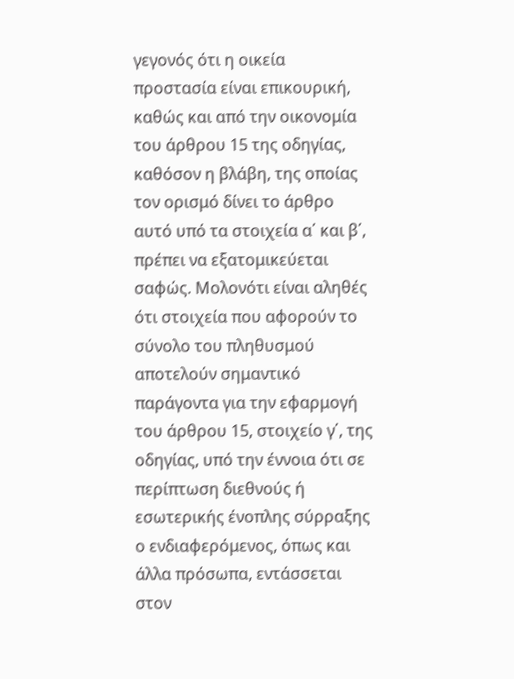γεγονός ότι η οικεία προστασία είναι επικουρική, καθώς και από την οικονομία του άρθρου 15 της οδηγίας, καθόσον η βλάβη, της οποίας τον ορισμό δίνει το άρθρο αυτό υπό τα στοιχεία α΄ και β΄, πρέπει να εξατομικεύεται σαφώς. Μολονότι είναι αληθές ότι στοιχεία που αφορούν το σύνολο του πληθυσμού αποτελούν σημαντικό παράγοντα για την εφαρμογή του άρθρου 15, στοιχείο γ΄, της οδηγίας, υπό την έννοια ότι σε περίπτωση διεθνούς ή εσωτερικής ένοπλης σύρραξης ο ενδιαφερόμενος, όπως και άλλα πρόσωπα, εντάσσεται στον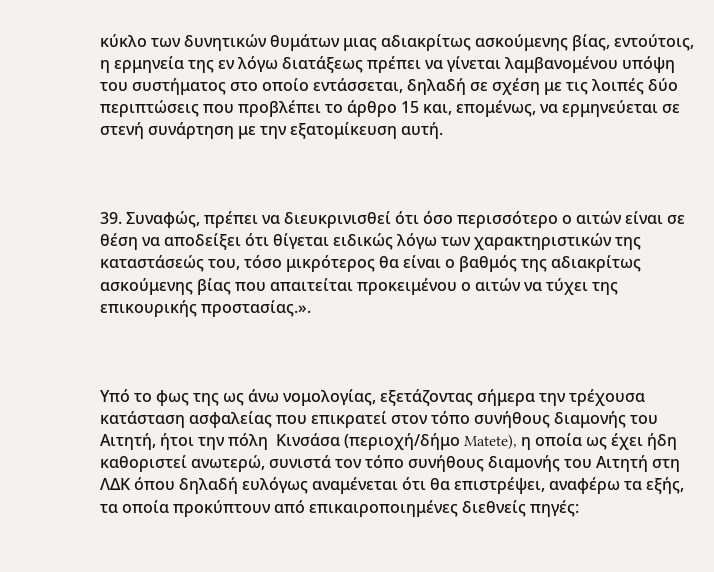κύκλο των δυνητικών θυμάτων μιας αδιακρίτως ασκούμενης βίας, εντούτοις, η ερμηνεία της εν λόγω διατάξεως πρέπει να γίνεται λαμβανομένου υπόψη του συστήματος στο οποίο εντάσσεται, δηλαδή σε σχέση με τις λοιπές δύο περιπτώσεις που προβλέπει το άρθρο 15 και, επομένως, να ερμηνεύεται σε στενή συνάρτηση με την εξατομίκευση αυτή.



39. Συναφώς, πρέπει να διευκρινισθεί ότι όσο περισσότερο ο αιτών είναι σε θέση να αποδείξει ότι θίγεται ειδικώς λόγω των χαρακτηριστικών της καταστάσεώς του, τόσο μικρότερος θα είναι ο βαθμός της αδιακρίτως ασκούμενης βίας που απαιτείται προκειμένου ο αιτών να τύχει της επικουρικής προστασίας.».



Υπό το φως της ως άνω νομολογίας, εξετάζοντας σήμερα την τρέχουσα κατάσταση ασφαλείας που επικρατεί στον τόπο συνήθους διαμονής του Αιτητή, ήτοι την πόλη  Κινσάσα (περιοχή/δήμο Matete), η οποία ως έχει ήδη καθοριστεί ανωτερώ, συνιστά τον τόπο συνήθους διαμονής του Αιτητή στη ΛΔΚ όπου δηλαδή ευλόγως αναμένεται ότι θα επιστρέψει, αναφέρω τα εξής, τα οποία προκύπτουν από επικαιροποιημένες διεθνείς πηγές: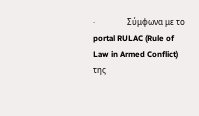·                Σύμφωνα με το portal RULAC (Rule of Law in Armed Conflict) της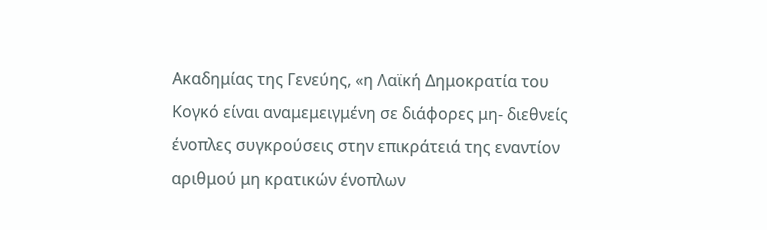Ακαδημίας της Γενεύης, «η Λαϊκή Δημοκρατία του Κογκό είναι αναμεμειγμένη σε διάφορες μη- διεθνείς ένοπλες συγκρούσεις στην επικράτειά της εναντίον αριθμού μη κρατικών ένοπλων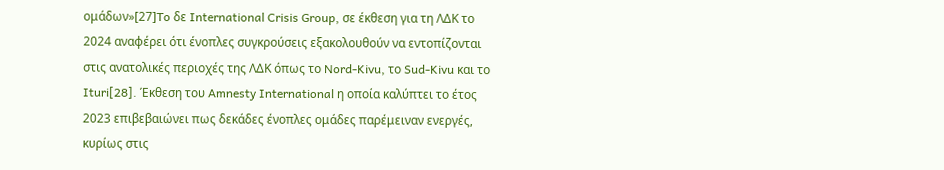ομάδων»[27]To δε International Crisis Group, σε έκθεση για τη ΛΔΚ το 2024 αναφέρει ότι ένοπλες συγκρούσεις εξακολουθούν να εντοπίζονται στις ανατολικές περιοχές της ΛΔΚ όπως το Nord-Kivu, το Sud-Kivu και το Ituri[28]. Έκθεση του Amnesty International η οποία καλύπτει το έτος 2023 επιβεβαιώνει πως δεκάδες ένοπλες ομάδες παρέμειναν ενεργές, κυρίως στις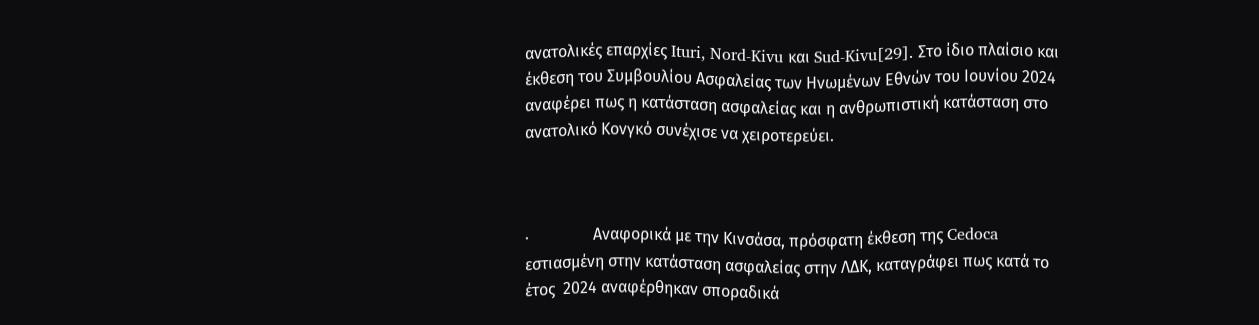ανατολικές επαρχίες Ituri, Nord-Kivu και Sud-Kivu[29]. Στο ίδιο πλαίσιο και έκθεση του Συμβουλίου Ασφαλείας των Ηνωμένων Εθνών του Ιουνίου 2024 αναφέρει πως η κατάσταση ασφαλείας και η ανθρωπιστική κατάσταση στο ανατολικό Κονγκό συνέχισε να χειροτερεύει.



·                Αναφορικά με την Κινσάσα, πρόσφατη έκθεση της Cedoca εστιασμένη στην κατάσταση ασφαλείας στην ΛΔΚ, καταγράφει πως κατά το έτος  2024 αναφέρθηκαν σποραδικά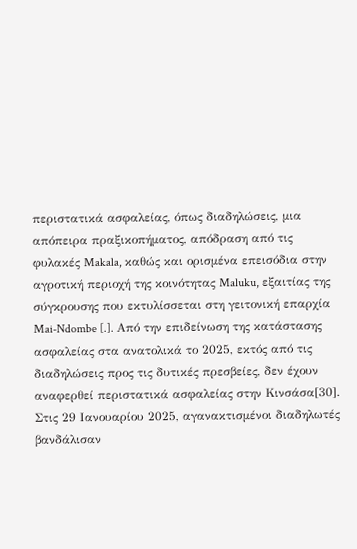περιστατικά ασφαλείας, όπως διαδηλώσεις, μια απόπειρα πραξικοπήματος, απόδραση από τις φυλακές Makala, καθώς και ορισμένα επεισόδια στην αγροτική περιοχή της κοινότητας Maluku, εξαιτίας της σύγκρουσης που εκτυλίσσεται στη γειτονική επαρχία Mai-Ndombe [.]. Από την επιδείνωση της κατάστασης ασφαλείας στα ανατολικά το 2025, εκτός από τις διαδηλώσεις προς τις δυτικές πρεσβείες, δεν έχουν αναφερθεί περιστατικά ασφαλείας στην Κινσάσα[30]. Στις 29 Ιανουαρίου 2025, αγανακτισμένοι διαδηλωτές βανδάλισαν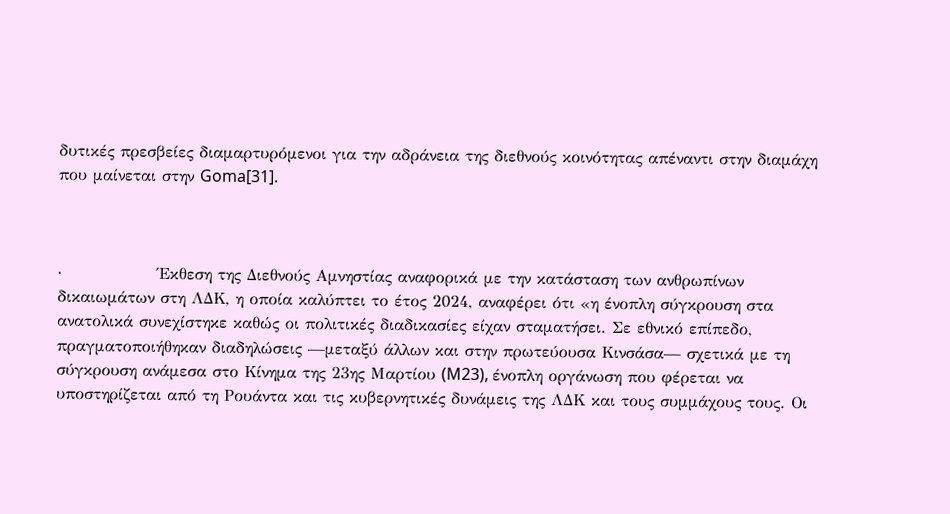δυτικές πρεσβείες διαμαρτυρόμενοι για την αδράνεια της διεθνούς κοινότητας απέναντι στην διαμάχη που μαίνεται στην Goma[31].



·                Έκθεση της Διεθνούς Αμνηστίας αναφορικά με την κατάσταση των ανθρωπίνων δικαιωμάτων στη ΛΔΚ, η οποία καλύπτει το έτος 2024, αναφέρει ότι «η ένοπλη σύγκρουση στα ανατολικά συνεχίστηκε καθώς οι πολιτικές διαδικασίες είχαν σταματήσει. Σε εθνικό επίπεδο, πραγματοποιήθηκαν διαδηλώσεις —μεταξύ άλλων και στην πρωτεύουσα Κινσάσα— σχετικά με τη σύγκρουση ανάμεσα στο Κίνημα της 23ης Μαρτίου (M23), ένοπλη οργάνωση που φέρεται να υποστηρίζεται από τη Ρουάντα και τις κυβερνητικές δυνάμεις της ΛΔΚ και τους συμμάχους τους. Οι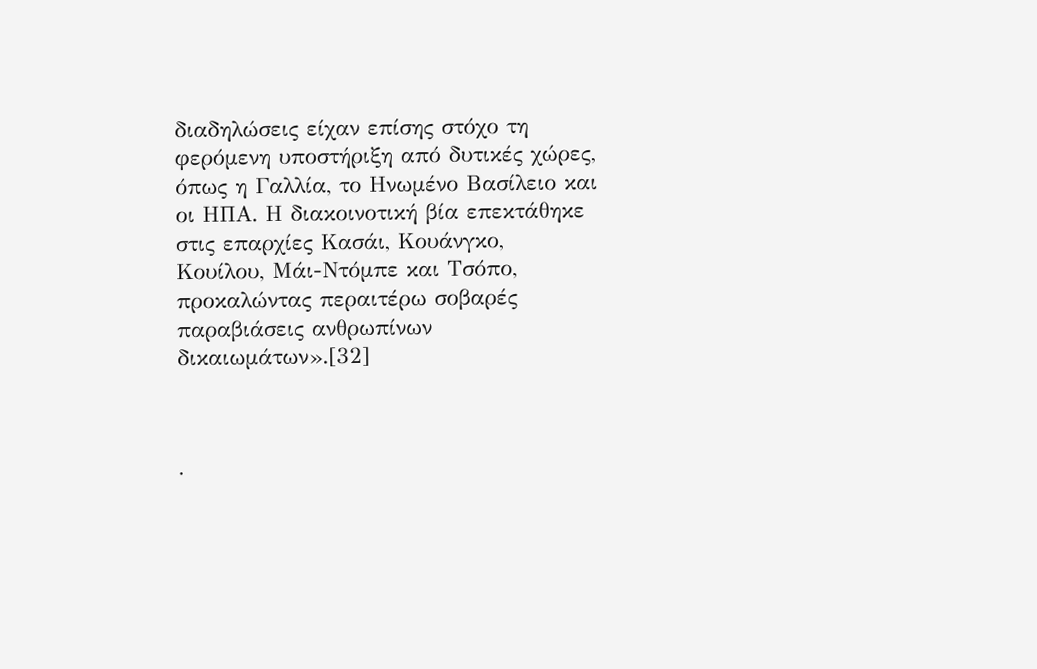διαδηλώσεις είχαν επίσης στόχο τη φερόμενη υποστήριξη από δυτικές χώρες, όπως η Γαλλία, το Ηνωμένο Βασίλειο και οι ΗΠΑ. Η διακοινοτική βία επεκτάθηκε στις επαρχίες Κασάι, Κουάνγκο, Κουίλου, Μάι-Ντόμπε και Τσόπο, προκαλώντας περαιτέρω σοβαρές παραβιάσεις ανθρωπίνων δικαιωμάτων».[32]



·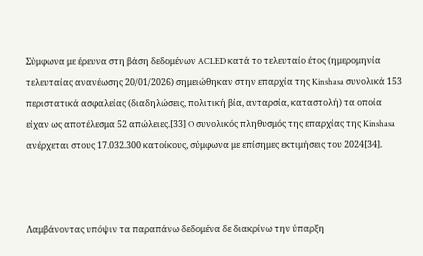Σύμφωνα με έρευνα στη βάση δεδομένων ACLED κατά το τελευταίο έτος (ημερομηνία τελευταίας ανανέωσης 20/01/2026) σημειώθηκαν στην επαρχία της Kinshasa συνολικά 153 περιστατικά ασφαλείας (διαδηλώσεις, πολιτική βία, ανταρσία, καταστολή) τα οποία είχαν ως αποτέλεσμα 52 απώλειες.[33] O συνολικός πληθυσμός της επαρχίας της Kinshasa ανέρχεται στους 17.032.300 κατοίκους, σύμφωνα με επίσημες εκτιμήσεις του 2024[34].



Λαμβάνοντας υπόψιν τα παραπάνω δεδομένα δε διακρίνω την ύπαρξη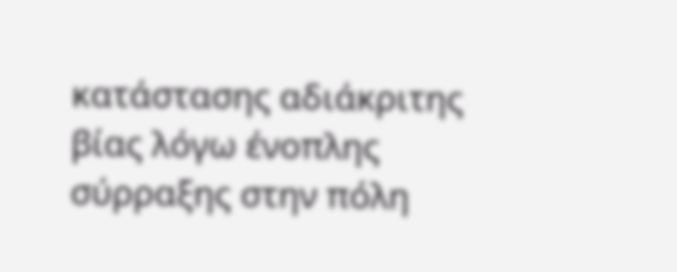κατάστασης αδιάκριτης βίας λόγω ένοπλης σύρραξης στην πόλη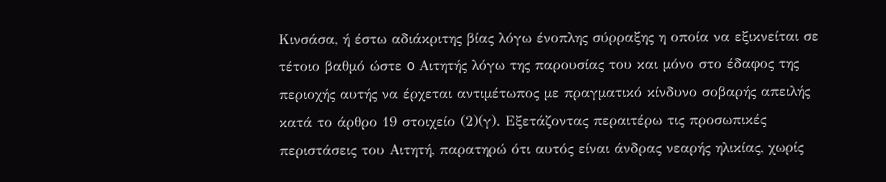Κινσάσα, ή έστω αδιάκριτης βίας λόγω ένοπλης σύρραξης η οποία να εξικνείται σε τέτοιο βαθμό ώστε o Αιτητής λόγω της παρουσίας του και μόνο στο έδαφος της περιοχής αυτής να έρχεται αντιμέτωπος με πραγματικό κίνδυνο σοβαρής απειλής κατά το άρθρο 19 στοιχείο (2)(γ). Εξετάζοντας περαιτέρω τις προσωπικές περιστάσεις του Αιτητή, παρατηρώ ότι αυτός είναι άνδρας νεαρής ηλικίας, χωρίς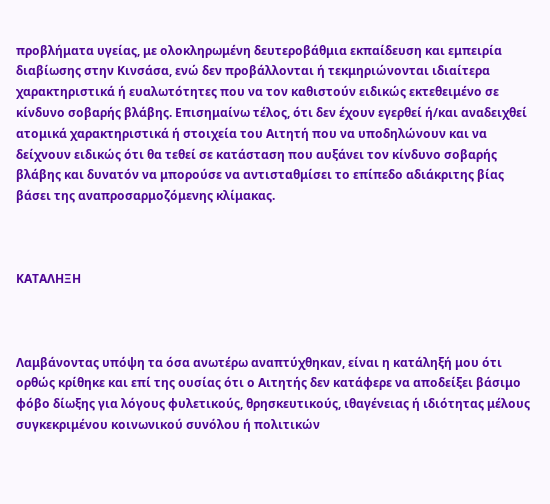προβλήματα υγείας, με ολοκληρωμένη δευτεροβάθμια εκπαίδευση και εμπειρία διαβίωσης στην Κινσάσα, ενώ δεν προβάλλονται ή τεκμηριώνονται ιδιαίτερα χαρακτηριστικά ή ευαλωτότητες που να τον καθιστούν ειδικώς εκτεθειμένο σε κίνδυνο σοβαρής βλάβης. Επισημαίνω τέλος, ότι δεν έχουν εγερθεί ή/και αναδειχθεί ατομικά χαρακτηριστικά ή στοιχεία του Αιτητή που να υποδηλώνουν και να δείχνουν ειδικώς ότι θα τεθεί σε κατάσταση που αυξάνει τον κίνδυνο σοβαρής βλάβης και δυνατόν να μπορούσε να αντισταθμίσει το επίπεδο αδιάκριτης βίας βάσει της αναπροσαρμοζόμενης κλίμακας.



ΚΑΤΑΛΗΞΗ



Λαμβάνοντας υπόψη τα όσα ανωτέρω αναπτύχθηκαν, είναι η κατάληξή μου ότι ορθώς κρίθηκε και επί της ουσίας ότι ο Αιτητής δεν κατάφερε να αποδείξει βάσιμο φόβο δίωξης για λόγους φυλετικούς, θρησκευτικούς, ιθαγένειας ή ιδιότητας μέλους συγκεκριμένου κοινωνικού συνόλου ή πολιτικών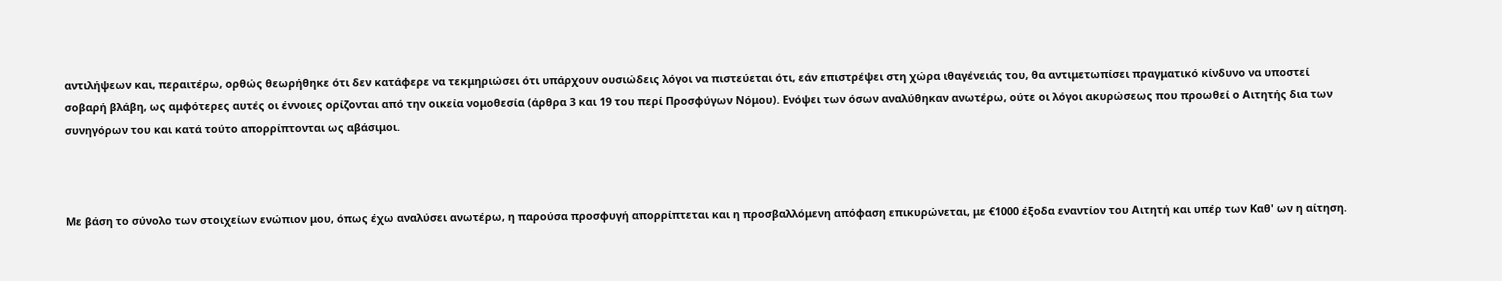αντιλήψεων και, περαιτέρω, ορθώς θεωρήθηκε ότι δεν κατάφερε να τεκμηριώσει ότι υπάρχουν ουσιώδεις λόγοι να πιστεύεται ότι, εάν επιστρέψει στη χώρα ιθαγένειάς του, θα αντιμετωπίσει πραγματικό κίνδυνο να υποστεί σοβαρή βλάβη, ως αμφότερες αυτές οι έννοιες ορίζονται από την οικεία νομοθεσία (άρθρα 3 και 19 του περί Προσφύγων Νόμου). Ενόψει των όσων αναλύθηκαν ανωτέρω, ούτε οι λόγοι ακυρώσεως που προωθεί ο Αιτητής δια των συνηγόρων του και κατά τούτο απορρίπτονται ως αβάσιμοι.



Με βάση το σύνολο των στοιχείων ενώπιον μου, όπως έχω αναλύσει ανωτέρω, η παρούσα προσφυγή απορρίπτεται και η προσβαλλόμενη απόφαση επικυρώνεται, με €1000 έξοδα εναντίον του Αιτητή και υπέρ των Καθ' ων η αίτηση.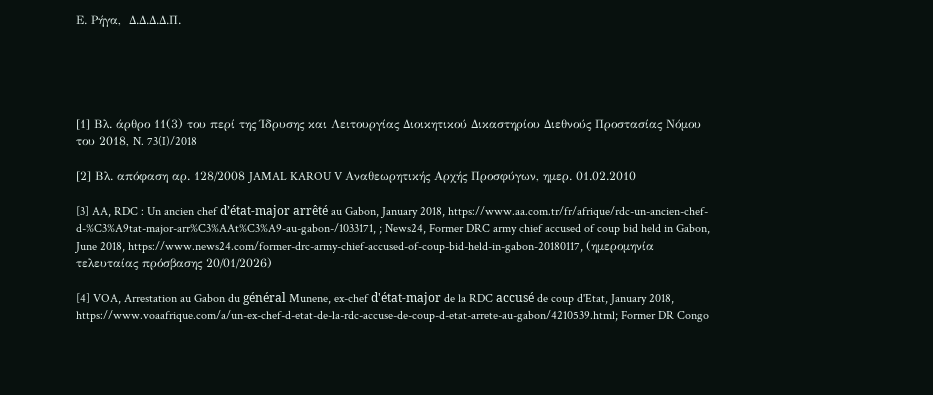Ε. Ρήγα,  Δ.Δ.Δ.Δ.Π.





[1] Βλ. άρθρο 11(3) του περί της Ίδρυσης και Λειτουργίας Διοικητικού Δικαστηρίου Διεθνούς Προστασίας Νόμου του 2018, N. 73(I)/2018

[2] Βλ. απόφαση αρ. 128/2008 JAMAL KAROU V Αναθεωρητικής Αρχής Προσφύγων, ημερ. 01.02.2010

[3] AA, RDC : Un ancien chef d’état-major arrêté au Gabon, January 2018, https://www.aa.com.tr/fr/afrique/rdc-un-ancien-chef-d-%C3%A9tat-major-arr%C3%AAt%C3%A9-au-gabon-/1033171, ; News24, Former DRC army chief accused of coup bid held in Gabon, June 2018, https://www.news24.com/former-drc-army-chief-accused-of-coup-bid-held-in-gabon-20180117, (ημερομηνία τελευταίας πρόσβασης 20/01/2026)

[4] VOA, Arrestation au Gabon du général Munene, ex-chef d'état-major de la RDC accusé de coup d'Etat, January 2018, https://www.voaafrique.com/a/un-ex-chef-d-etat-de-la-rdc-accuse-de-coup-d-etat-arrete-au-gabon/4210539.html; Former DR Congo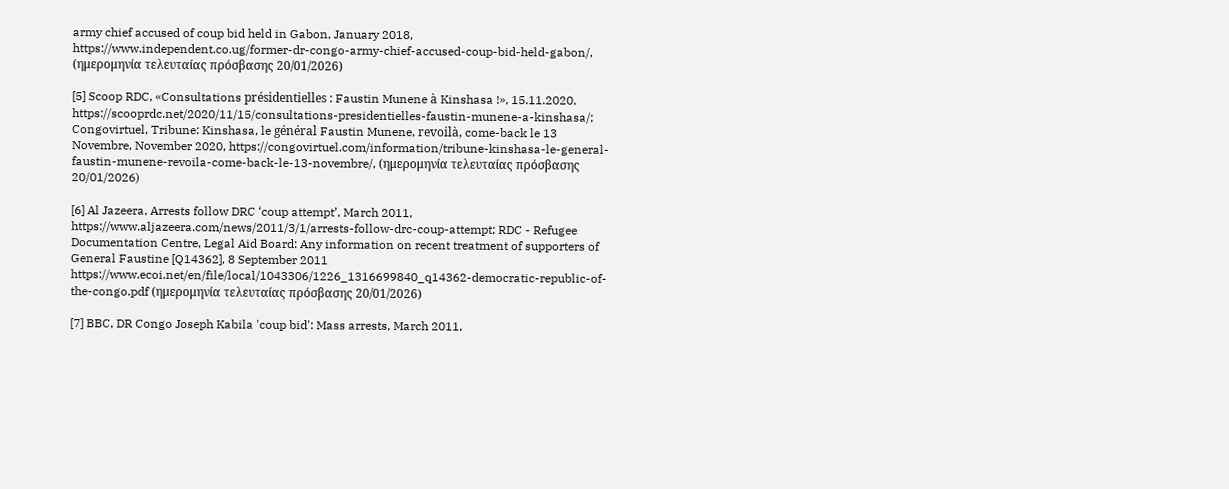army chief accused of coup bid held in Gabon, January 2018, https://www.independent.co.ug/former-dr-congo-army-chief-accused-coup-bid-held-gabon/, (ημερομηνία τελευταίας πρόσβασης 20/01/2026)

[5] Scoop RDC, «Consultations présidentielles : Faustin Munene à Kinshasa !», 15.11.2020, https://scooprdc.net/2020/11/15/consultations-presidentielles-faustin-munene-a-kinshasa/; Congovirtuel, Tribune: Kinshasa, le général Faustin Munene, revoilà, come-back le 13 Novembre, November 2020, https://congovirtuel.com/information/tribune-kinshasa-le-general-faustin-munene-revoila-come-back-le-13-novembre/, (ημερομηνία τελευταίας πρόσβασης 20/01/2026)

[6] Al Jazeera, Arrests follow DRC ‘coup attempt’, March 2011, https://www.aljazeera.com/news/2011/3/1/arrests-follow-drc-coup-attempt; RDC - Refugee Documentation Centre, Legal Aid Board: Any information on recent treatment of supporters of General Faustine [Q14362], 8 September 2011
https://www.ecoi.net/en/file/local/1043306/1226_1316699840_q14362-democratic-republic-of-the-congo.pdf (ημερομηνία τελευταίας πρόσβασης 20/01/2026)

[7] BBC, DR Congo Joseph Kabila 'coup bid': Mass arrests, March 2011,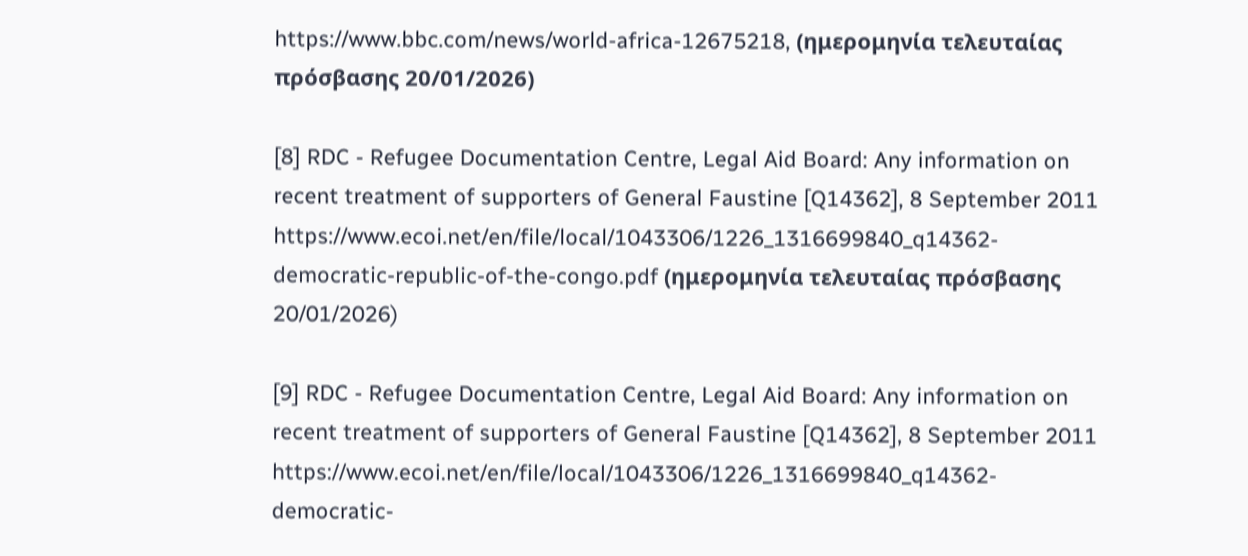https://www.bbc.com/news/world-africa-12675218, (ημερομηνία τελευταίας πρόσβασης 20/01/2026)

[8] RDC - Refugee Documentation Centre, Legal Aid Board: Any information on recent treatment of supporters of General Faustine [Q14362], 8 September 2011
https://www.ecoi.net/en/file/local/1043306/1226_1316699840_q14362-democratic-republic-of-the-congo.pdf (ημερομηνία τελευταίας πρόσβασης 20/01/2026)

[9] RDC - Refugee Documentation Centre, Legal Aid Board: Any information on recent treatment of supporters of General Faustine [Q14362], 8 September 2011
https://www.ecoi.net/en/file/local/1043306/1226_1316699840_q14362-democratic-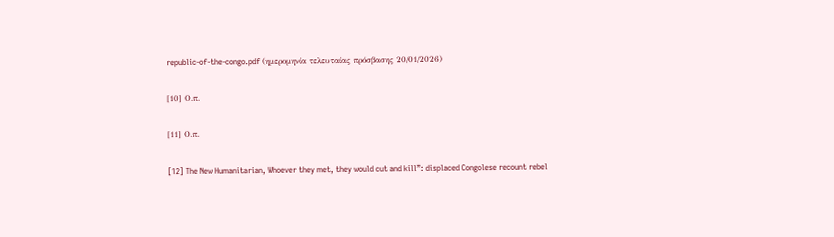republic-of-the-congo.pdf (ημερομηνία τελευταίας πρόσβασης 20/01/2026)

[10] Ο.π.

[11] Ο.π.

[12] The New Humanitarian, Whoever they met, they would cut and kill”: displaced Congolese recount rebel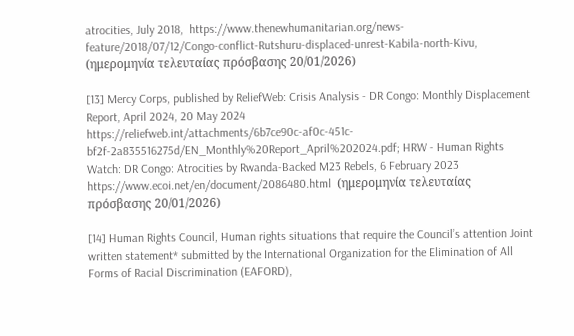atrocities, July 2018,  https://www.thenewhumanitarian.org/news-feature/2018/07/12/Congo-conflict-Rutshuru-displaced-unrest-Kabila-north-Kivu, (ημερομηνία τελευταίας πρόσβασης 20/01/2026)

[13] Mercy Corps, published by ReliefWeb: Crisis Analysis - DR Congo: Monthly Displacement Report, April 2024, 20 May 2024
https://reliefweb.int/attachments/6b7ce90c-af0c-451c-bf2f-2a835516275d/EN_Monthly%20Report_April%202024.pdf; HRW - Human Rights Watch: DR Congo: Atrocities by Rwanda-Backed M23 Rebels, 6 February 2023
https://www.ecoi.net/en/document/2086480.html  (ημερομηνία τελευταίας πρόσβασης 20/01/2026)

[14] Human Rights Council, Human rights situations that require the Council’s attention Joint written statement* submitted by the International Organization for the Elimination of All Forms of Racial Discrimination (EAFORD),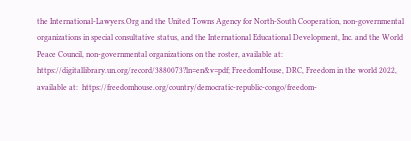the International-Lawyers.Org and the United Towns Agency for North-South Cooperation, non-governmental organizations in special consultative status, and the International Educational Development, Inc. and the World Peace Council, non-governmental organizations on the roster, available at: https://digitallibrary.un.org/record/3880073?ln=en&v=pdf; FreedomHouse, DRC, Freedom in the world 2022, available at:  https://freedomhouse.org/country/democratic-republic-congo/freedom-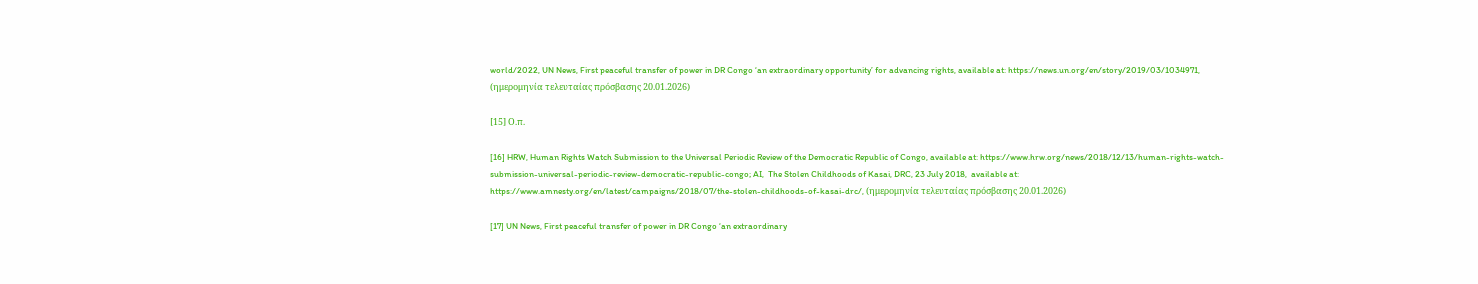world/2022, UN News, First peaceful transfer of power in DR Congo ‘an extraordinary opportunity’ for advancing rights, available at: https://news.un.org/en/story/2019/03/1034971,  (ημερομηνία τελευταίας πρόσβασης 20.01.2026)

[15] Ο.π.

[16] HRW, Human Rights Watch Submission to the Universal Periodic Review of the Democratic Republic of Congo, available at: https://www.hrw.org/news/2018/12/13/human-rights-watch-submission-universal-periodic-review-democratic-republic-congo; AI,  The Stolen Childhoods of Kasai, DRC, 23 July 2018,  available at: https://www.amnesty.org/en/latest/campaigns/2018/07/the-stolen-childhoods-of-kasai-drc/, (ημερομηνία τελευταίας πρόσβασης 20.01.2026)

[17] UN News, First peaceful transfer of power in DR Congo ‘an extraordinary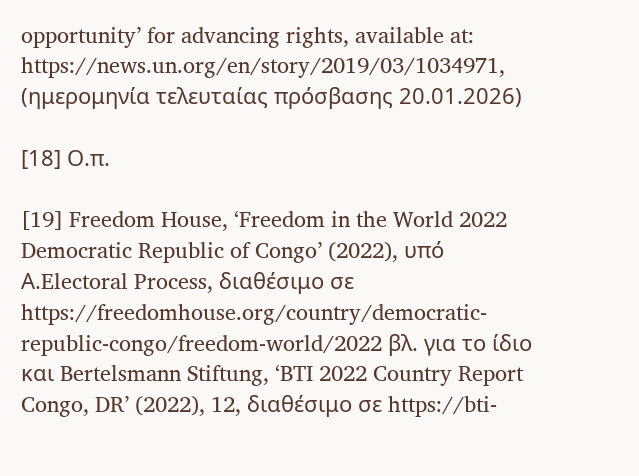opportunity’ for advancing rights, available at: https://news.un.org/en/story/2019/03/1034971,  (ημερομηνία τελευταίας πρόσβασης 20.01.2026)

[18] Ο.π.

[19] Freedom House, ‘Freedom in the World 2022 Democratic Republic of Congo’ (2022), υπό Α.Electoral Process, διαθέσιμο σε https://freedomhouse.org/country/democratic-republic-congo/freedom-world/2022 βλ. για το ίδιο και Bertelsmann Stiftung, ‘BTI 2022 Country Report Congo, DR’ (2022), 12, διαθέσιμο σε https://bti-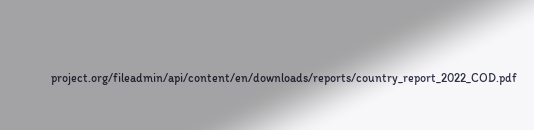project.org/fileadmin/api/content/en/downloads/reports/country_report_2022_COD.pdf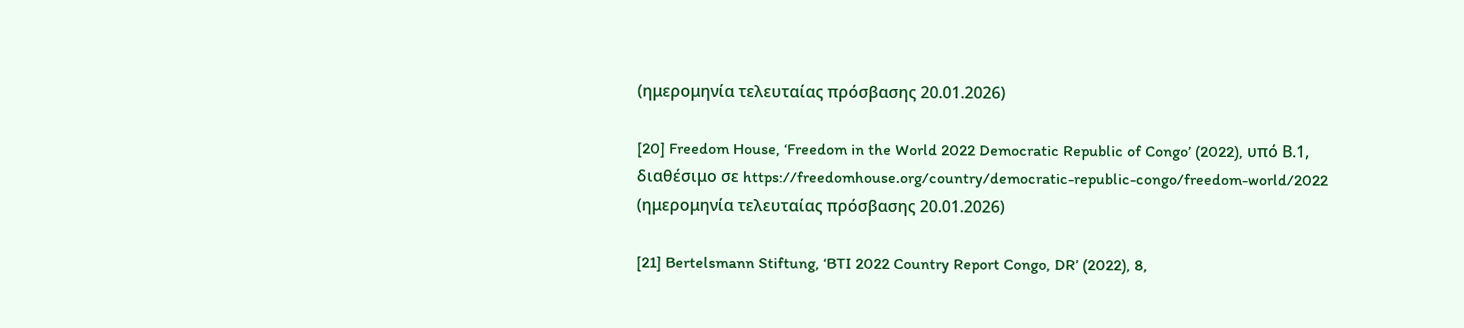(ημερομηνία τελευταίας πρόσβασης 20.01.2026)

[20] Freedom House, ‘Freedom in the World 2022 Democratic Republic of Congo’ (2022), υπό Β.1, διαθέσιμο σε https://freedomhouse.org/country/democratic-republic-congo/freedom-world/2022 (ημερομηνία τελευταίας πρόσβασης 20.01.2026)

[21] Bertelsmann Stiftung, ‘BTI 2022 Country Report Congo, DR’ (2022), 8,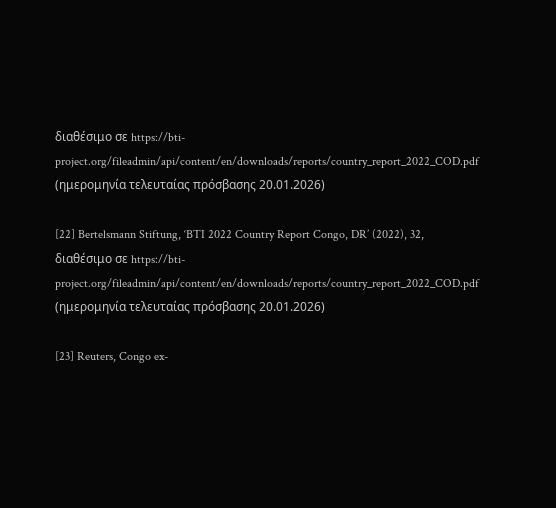διαθέσιμο σε https://bti-project.org/fileadmin/api/content/en/downloads/reports/country_report_2022_COD.pdf (ημερομηνία τελευταίας πρόσβασης 20.01.2026)

[22] Bertelsmann Stiftung, ‘BTI 2022 Country Report Congo, DR’ (2022), 32, διαθέσιμο σε https://bti-project.org/fileadmin/api/content/en/downloads/reports/country_report_2022_COD.pdf (ημερομηνία τελευταίας πρόσβασης 20.01.2026)

[23] Reuters, Congo ex-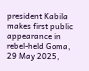president Kabila makes first public appearance in rebel-held Goma, 29 May 2025,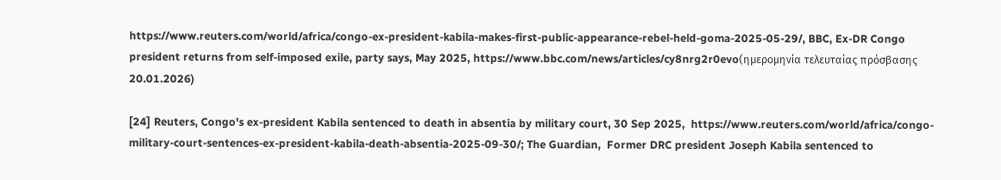https://www.reuters.com/world/africa/congo-ex-president-kabila-makes-first-public-appearance-rebel-held-goma-2025-05-29/, BBC, Ex-DR Congo president returns from self-imposed exile, party says, May 2025, https://www.bbc.com/news/articles/cy8nrg2r0evo(ημερομηνία τελευταίας πρόσβασης 20.01.2026)

[24] Reuters, Congo's ex-president Kabila sentenced to death in absentia by military court, 30 Sep 2025,  https://www.reuters.com/world/africa/congo-military-court-sentences-ex-president-kabila-death-absentia-2025-09-30/; The Guardian,  Former DRC president Joseph Kabila sentenced to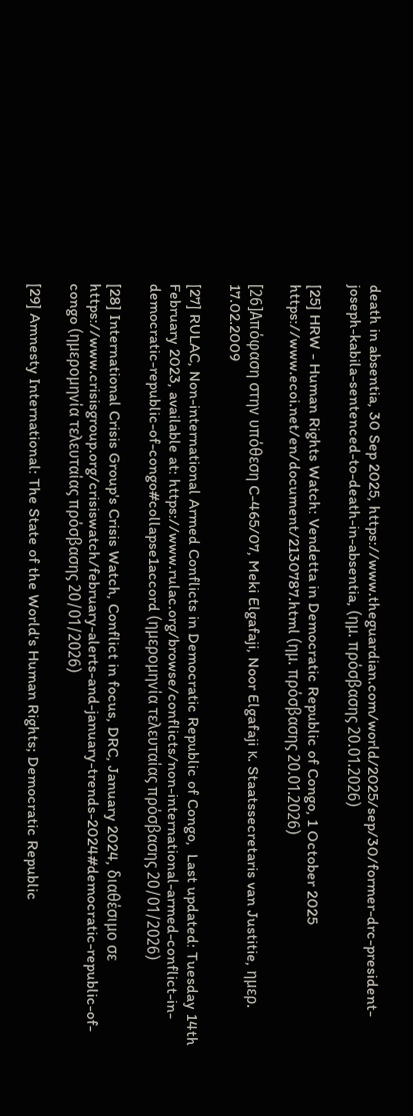death in absentia, 30 Sep 2025, https://www.theguardian.com/world/2025/sep/30/former-drc-president-joseph-kabila-sentenced-to-death-in-absentia, (ημ. πρόσβασης 20.01.2026)

[25] HRW - Human Rights Watch: Vendetta in Democratic Republic of Congo, 1 October 2025
https://www.ecoi.net/en/document/2130787.html (ημ. πρόσβασης 20.01.2026)

[26]Απόφαση στην υπόθεση C-465/07, Meki Elgafaji, Noor Elgafaji κ. Staatssecretaris van Justitie, ημερ. 17.02.2009

[27] RULAC, Non-international Armed Conflicts in Democratic Republic of Congo,  Last updated: Tuesday 14th February 2023, available at: https://www.rulac.org/browse/conflicts/non-international-armed-conflict-in-democratic-republic-of-congo#collapse1accord (ημερομηνία τελευταίας πρόσβασης 20/01/2026)

[28] International Crisis Group's Crisis Watch, Conflict in focus, DRC, January 2024, διαθέσιμο σε https://www.crisisgroup.org/crisiswatch/february-alerts-and-january-trends-2024#democratic-republic-of-congo (ημερομηνία τελευταίας πρόσβασης 20/01/2026)

[29] Amnesty International: The State of the World's Human Rights; Democratic Republic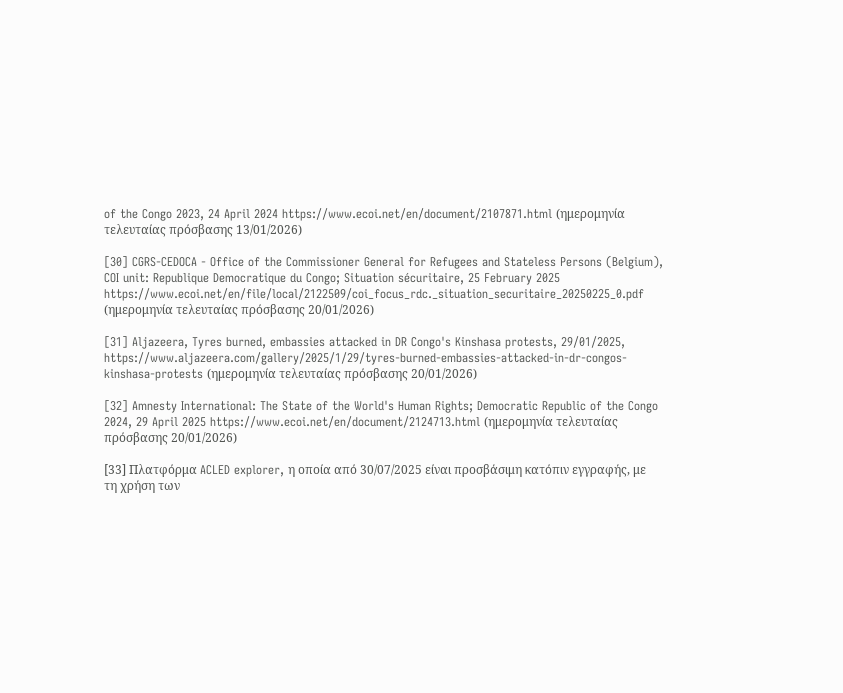of the Congo 2023, 24 April 2024 https://www.ecoi.net/en/document/2107871.html (ημερομηνία τελευταίας πρόσβασης 13/01/2026)

[30] CGRS-CEDOCA - Office of the Commissioner General for Refugees and Stateless Persons (Belgium), COI unit: Republique Democratique du Congo; Situation sécuritaire, 25 February 2025
https://www.ecoi.net/en/file/local/2122509/coi_focus_rdc._situation_securitaire_20250225_0.pdf  (ημερομηνία τελευταίας πρόσβασης 20/01/2026)

[31] Aljazeera, Tyres burned, embassies attacked in DR Congo's Kinshasa protests, 29/01/2025, https://www.aljazeera.com/gallery/2025/1/29/tyres-burned-embassies-attacked-in-dr-congos-kinshasa-protests (ημερομηνία τελευταίας πρόσβασης 20/01/2026)

[32] Amnesty International: The State of the World's Human Rights; Democratic Republic of the Congo 2024, 29 April 2025 https://www.ecoi.net/en/document/2124713.html (ημερομηνία τελευταίας πρόσβασης 20/01/2026)

[33] Πλατφόρμα ACLED explorer, η οποία από 30/07/2025 είναι προσβάσιμη κατόπιν εγγραφής, με τη χρήση των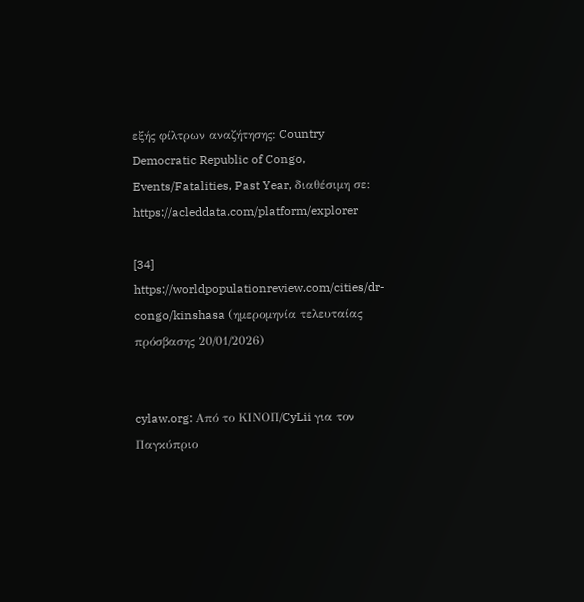εξής φίλτρων αναζήτησης: Country Democratic Republic of Congo, Events/Fatalities, Past Year, διαθέσιμη σε: https://acleddata.com/platform/explorer

[34] https://worldpopulationreview.com/cities/dr-congo/kinshasa (ημερομηνία τελευταίας πρόσβασης 20/01/2026)


cylaw.org: Από το ΚΙΝOΠ/CyLii για τον Παγκύπριο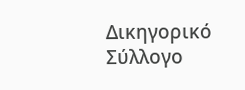Δικηγορικό Σύλλογο